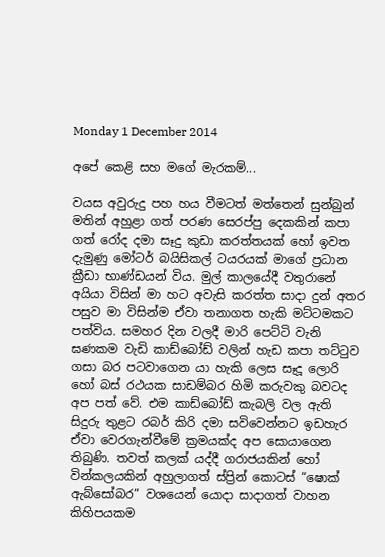Monday 1 December 2014

අපේ කෙළි සහ මගේ මැරකම්...

වයස අවුරුදු පහ හය වීමටත් මත්තෙන් සුන්බුන් මතින් අහුළා ගත් පරණ සෙරප්පු දෙකකින් කපා ගත් රෝද දමා සෑදු කුඩා කරත්තයක් හෝ ඉවත දැමුණු මෝටර් බයිසිකල් ටයරයක් මාගේ ප්‍රධාන ක්‍රීඩා භාණ්ඩයන් විය. මුල් කාලයේදී වතුරානේ අයියා විසින් මා හට අවැසි කරත්ත සාදා දුන් අතර පසුව මා විසින්ම ඒවා තනාගත හැකි මට්ටමකට පත්විය. සමහර දින වලදී මාරි පෙට්ටි වැනි ඝණකම වැඩි කාඩ්බෝඩ් වලින් හැඩ කපා තට්ටුව ගසා බර පටවාගෙන යා හැකි ලෙස සෑදූ ලොරි හෝ බස් රථයක සාඩම්බර හිමි කරුවකු බවටද අප පත් වේ. එම කාඩ්බෝඩ් කැබලි වල ඇති සිදුරු තුළට රබර් කිරි දමා සවිවෙන්නට ඉඩහැර ඒවා වෙරගැන්වීමේ ක්‍රමයක්ද අප සොයාගෙන තිබුණි. තවත් කලක් යද්දී ගරාජයකින් හෝ වින්කලයකින් අහුලාගත් ස්ප්‍රින් කොටස් “ෂොක් ඇබ්සෝබර” වශයෙන් යොදා සාදාගත් වාහන කිහිපයකම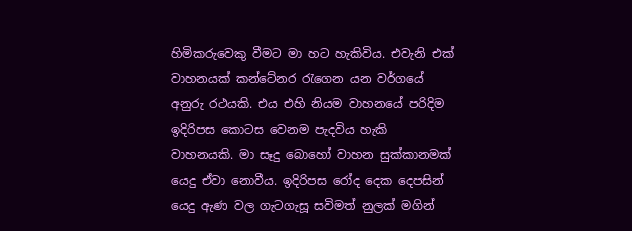හිමිකරුවෙකු වීමට මා හට හැකිවිය. එවැනි එක් වාහනයක් කන්ටේනර රැගෙන යන වර්ගයේ අනුරු රථයකි. එය එහි නියම වාහනයේ පරිදිම ඉදිරිපස කොටස වෙනම පැදවිය හැකි වාහනයකි. මා සෑදු බොහෝ වාහන සුක්කානමක් යෙදු ඒවා නොවීය. ඉදිරිපස රෝද දෙක දෙපසින් යෙදු ඇණ වල ගැටගැසූ සවිමත් නුලක් මගින්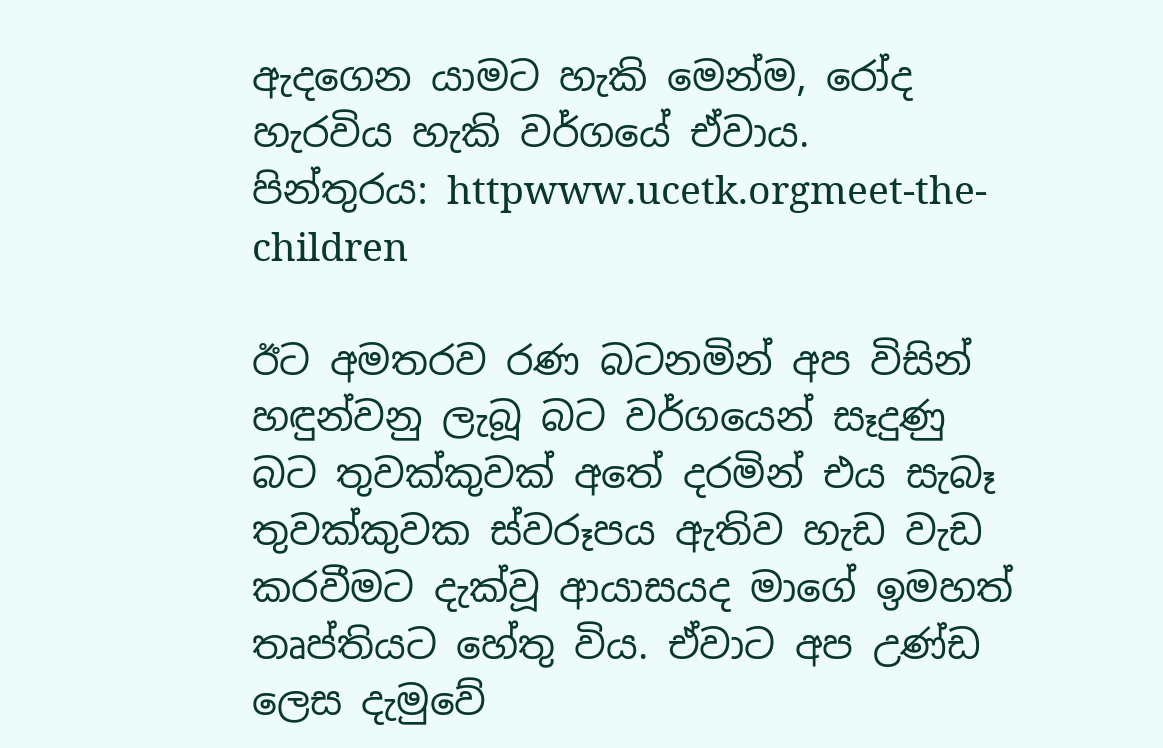ඇදගෙන යාමට හැකි මෙන්ම, රෝද හැරවිය හැකි වර්ගයේ ඒවාය.
පින්තුරය: httpwww.ucetk.orgmeet-the-children

ඊට අමතරව රණ බටනමින් අප විසින් හඳුන්වනු ලැබූ බට වර්ගයෙන් සෑදුණු බට තුවක්කුවක් අතේ දරමින් එය සැබෑ තුවක්කුවක ස්වරූපය ඇතිව හැඩ වැඩ කරවීමට දැක්වූ ආයාසයද මාගේ ඉමහත් තෘප්තියට හේතු විය. ඒවාට අප උණ්ඩ ලෙස දැමුවේ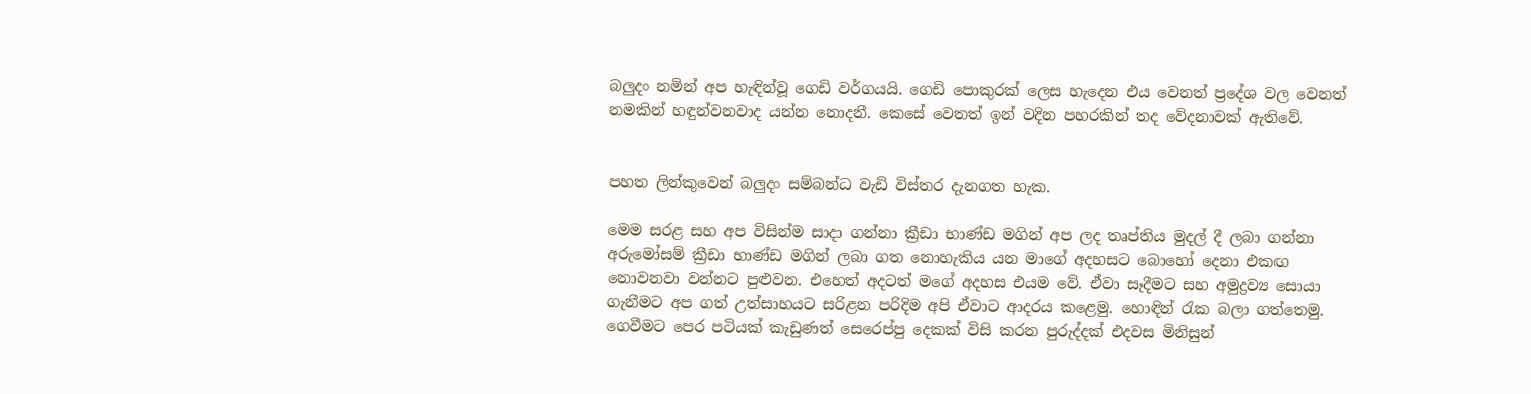බලුදං නමින් අප හැඳින්වූ ගෙඩි වර්ගයයි. ගෙඩි පොකුරක් ලෙස හැදෙන එය වෙනත් ප්‍රදේශ වල වෙනත් නමකින් හඳුන්වනවාද යන්න නොදනී. කෙසේ වෙතත් ඉන් වදින පහරකින් තද වේදනාවක් ඇතිවේ.


පහත ලින්කුවෙන් බලුදං සම්බන්ධ වැඩි විස්තර දැනගත හැක.

මෙම සරළ සහ අප විසින්ම සාදා ගන්නා ක්‍රීඩා භාණ්ඩ මගින් අප ලද තෘප්තිය මුදල් දී ලබා ගන්නා අරුමෝසම් ක්‍රීඩා භාණ්ඩ මගින් ලබා ගත නොහැකිය යන මාගේ අදහසට බොහෝ දෙනා එකඟ නොවනවා වන්නට පුළුවන. එහෙත් අදටත් මගේ අදහස එයම වේ. ඒවා සෑදීමට සහ අමුද්‍රව්‍ය සොයා ගැනීමට අප ගත් උත්සාහයට සරිළන පරිදිම අපි ඒවාට ආදරය කළෙමු. හොඳින් රැක බලා ගත්තෙමු. ගෙවීමට පෙර පටියක් කැඩුණත් සෙරෙප්පු දෙකක් විසි කරන පුරුද්දක් එදවස මිනිසුන්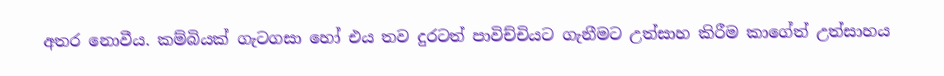අතර නොවීය. කම්බියක් ගැටගසා හෝ එය තව දුරටත් පාවිච්චියට ගැනීමට උත්සාහ කිරීම කාගේත් උත්සාහය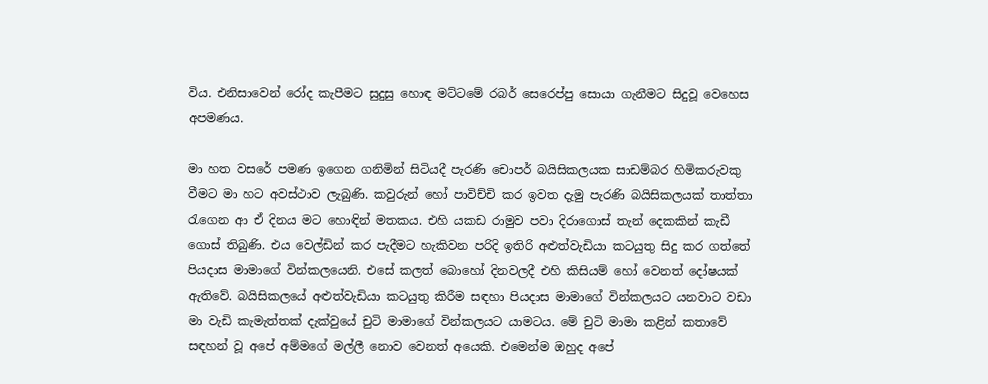විය. එනිසාවෙන් රෝද කැපීමට සුදුසු හොඳ මට්ටමේ රබර් සෙරෙප්පු සොයා ගැනීමට සිදුවූ වෙහෙස අපමණය.

මා හත වසරේ පමණ ඉගෙන ගනිමින් සිටියදී පැරණි චොපර් බයිසිකලයක සාඩම්බර හිමිකරුවකු වීමට මා හට අවස්ථාව ලැබුණි. කවුරුන් හෝ පාවිච්චි කර ඉවත දැමු පැරණි බයිසිකලයක් තාත්තා රැගෙන ආ ඒ දිනය මට හොඳින් මතකය. එහි යකඩ රාමුව පවා දිරාගොස් තැන් දෙකකින් කැඩී ගොස් තිබුණි. එය වෙල්ඩින් කර පැදීමට හැකිවන පරිදි ඉතිරි අළුත්වැඩියා කටයුතු සිදු කර ගත්තේ පියදාස මාමාගේ වින්කලයෙනි. එසේ කලත් බොහෝ දිනවලදී එහි කිසියම් හෝ වෙනත් දෝෂයක් ඇතිවේ. බයිසිකලයේ අළුත්වැඩියා කටයුතු කිරීම සඳහා පියදාස මාමාගේ වින්කලයට යනවාට වඩා මා වැඩි කැමැත්තක් දැක්වුයේ චුටි මාමාගේ වින්කලයට යාමටය. මේ චුටි මාමා කළින් කතාවේ සඳහන් වූ අපේ අම්මගේ මල්ලී නොව වෙනත් අයෙකි. එමෙන්ම ඔහුද අපේ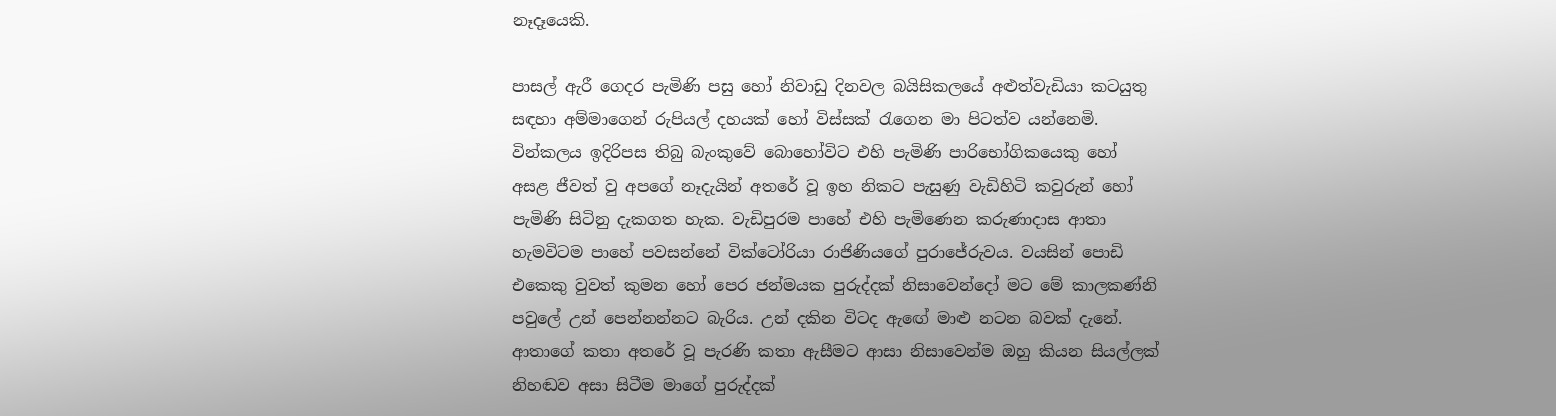නෑදෑයෙකි.

පාසල් ඇරී ගෙදර පැමිණි පසු හෝ නිවාඩු දිනවල බයිසිකලයේ අළුත්වැඩියා කටයුතු සඳහා අම්මාගෙන් රුපියල් දහයක් හෝ විස්සක් රැගෙන මා පිටත්ව යන්නෙමි. වින්කලය ඉදිරිපස තිබු බැංකුවේ බොහෝවිට එහි පැමිණි පාරිභෝගිකයෙකු හෝ අසළ ජීවත් වු අපගේ නෑදැයින් අතරේ වූ ඉහ නිකට පැසුණු වැඩිහිටි කවුරුන් හෝ පැමිණි සිටිනු දැකගත හැක. වැඩිපුරම පාහේ එහි පැමිණෙන කරුණාදාස ආතා හැමවිටම පාහේ පවසන්නේ වික්ටෝරියා රාජිණියගේ පුරාජේරුවය. වයසින් පොඩි එකෙකු වුවත් කුමන හෝ පෙර ජන්මයක පුරුද්දක් නිසාවෙන්දෝ මට මේ කාලකණ්නි පවුලේ උන් පෙන්නන්නට බැරිය. උන් දකින විටද ඇඟේ මාළු නටන බවක් දැනේ. ආතාගේ කතා අතරේ වූ පැරණි කතා ඇසීමට ආසා නිසාවෙන්ම ඔහු කියන සියල්ලක් නිහඬව අසා සිටීම මාගේ පුරුද්දක්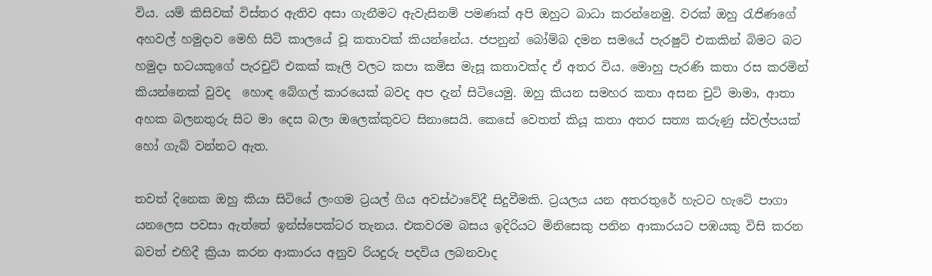විය. යම් කිසිවක් විස්තර ඇතිව අසා ගැනීමට ඇවැසිනම් පමණක් අපි ඔහුට බාධා කරන්නෙමු. වරක් ඔහු රැජිණගේ අහවල් හමුදාව මෙහි සිටි කාලයේ වූ කතාවක් කියන්නේය. ජපනුන් බෝම්බ දමන සමයේ පැරෂුට් එකකින් බිමට බට හමුදා භටයකුගේ පැරචුට් එකක් කෑලි වලට කපා කමිස මැසූ කතාවක්ද ඒ අතර විය. මොහු පැරණි කතා රස කරමින් කියන්නෙක් වුවද  හොඳ බේගල් කාරයෙක් බවද අප දැන් සිටියෙමු. ඔහු කියන සමහර කතා අසන චුටි මාමා, ආතා අහක බලනතුරු සිට මා දෙස බලා ඔලෙක්කුවට සිනාසෙයි. කෙසේ වෙතත් කියූ කතා අතර සත්‍ය කරුණු ස්වල්පයක් හෝ ගැබ් වන්නට ඇත.

තවත් දිනෙක ඔහු කියා සිටියේ ලංගම ට්‍රයල් ගිය අවස්ථාවේදී සිදුවීමකි. ට්‍රයලය යන අතරතුරේ හැටට හැටේ පාගා යනලෙස පවසා ඇත්තේ ඉන්ස්පෙක්ටර තැනය. එකවරම බසය ඉදිරියට මිනිසෙකු පනින ආකාරයට පඹයකු විසි කරන බවත් එහිදී ක්‍රියා කරන ආකාරය අනුව රියදුරු පදවිය ලබනවාද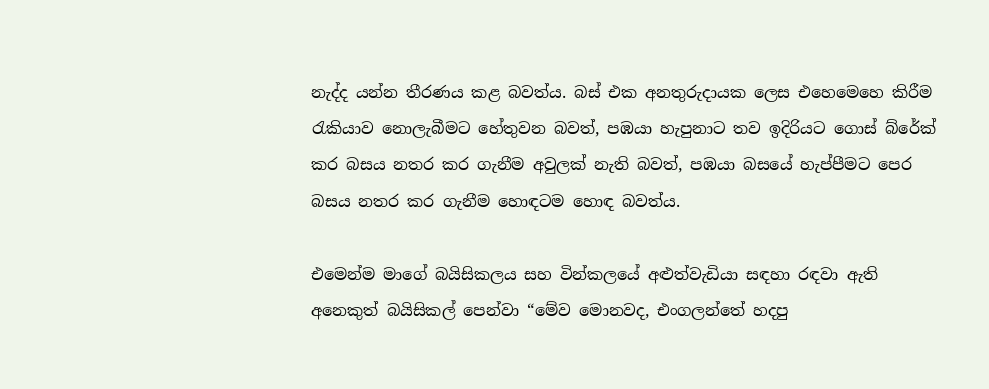නැද්ද යන්න තීරණය කළ බවත්ය. බස් එක අනතුරුදායක ලෙස එහෙමෙහෙ කිරීම රැකියාව නොලැබීමට හේතුවන බවත්, පඹයා හැපුනාට තව ඉදිරියට ගොස් බ්රේක් කර බසය නතර කර ගැනීම අවුලක් නැති බවත්, පඹයා බසයේ හැප්පීමට පෙර බසය නතර කර ගැනීම හොඳටම හොඳ බවත්ය.

එමෙන්ම මාගේ බයිසිකලය සහ වින්කලයේ අළුත්වැඩියා සඳහා රඳවා ඇති අනෙකුත් බයිසිකල් පෙන්වා “මේව මොනවද, එංගලන්තේ හදපු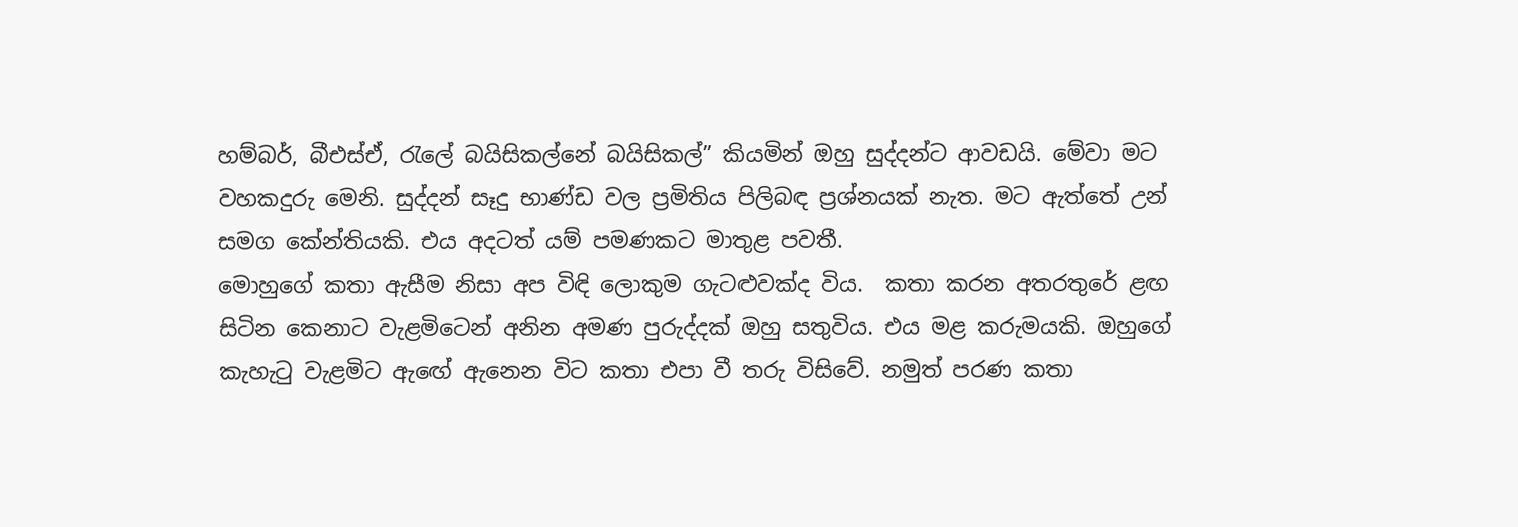හම්බර්, බීඑස්ඒ, රැලේ බයිසිකල්නේ බයිසිකල්” කියමින් ඔහු සුද්දන්ට ආවඩයි. මේවා මට වහකදුරු මෙනි. සුද්දන් සෑදු භාණ්ඩ වල ප්‍රමිතිය පිලිබඳ ප්‍රශ්නයක් නැත. මට ඇත්තේ උන් සමග කේන්තියකි. එය අදටත් යම් පමණකට මාතුළ පවතී.
මොහුගේ කතා ඇසීම නිසා අප විඳි ලොකුම ගැටළුවක්ද විය.  කතා කරන අතරතුරේ ළඟ සිටින කෙනාට වැළමිටෙන් අනින අමණ පුරුද්දක් ඔහු සතුවිය. එය මළ කරුමයකි. ඔහුගේ කැහැටු වැළමිට ඇඟේ ඇනෙන විට කතා එපා වී තරු විසිවේ. නමුත් පරණ කතා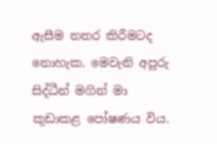ඇසීම නතර කිරීමටද නොහැක. මෙවැනි අපුරු සිද්ධීන් මගින් මා කුඩාකළ පෝෂණය විය.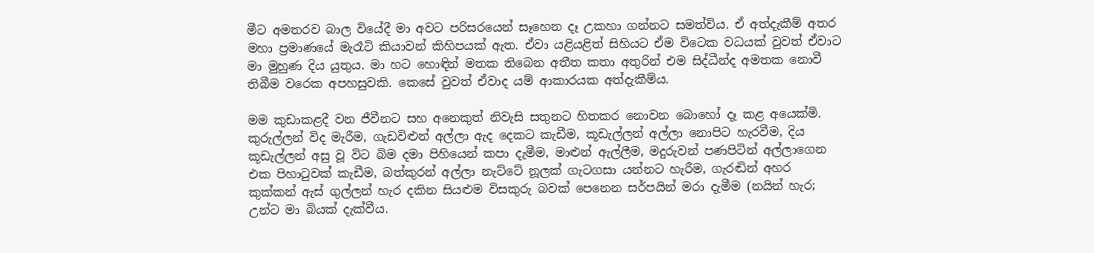මීට අමතරව බාල වියේදී මා අවට පරිසරයෙන් සෑහෙන දෑ උකහා ගන්නට සමත්විය. ඒ අත්දැකීම් අතර මහා ප්‍රමාණයේ මැරෑටි කියාවන් කිහිපයක් ඇත. ඒවා යළියළිත් සිහියට ඒම විටෙක වධයක් වුවත් ඒවාට මා මුහුණ දිය යුතුය. මා හට හොඳින් මතක තිබෙන අතීත කතා අතුරින් එම සිද්ධීන්ද අමතක නොවී තිබීම වරෙක අපහසුවකි. කෙසේ වුවත් ඒවාද යම් ආකාරයක අත්දැකීම්ය.

මම කුඩාකළදී වන ජීවීනට සහ අනෙකුත් නිවැසි සතුනට හිතකර නොවන බොහෝ දෑ කළ අයෙක්මි. කුරුල්ලන් විද මැරීම, ගැඩවිළුන් අල්ලා ඇද දෙකට කැඩීම, කූඩැල්ලන් අල්ලා නොපිට හැරවීම, දිය කූඩැල්ලන් අසු වූ විට බිම දමා පිහියෙන් කපා දැමීම, මාළුන් ඇල්ලීම, මදුරුවන් පණපිටින් අල්ලාගෙන එක පිහාටුවක් කැඩීම, බත්කුරන් අල්ලා නැට්ටේ නූලක් ගැටගසා යන්නට හැරීම, ගැරඬින් අහර කුක්කන් ඇස් ගුල්ලන් හැර දකින සියළුම විසකුරු බවක් පෙනෙන සර්පයින් මරා දැමීම (නයින් හැර; උන්ට මා බියක් දැක්වීය.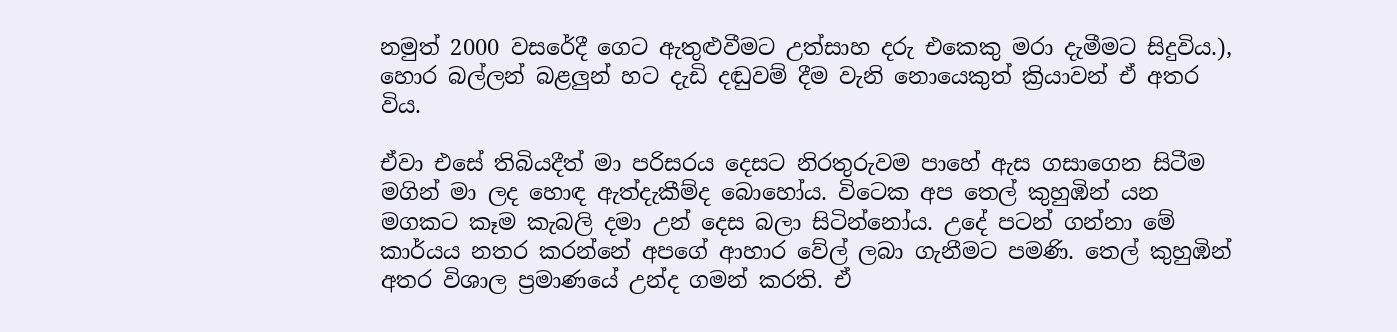නමුත් 2000 වසරේදී ගෙට ඇතුළුවීමට උත්සාහ දරු එකෙකු මරා දැමීමට සිදුවිය.), හොර බල්ලන් බළලුන් හට දැඩි දඬුවම් දීම වැනි නොයෙකුත් ක්‍රියාවන් ඒ අතර විය.

ඒවා එසේ තිබියදීත් මා පරිසරය දෙසට නිරතුරුවම පාහේ ඇස ගසාගෙන සිටීම මගින් මා ලද හොඳ ඇත්දැකීම්ද බොහෝය. විටෙක අප තෙල් කුහුඹින් යන මගකට කෑම කැබලි දමා උන් දෙස බලා සිටින්නෝය. උදේ පටන් ගන්නා මේ කාර්යය නතර කරන්නේ අපගේ ආහාර වේල් ලබා ගැනීමට පමණි. තෙල් කුහුඹින් අතර විශාල ප්‍රමාණයේ උන්ද ගමන් කරති. ඒ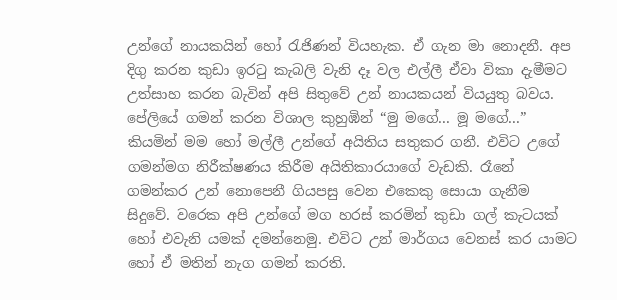උන්ගේ නායකයින් හෝ රැජිණන් වියහැක. ඒ ගැන මා නොදනී. අප දිගු කරන කුඩා ඉරටු කැබලි වැනි දෑ වල එල්ලී ඒවා විකා දැමීමට උත්සාහ කරන බැවින් අපි සිතුවේ උන් නායකයන් වියයුතු බවය. පේලියේ ගමන් කරන විශාල කුහුඹින් “මු මගේ... මූ මගේ...” කියමින් මම හෝ මල්ලී උන්ගේ අයිතිය සතුකර ගනී. එවිට උගේ ගමන්මග නිරීක්ෂණය කිරීම අයිතිකාරයාගේ වැඩකි. රෑනේ ගමන්කර උන් නොපෙනී ගියපසු වෙන එකෙකු සොයා ගැනීම සිදුවේ. වරෙක අපි උන්ගේ මග හරස් කරමින් කුඩා ගල් කැටයක් හෝ එවැනි යමක් දමන්නෙමු. එවිට උන් මාර්ගය වෙනස් කර යාමට හෝ ඒ මතින් නැග ගමන් කරති.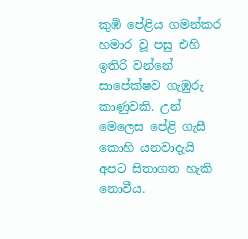කුඹි පේළිය ගමන්කර හමාර වූ පසු එහි ඉතිරි වන්නේ සාපේක්ෂව ගැඹුරු කාණුවකි. උන් මෙලෙස පේළි ගැසී කොහි යනවාදැයි අපට සිතාගත හැකි නොවීය.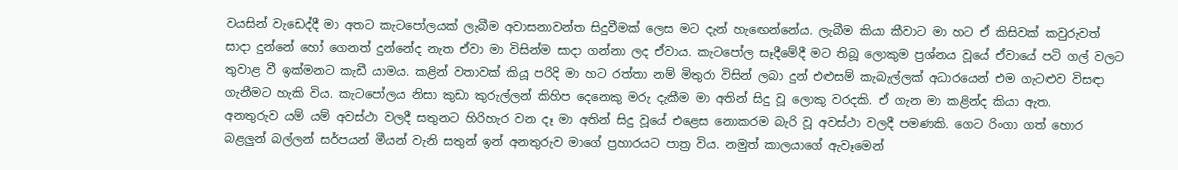වයසින් වැඩෙද්දී මා අතට කැටපෝලයක් ලැබීම අවාසනාවන්ත සිදුවීමක් ලෙස මට දැන් හැඟෙන්නේය. ලැබීම කියා කීවාට මා හට ඒ කිසිවක් කවුරුවත් සාදා දුන්නේ හෝ ගෙනත් දුන්නේද නැත ඒවා මා විසින්ම සාදා ගන්නා ලද ඒවාය. කැටපෝල සෑදීමේදී මට තිබූ ලොකුම ප්‍රශ්නය වූයේ ඒවායේ පටි ගල් වලට තුවාළ වී ඉක්මනට කැඩී යාමය. කළින් වතාවක් කියූ පරිදි මා හට රත්තා නම් මිතුරා විසින් ලබා දුන් එළුසම් කැබැල්ලක් අධාරයෙන් එම ගැටළුව විසඳා ගැනීමට හැකි විය. කැටපෝලය නිසා කුඩා කුරුල්ලන් කිහිප දෙනෙකු මරු දැකීම මා අතින් සිදු වූ ලොකු වරදකි. ඒ ගැන මා කළින්ද කියා ඇත.
අනතුරුව යම් යම් අවස්ථා වලදී සතුනට හිරිහැර වන දෑ මා අතින් සිදු වූයේ එළෙස නොකරම බැරි වූ අවස්ථා වලදී පමණකි. ගෙට රිංගා ගත් හොර බළලුන් බල්ලන් සර්පයන් මීයන් වැනි සතුන් ඉන් අනතුරුව මාගේ ප්‍රහාරයට පාත්‍ර විය. නමුත් කාලයාගේ ඇවෑමෙන්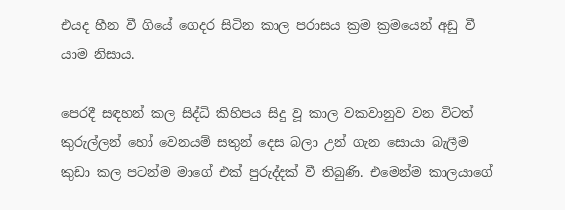එයද හීන වී ගියේ ගෙදර සිටින කාල පරාසය ක්‍රම ක්‍රමයෙන් අඩු වී යාම නිසාය.

පෙරදී සඳහන් කල සිද්ධි කිහිපය සිදු වූ කාල වකවානුව වන විටත් කුරුල්ලන් හෝ වෙනයම් සතුන් දෙස බලා උන් ගැන සොයා බැලීම කුඩා කල පටන්ම මාගේ එක් පුරුද්දක් වී තිබුණි. එමෙන්ම කාලයාගේ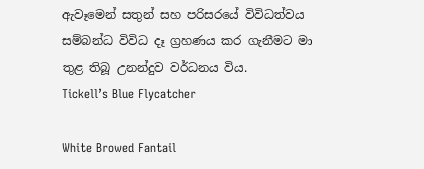ඇවෑමෙන් සතුන් සහ පරිසරයේ විවිධත්වය සම්බන්ධ විවිධ දෑ ග්‍රහණය කර ගැනීමට මා තුළ තිබූ උනන්දුව වර්ධනය විය.
Tickell’s Blue Flycatcher

White Browed Fantail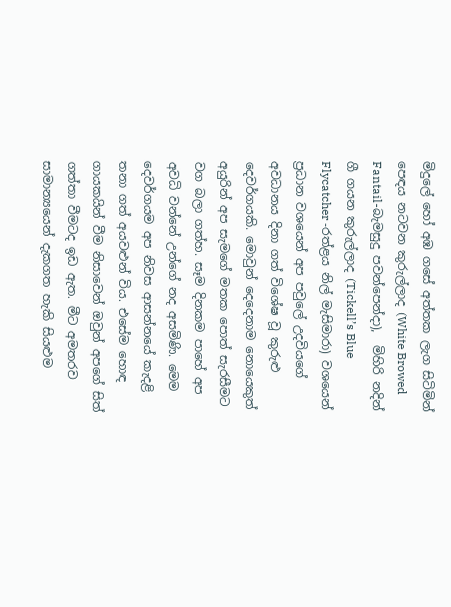මිදුලේ හෝ අඹ ගසේ අත්තක ලැග සිටිමින් පෙඳය නටවන කුරුල්ලාද (White Browed Fantail-බැමසුදු පවන්පෙන්දා),  මිහිරි නදින් ගී ගයන කුරුල්ලාද (Tickell’s Blue Flycatcher -රත්ළය නිල් මැසිමාරා) වශයෙන් ප්‍රධාන වශයෙන් අප පවුලේ උදවියගේ අවධානය දිනා ගත් විශේෂ වූ කුරුළු දෙවර්ගයකි. මොවුන් දෙදෙනාම නොයෙකුත් අයුරින් අප සැමගේ මතක පොත් සැරසීමට වග බලා ගත්හ. සෑම දිනකම පාහේ අප අවධි වන්නේ උන්ගේ නද අසමිණි. මෙම දෙවර්ගයම අප නිවස ආසන්නයේ කැදළි තනා ගත් අයවළුන් විය. එසේම හොඳ ගායකයින් වීම නිසාවෙන් ඔවුන් අපගේ සිත් ගත්තා වීමටද ඉඩ ඇත. මීට අමතරව සාමාන්‍යයෙන් දැකගත හැකි සියළුම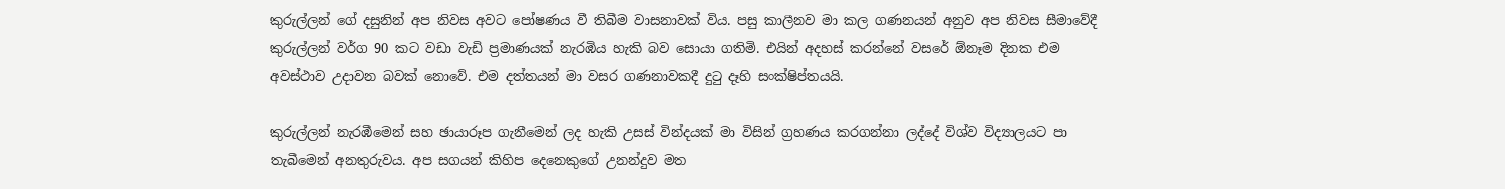කුරුල්ලන් ගේ දසුනින් අප නිවස අවට පෝෂණය වී තිබීම වාසනාවක් විය. පසු කාලීනව මා කල ගණනයන් අනුව අප නිවස සීමාවේදී කුරුල්ලන් වර්ග 90 කට වඩා වැඩි ප්‍රමාණයක් නැරඹිය හැකි බව සොයා ගතිමි. එයින් අදහස් කරන්නේ වසරේ ඕනෑම දිනක එම අවස්ථාව උදාවන බවක් නොවේ. එම දත්තයන් මා වසර ගණනාවකදී දුටු දෑහි සංක්ෂිප්තයයි.

කුරුල්ලන් නැරඹීමෙන් සහ ඡායාරූප ගැනීමෙන් ලද හැකි උසස් වින්දයක් මා විසින් ග්‍රහණය කරගන්නා ලද්දේ විශ්ව විද්‍යාලයට පා තැබීමෙන් අනතුරුවය. අප සගයන් කිහිප දෙනෙකුගේ උනන්දුව මත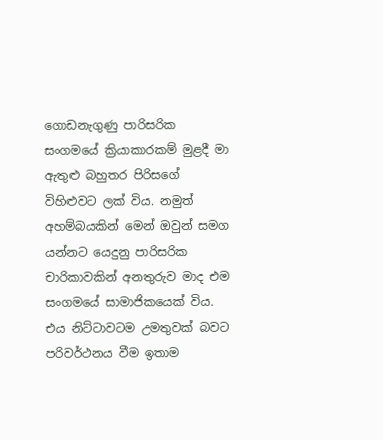ගොඩනැගුණු පාරිසරික සංගමයේ ක්‍රියාකාරකම් මුළදී මා ඇතුළු බහුතර පිරිසගේ විහිළුවට ලක් විය. නමුත් අහම්බයකින් මෙන් ඔවුන් සමග යන්නට යෙදුනු පාරිසරික චාරිකාවකින් අනතුරුව මාද එම සංගමයේ සාමාජිකයෙක් විය. එය නිට්ටාවටම උමතුවක් බවට පරිවර්ථනය වීම ඉතාම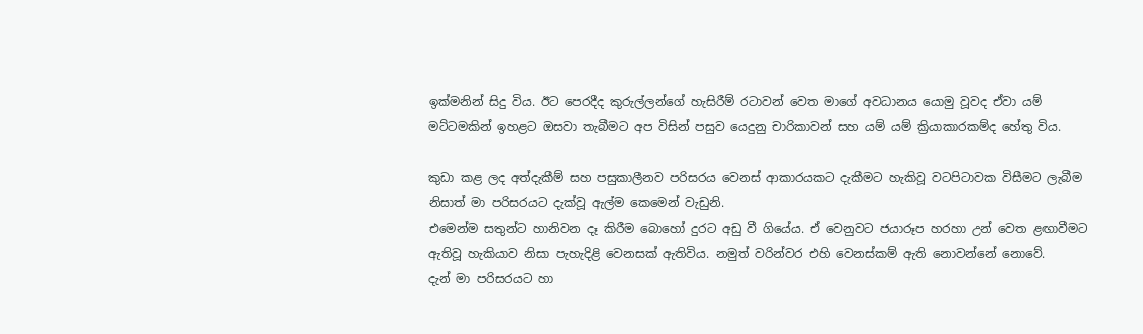ඉක්මනින් සිදු විය. ඊට පෙරදීද කුරුල්ලන්ගේ හැසිරීම් රටාවන් වෙත මාගේ අවධානය යොමු වූවද ඒවා යම් මට්ටමකින් ඉහළට ඔසවා තැබීමට අප විසින් පසුව යෙදුනු චාරිකාවන් සහ යම් යම් ක්‍රියාකාරකම්ද හේතු විය.

කුඩා කළ ලද අත්දැකීම් සහ පසුකාලීනව පරිසරය වෙනස් ආකාරයකට දැකීමට හැකිවූ වටපිටාවක විසීමට ලැබීම  නිසාත් මා පරිසරයට දැක්වූ ඇල්ම කෙමෙන් වැඩුනි.
එමෙන්ම සතුන්ට හානිවන දෑ කිරීම බොහෝ දුරට අඩු වී ගියේය. ඒ වෙනුවට ජයාරූප හරහා උන් වෙත ළඟාවීමට ඇතිවූ හැකියාව නිසා පැහැදිළි වෙනසක් ඇතිවිය. නමුත් වරින්වර එහි වෙනස්කම් ඇති නොවන්නේ නොවේ.
දැන් මා පරිසරයට හා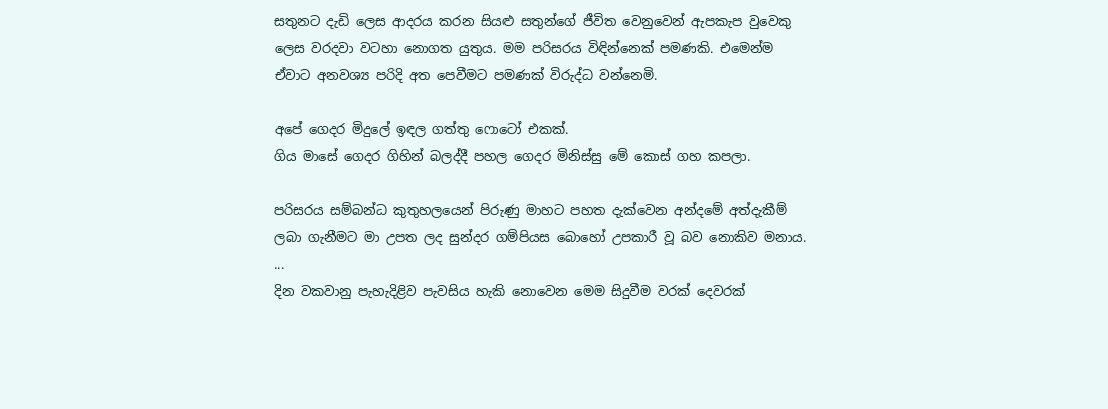සතුනට දැඩි ලෙස ආදරය කරන සියළු සතුන්ගේ ජීවිත වෙනුවෙන් ඇපකැප වුවෙකු ලෙස වරදවා වටහා නොගත යුතුය. මම පරිසරය විඳින්නෙක් පමණකි. එමෙන්ම ඒවාට අනවශ්‍ය පරිදි අත පෙවීමට පමණක් විරුද්ධ වන්නෙමි.

අපේ ගෙදර මිදුලේ ඉඳල ගත්තු ෆොටෝ එකක්.
ගිය මාසේ ගෙදර ගිහින් බලද්දී පහල ගෙදර මිනිස්සු මේ කොස් ගහ කපලා.

පරිසරය සම්බන්ධ කුතුහලයෙන් පිරුණු මාහට පහත දැක්වෙන අන්දමේ අත්දැකීම් ලබා ගැනීමට මා උපත ලද සුන්දර ගම්පියස බොහෝ උපකාරී වූ බව නොකිව මනාය.
...
දින වකවානු පැහැදිළිව පැවසිය හැකි නොවෙන මෙම සිදුවීම වරක් දෙවරක්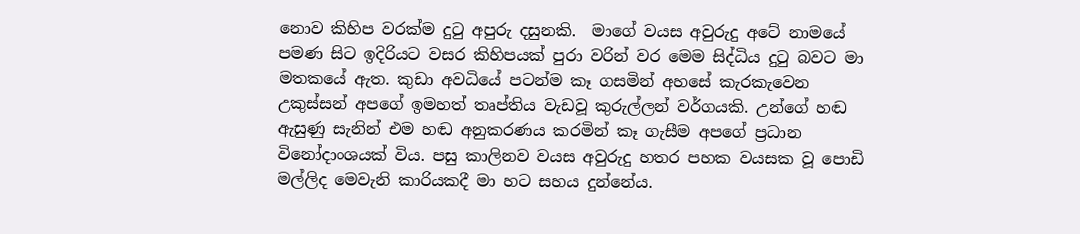නොව කිහිප වරක්ම දුටු අපුරු දසුනකි.  මාගේ වයස අවුරුදු අටේ නාමයේ පමණ සිට ඉදිරියට වසර කිහිපයක් පුරා වරින් වර මෙම සිද්ධිය දුටු බවට මා මතකයේ ඇත. කුඩා අවධියේ පටන්ම කෑ ගසමින් අහසේ කැරකැවෙන උකුස්සන් අපගේ ඉමහත් තෘප්තිය වැඩවූ කුරුල්ලන් වර්ගයකි. උන්ගේ හඬ ඇසුණු සැනින් එම හඬ අනුකරණය කරමින් කෑ ගැසීම අපගේ ප්‍රධාන විනෝදාංශයක් විය. පසු කාලිනව වයස අවුරුදු හතර පහක වයසක වූ පොඩි මල්ලිද මෙවැනි කාරියකදී මා හට සහය දුන්නේය.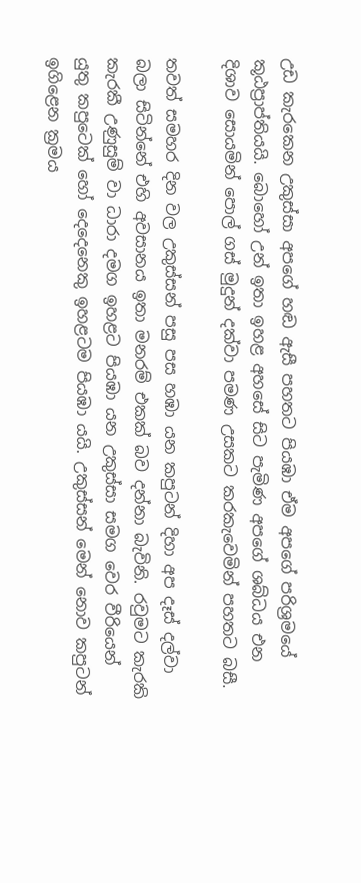උඩ කැරකෙන උකුස්සා අපගේ හඬ ඇසී පහතට පියඹා ඒම අපගේ පරිශ්‍රමයේ කූඨප්‍රාප්තියයි. බොහෝ උන් ඉතා ඉහළ අහසේ සිට පැමිණ අපගේ ශබ්ධය එන දිශාව සොයමින් පොල් ගස් මුදුන් දක්වා පමණ උසකට කරකැවෙමින් පහතට බසී.

තවත් සමහර දින වල උකුස්සන් පසු පස හඹා යන කපුටන් දිහා අප දෑස් දල්වා බලා සිටින්නේ එහි අවසානය ඉතා මනරම් එකක් බව දන්නා බැවිනි. රවුමට කැරකි කැරකී උණුසුම් වා ධාරා දමග ඉහළට පියඹා යන උකුස්සා සමග වෙර වීරියෙන් යුතු කපුටෙක් හෝ දෙදෙනෙකු ඉහළටම පියඹා යයි. උකුස්සන් මෙන් නොව කපුටන් ඉගිළෙන ක්‍රමය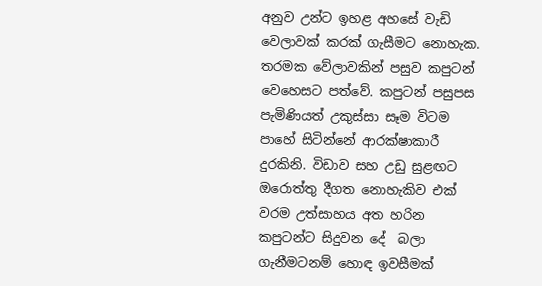අනුව උන්ට ඉහළ අහසේ වැඩි වෙලාවක් කරක් ගැසීමට නොහැක. තරමක වේලාවකින් පසුව කපුටන් වෙහෙසට පත්වේ. කපුටන් පසුපස පැමිණියත් උකුස්සා සෑම විටම පාහේ සිටින්නේ ආරක්ෂාකාරී දුරකිනි. විඩාව සහ උඩු සුළඟට ඔරොත්තු දීගත නොහැකිව එක් වරම උත්සාහය අත හරින කපුටන්ට සිදුවන දේ  බලා ගැනීමටනම් හොඳ ඉවසීමක්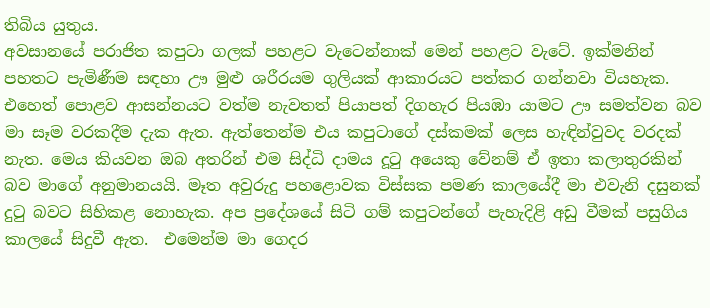තිබිය යුතුය.
අවසානයේ පරාජිත කපුටා ගලක් පහළට වැටෙන්නාක් මෙන් පහළට වැටේ. ඉක්මනින් පහතට පැමිණීම සඳහා ඌ මුළු ශරීරයම ගුලියක් ආකාරයට පත්කර ගන්නවා වියහැක. එහෙත් පොළව ආසන්නයට වත්ම නැවතත් පියාපත් දිගහැර පියඹා යාමට ඌ සමත්වන බව මා සෑම වරකදීම දැක ඇත. ඇත්තෙන්ම එය කපුටාගේ දස්කමක් ලෙස හැඳින්වුවද වරදක් නැත. මෙය කියවන ඔබ අතරින් එම සිද්ධි දාමය දූටු අයෙකු වේනම් ඒ ඉතා කලාතුරකින් බව මාගේ අනුමානයයි. මෑත අවුරුදු පහළොවක විස්සක පමණ කාලයේදී මා එවැනි දසුනක් දුටු බවට සිහිකළ නොහැක. අප ප්‍රදේශයේ සිටි ගම් කපුටන්ගේ පැහැදිළි අඩු වීමක් පසුගිය කාලයේ සිදුවී ඇත.  එමෙන්ම මා ගෙදර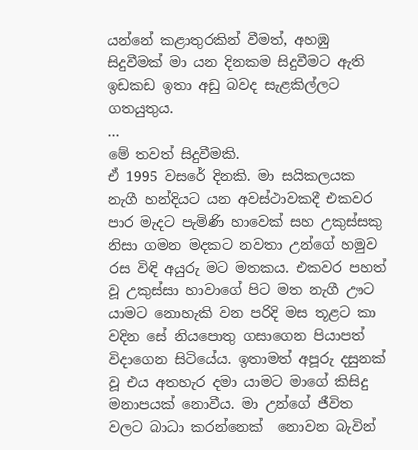යන්නේ කළාතුරකින් වීමත්, අහඹු සිදුවීමක් මා යන දිනකම සිදුවීමට ඇති ඉඩකඩ ඉතා අඩු බවද සැළකිල්ලට ගතයුතුය.
...
මේ තවත් සිදුවීමකි.
ඒ 1995 වසරේ දිනකි. මා සයිකලයක නැගී හන්දියට යන අවස්ථාවකදී එකවර පාර මැදට පැමිණි හාවෙක් සහ උකුස්සකු නිසා ගමන මදකට නවතා උන්ගේ හමුව රස විඳි අයුරු මට මතකය. එකවර පහත් වූ උකුස්සා හාවාගේ පිට මත නැගී ඌට යාමට නොහැකි වන පරිදි මස තූළට කා වදින සේ නියපොතු ගසාගෙන පියාපත් විදාගෙන සිටියේය. ඉතාමත් අපූරු දසුනක් වූ එය අතහැර දමා යාමට මාගේ කිසිදු මනාපයක් නොවීය. මා උන්ගේ ජීවිත වලට බාධා කරන්නෙක්  නොවන බැවින්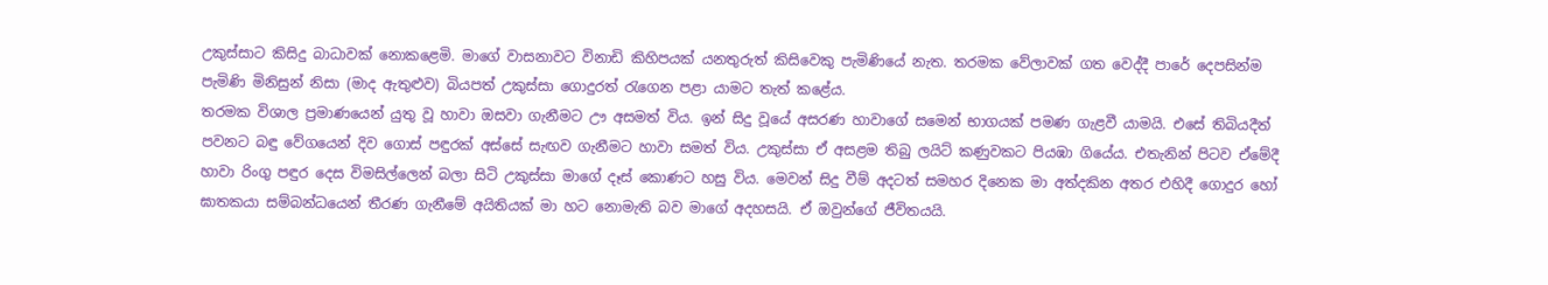උකුස්සාට කිසිදු බාධාවක් නොකළෙමි. මාගේ වාසනාවට විනාඩි කිහිපයක් යනතුරුත් කිසිවෙකු පැමිණියේ නැත. තරමක වේලාවක් ගත වෙද්දී පාරේ දෙපසින්ම පැමිණි මිනිසුන් නිසා (මාද ඇතුළුව) බියපත් උකුස්සා ගොදුරත් රැගෙන පළා යාමට තැත් කළේය.
තරමක විශාල ප්‍රමාණයෙන් යුතු වූ හාවා ඔසවා ගැනීමට ඌ අසමත් විය. ඉන් සිදු වූයේ අසරණ හාවාගේ සමෙන් භාගයක් පමණ ගැළවී යාමයි. එසේ තිබියදීත් පවනට බඳු වේගයෙන් දිව ගොස් පඳුරක් අස්සේ සැඟව ගැනීමට හාවා සමත් විය. උකුස්සා ඒ අසළම තිබු ලයිට් කණුවකට පියඹා ගියේය. එතැනින් පිටව ඒමේදී හාවා රිංගු පඳුර දෙස විමසිල්ලෙන් බලා සිටි උකුස්සා මාගේ දෑස් කොණට හසු විය. මෙවන් සිදු වීම් අදටත් සමහර දිනෙක මා අත්දකින අතර එහිදී ගොදුර හෝ ඝාතකයා සම්බන්ධයෙන් තීරණ ගැනීමේ අයිතියක් මා හට නොමැති බව මාගේ අදහසයි. ඒ ඔවුන්ගේ ජීවිතයයි.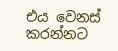එය වෙනස් කරන්නට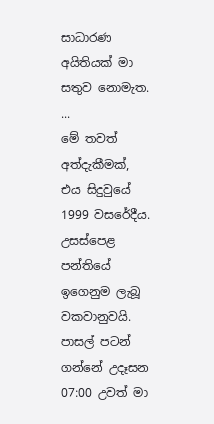සාධාරණ අයිතියක් මා සතුව නොමැත.
...
මේ තවත් අත්දැකීමක්,
එය සිදුවුයේ 1999 වසරේදීය. උසස්පෙළ පන්තියේ ඉගෙනුම ලැබූ වකවානුවයි. පාසල් පටන් ගන්නේ උදෑසන 07:00 උවත් මා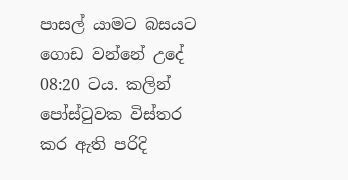පාසල් යාමට බසයට ගොඩ වන්නේ උදේ 08:20 ටය. කලින් පෝස්ටුවක විස්තර කර ඇති පරිදි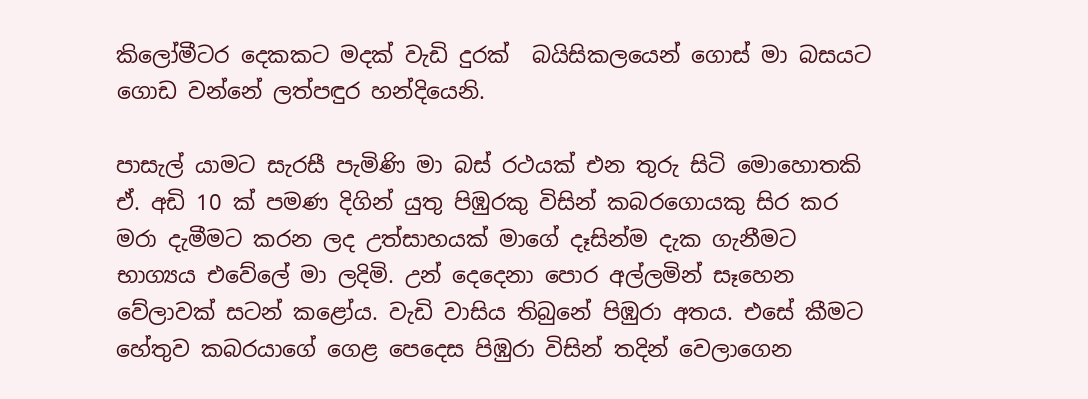කිලෝමීටර දෙකකට මදක් වැඩි දුරක්  බයිසිකලයෙන් ගොස් මා බසයට ගොඩ වන්නේ ලත්පඳුර හන්දියෙනි.

පාසැල් යාමට සැරසී පැමිණි මා බස් රථයක් එන තුරු සිටි මොහොතකි ඒ. අඩි 10 ක් පමණ දිගින් යුතු පිඹුරකු විසින් කබරගොයකු සිර කර මරා දැමීමට කරන ලද උත්සාහයක් මාගේ දෑසින්ම දැක ගැනීමට භාග්‍යය එවේලේ මා ලදිමි. උන් දෙදෙනා පොර අල්ලමින් සෑහෙන වේලාවක් සටන් කළෝය. වැඩි වාසිය තිබුනේ පිඹුරා අතය. එසේ කීමට හේතුව කබරයාගේ ගෙළ පෙදෙස පිඹුරා විසින් තදින් වෙලාගෙන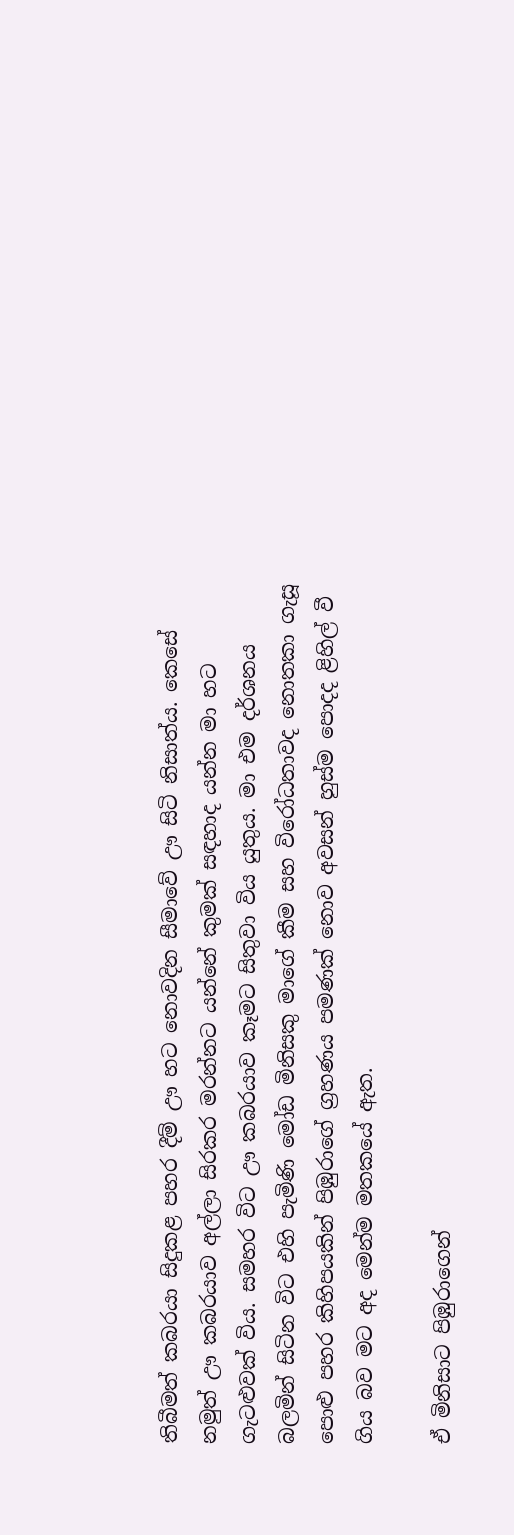තිබීමත් කබරයා සිදුකළ පහර දීම් ඌ හට නොවදින සීමාවේ ඌ සිටි නිසාත්ය. කෙසේ නමුත් ඌ කබරයාව අල්ලා සිරකර මරන්නට යන්නේ කුමක් සඳහාද යන්න මා හට ගැටළුවක් විය. සමහර විට ඌ කබරයාව කෑමට සිතුවා විය යුතුය. මා එම දර්ශනය බලමින් සිටින විට එහි පැමිණි මෝඩ මිනිසකු මාගේ කීම සහ විරෝධතාවද නොතකා ගැසූ පොළු පහර කිහිපයකින් පිඹුරාගේ ග්‍රහණය පමණක් නොව අවසන් හුස්ම පොදද ළිහිල් වී ගිය බව මට අද මෙන්ම මතකයේ ඇත.

ඒ මිනිසාට පිඹුරාගෙන්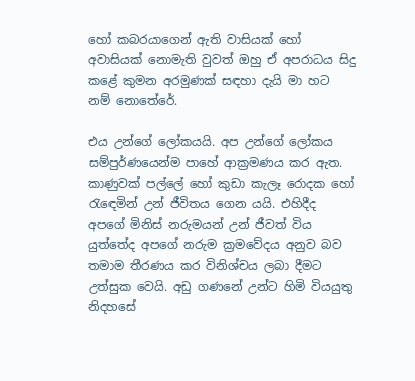හෝ කබරයාගෙන් ඇති වාසියක් හෝ අවාසියක් නොමැති වුවත් ඔහු ඒ අපරාධය සිදු කළේ කුමන අරමුණක් සඳහා දැයි මා හට නම් නොතේරේ.

එය උන්ගේ ලෝකයයි. අප උන්ගේ ලෝකය සම්පුර්ණයෙන්ම පාහේ ආක්‍රමණය කර ඇත. කාණුවක් පල්ලේ හෝ කුඩා කැලෑ රොදක හෝ රැඳෙමින් උන් ජීවිතය ගෙන යයි. එහිදීද අපගේ මිනිස් නරුමයන් උන් ජීවත් විය යුත්තේද අපගේ නරුම ක්‍රමවේදය අනුව බව තමාම තීරණය කර විනිශ්චය ලබා දීමට උත්සුක වෙයි. අඩු ගණනේ උන්ට හිමි වියයුතු නිදහසේ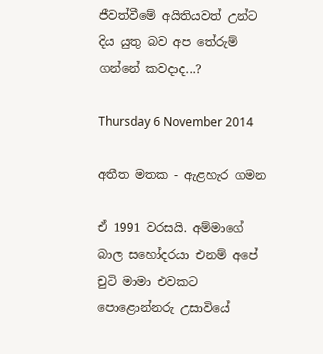ජීවත්වීමේ අයිතියවත් උන්ට දිය යුතු බව අප තේරුම් ගන්නේ කවදාද...?

Thursday 6 November 2014

අතීත මතක - ඇළහැර ගමන

ඒ 1991 වරසයි. අම්මාගේ බාල සහෝදරයා එනම් අපේ චුටි මාමා එවකට පොළොන්නරු උසාවියේ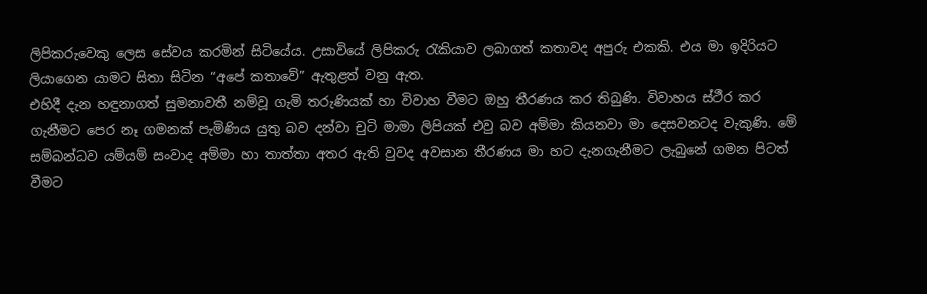ලිපිකරුවෙකු ලෙස සේවය කරමින් සිටියේය. උසාවියේ ලිපිකරු රැකියාව ලබාගත් කතාවද අපුරු එකකි. එය මා ඉදිරියට ලියාගෙන යාමට සිතා සිටින “අපේ කතාවේ” ඇතුළත් වනු ඇත.
එහිදී දැන හඳුනාගත් සුමනාවතී නම්වූ ගැමි තරුණියක් හා විවාහ වීමට ඔහු තීරණය කර තිබුණි. විවාහය ස්ථීර කර ගැනීමට පෙර නෑ ගමනක් පැමිණිය යුතු බව දන්වා චුටි මාමා ලිපියක් එවු බව අම්මා කියනවා මා දෙසවනටද වැකුණි. මේ සම්බන්ධව යම්යම් සංවාද අම්මා හා තාත්තා අතර ඇති වුවද අවසාන තීරණය මා හට දැනගැනීමට ලැබුනේ ගමන පිටත් වීමට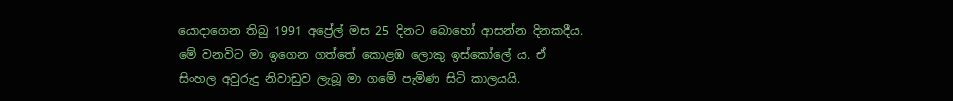යොදාගෙන තිබු 1991 අප්‍රේල් මස 25 දිනට බොහෝ ආසන්න දිනකදීය. මේ වනවිට මා ඉගෙන ගත්තේ කොළඹ ලොකු ඉස්කෝලේ ය. ඒ සිංහල අවුරුදු නිවාඩුව ලැබූ මා ගමේ පැමිණ සිටි කාලයයි.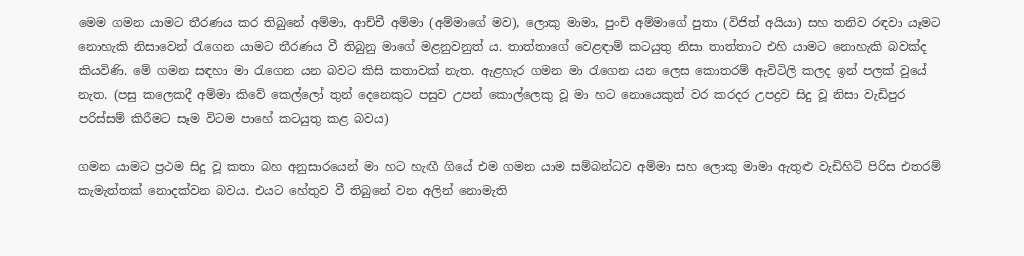මෙම ගමන යාමට තීරණය කර තිබුනේ අම්මා, ආච්චී අම්මා (අම්මාගේ මව), ලොකු මාමා, පුංචි අම්මාගේ පුතා (විජිත් අයියා) සහ තනිව රඳවා යෑමට නොහැකි නිසාවෙන් රැගෙන යාමට තීරණය වී තිබුනු මාගේ මළනුවනුත් ය. තාත්තාගේ වෙළඳාම් කටයුතු නිසා තාත්තාට එහි යාමට නොහැකි බවක්ද කියවිණි. මේ ගමන සඳහා මා රැගෙන යන බවට කිසි කතාවක් නැත. ඇළහැර ගමන මා රැගෙන යන ලෙස කොතරම් ඇවිටිලි කලද ඉන් පලක් වුයේ නැත. (පසු කලෙකදී අම්මා කිවේ කෙල්ලෝ තුන් දෙනෙකුට පසුව උපන් කොල්ලෙකු වූ මා හට නොයෙකුත් වර කරදර උපද්‍රව සිදු වූ නිසා වැඩිපුර පරිස්සම් කිරීමට සෑම විටම පාහේ කටයුතු කළ බවය)

ගමන යාමට ප්‍රථම සිදු වූ කතා බහ අනුසාරයෙන් මා හට හැඟී ගියේ එම ගමන යාම සම්බන්ධව අම්මා සහ ලොකු මාමා ඇතුළු වැඩිහිටි පිරිස එතරම් කැමැත්තක් නොදක්වන බවය. එයට හේතුව වී තිබුනේ වන අලින් නොමැති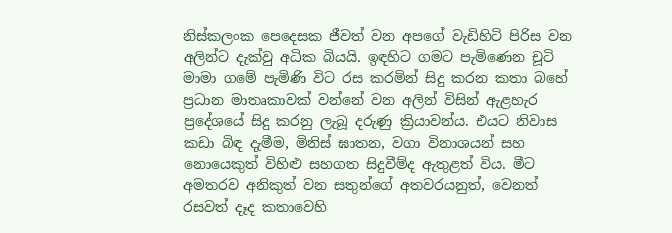නිස්කලංක පෙදෙසක ජීවත් වන අපගේ වැඩිහිටි පිරිස වන අලින්ට දැක්වු අධික බියයි. ඉඳහිට ගමට පැමිණෙන චූටි මාමා ගමේ පැමිණි විට රස කරමින් සිදු කරන කතා බහේ ප්‍රධාන මාතෘකාවක් වන්නේ වන අලින් විසින් ඇළහැර ප්‍රදේශයේ සිදු කරනු ලැබූ දරුණු ක්‍රියාවන්ය. එයට නිවාස කඩා බිඳ දැමීම, මිනිස් ඝාතන, වගා විනාශයන් සහ නොයෙකුත් විහිළු සහගත සිදුවීම්ද ඇතුළත් විය. මීට අමතරව අනිකුත් වන සතුන්ගේ අතවරයනුත්, වෙනත් රසවත් දෑද කතාවෙහි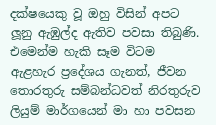දක්ෂයෙකු වූ ඔහු විසින් අපට ලූනු ඇඹුල්ද ඇතිව පවසා තිබුණි. එමෙන්ම හැකි සෑම විටම ඇළහැර ප්‍රදේශය ගැනත්, ජීවන තොරතුරු සම්බන්ධවත් නිරතුරුව ලියුම් මාර්ගයෙන් මා හා පවසන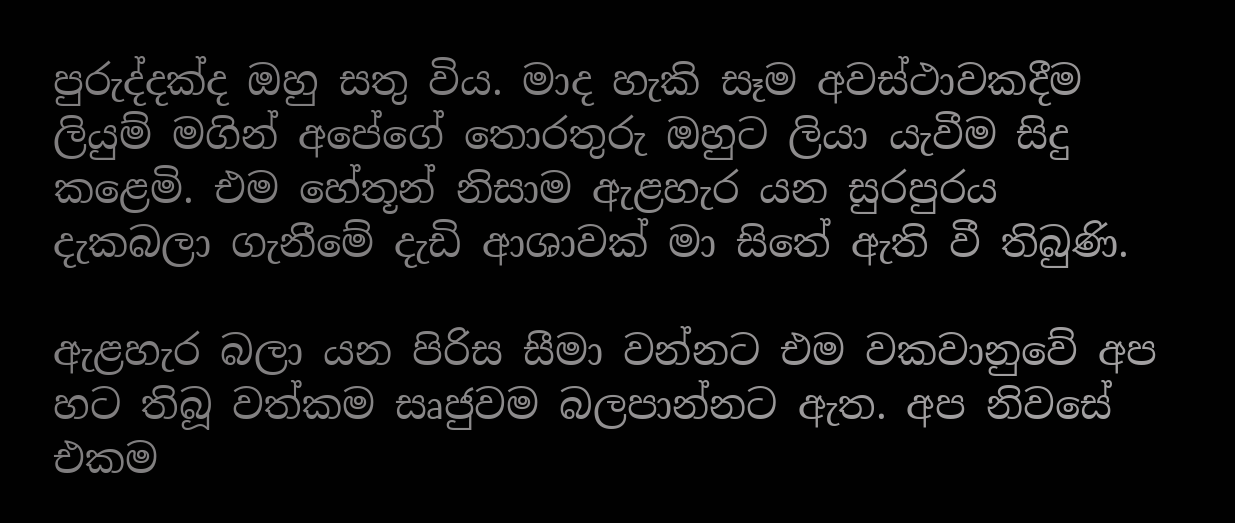පුරුද්දක්ද ඔහු සතු විය. මාද හැකි සෑම අවස්ථාවකදීම ලියුම් මගින් අපේගේ තොරතුරු ඔහුට ලියා යැවීම සිදු කළෙමි. එම හේතූන් නිසාම ඇළහැර යන සුරපුරය දැකබලා ගැනීමේ දැඩි ආශාවක් මා සිතේ ඇති වී තිබුණි.

ඇළහැර බලා යන පිරිස සීමා වන්නට එම වකවානුවේ අප හට තිබූ වත්කම සෘජුවම බලපාන්නට ඇත. අප නිවසේ එකම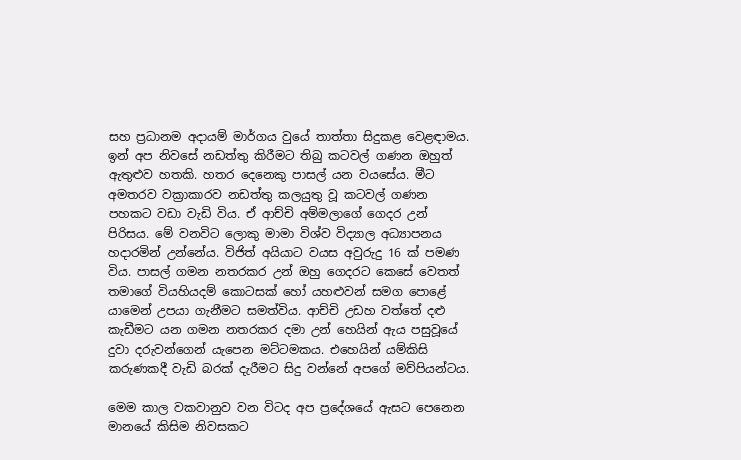සහ ප්‍රධානම අදායම් මාර්ගය වුයේ තාත්තා සිදුකළ වෙළඳාමය. ඉන් අප නිවසේ නඩත්තු කිරීමට තිබු කටවල් ගණන ඔහුත් ඇතුළුව හතකි. හතර දෙනෙකු පාසල් යන වයසේය. මීට අමතරව වක්‍රාකාරව නඩත්තු කලයුතු වූ කටවල් ගණන පහකට වඩා වැඩි විය. ඒ ආච්චි අම්මලාගේ ගෙදර උන් පිරිසය. මේ වනවිට ලොකු මාමා විශ්ව විද්‍යාල අධ්‍යාපනය හදාරමින් උන්නේය. විජිත් අයියාට වයස අවුරුදු 16 ක් පමණ විය. පාසල් ගමන නතරකර උන් ඔහු ගෙදරට කෙසේ වෙතත් තමාගේ වියහියදම් කොටසක් හෝ යහළුවන් සමග පොළේ යාමෙන් උපයා ගැනීමට සමත්විය. ආච්චි උඩහ වත්තේ දළු කැඩීමට යන ගමන නතරකර දමා උන් හෙයින් ඇය පසුවූයේ දුවා දරුවන්ගෙන් යැපෙන මට්ටමකය. එහෙයින් යම්කිසි කරුණකදී වැඩි බරක් දැරීමට සිදු වන්නේ අපගේ මව්පියන්ටය.

මෙම කාල වකවානුව වන විටද අප ප්‍රදේශයේ ඇසට පෙනෙන මානයේ කිසිම නිවසකට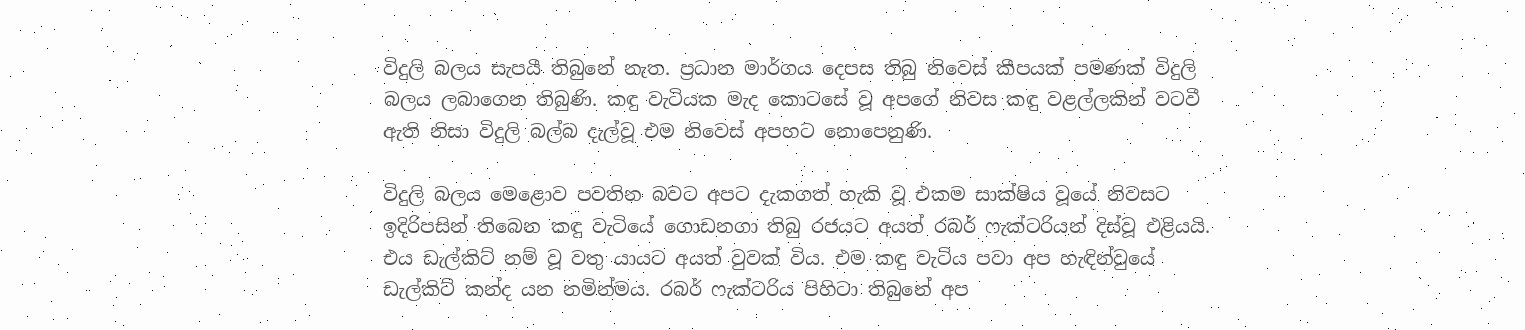විදුලි බලය සැපයී තිබුනේ නැත. ප්‍රධාන මාර්ගය දෙපස තිබු නිවෙස් කීපයක් පමණක් විදුලි බලය ලබාගෙන තිබුණි. කඳු වැටියක මැද කොටසේ වූ අපගේ නිවස කඳු වළල්ලකින් වටවී ඇති නිසා විදුලි බල්බ දැල්වූ එම නිවෙස් අපහට නොපෙනුණි.

විදුලි බලය මෙළොව පවතින බවට අපට දැකගත් හැකි වූ එකම සාක්ෂිය වූයේ නිවසට ඉදිරිපසින් තිබෙන කඳු වැටියේ ගොඩනගා තිබු රජයට අයත් රබර් ෆැක්ටරියන් දිස්වූ එළියයි. එය ඩැල්කිට් නම් වූ වතු යායට අයත් වුවක් විය. එම කඳු වැටිය පවා අප හැඳින්වුයේ ඩැල්කිට් කන්ද යන නමින්මය. රබර් ෆැක්ටරිය පිහිටා තිබුනේ අප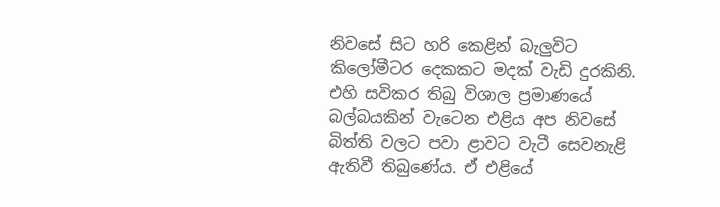නිවසේ සිට හරි කෙළින් බැලුවිට කිලෝමීටර දෙකකට මදක් වැඩි දුරකිනි. එහි සවිකර තිබු විශාල ප්‍රමාණයේ බල්බයකින් වැටෙන එළිය අප නිවසේ බිත්ති වලට පවා ළාවට වැටී සෙවනැළි ඇතිවී තිබුණේය. ඒ එළියේ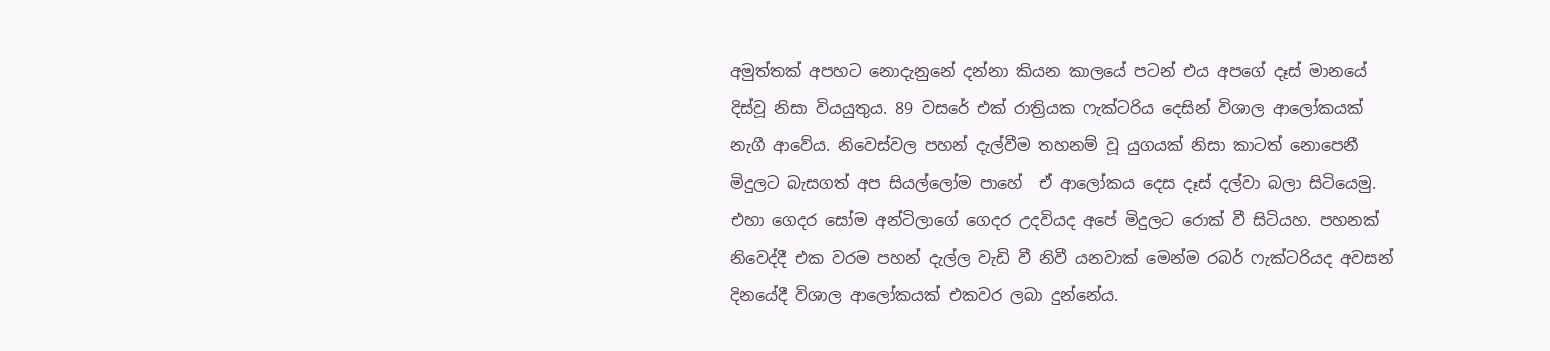අමුත්තක් අපහට නොදැනුනේ දන්නා කියන කාලයේ පටන් එය අපගේ දෑස් මානයේ දිස්වූ නිසා වියයුතුය. 89 වසරේ එක් රාත්‍රියක ෆැක්ටරිය දෙසින් විශාල ආලෝකයක් නැගී ආවේය. නිවෙස්වල පහන් දැල්වීම තහනම් වූ යුගයක් නිසා කාටත් නොපෙනී මිදුලට බැසගත් අප සියල්ලෝම පාහේ  ඒ ආලෝකය දෙස දෑස් දල්වා බලා සිටියෙමු. එහා ගෙදර සෝම අන්ටිලාගේ ගෙදර උදවියද අපේ මිදුලට රොක් වී සිටියහ. පහනක් නිවෙද්දී එක වරම පහන් දැල්ල වැඩි වී නිවී යනවාක් මෙන්ම රබර් ෆැක්ටරියද අවසන් දිනයේදී විශාල ආලෝකයක් එකවර ලබා දුන්නේය.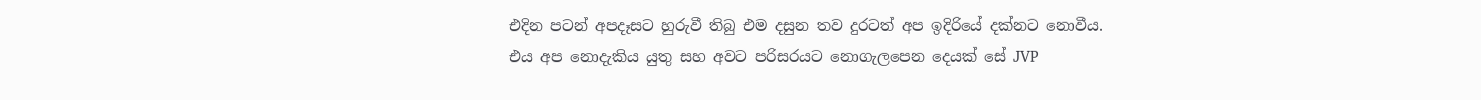එදින පටන් අපදෑසට හුරුවී තිබු එම දසුන තව දුරටත් අප ඉදිරියේ දක්නට නොවීය. එය අප නොදැකිය යුතු සහ අවට පරිසරයට නොගැලපෙන දෙයක් සේ JVP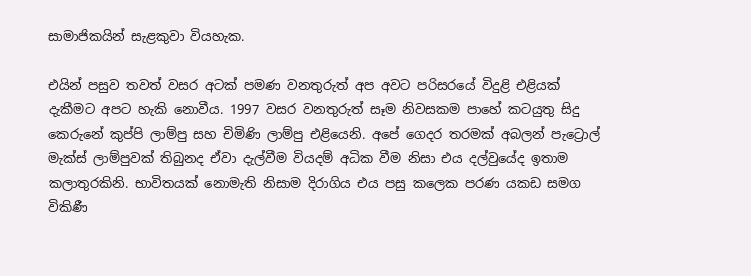සාමාජිකයින් සැළකුවා වියහැක.

එයින් පසුව තවත් වසර අටක් පමණ වනතුරුත් අප අවට පරිසරයේ විදුළි එළියක් දැකීමට අපට හැකි නොවීය. 1997 වසර වනතුරුත් සෑම නිවසකම පාහේ කටයුතු සිදු කෙරුනේ කුප්පි ලාම්පු සහ චිමිණි ලාම්පු එළියෙනි. අපේ ගෙදර තරමක් අබලන් පැට්‍රොල් මැක්ස් ලාම්පුවක් තිබුනද ඒවා දැල්වීම වියදම් අධික වීම නිසා එය දල්වුයේද ඉතාම කලාතුරකිනි. භාවිතයක් නොමැති නිසාම දිරාගිය එය පසු කලෙක පරණ යකඩ සමග විකිණී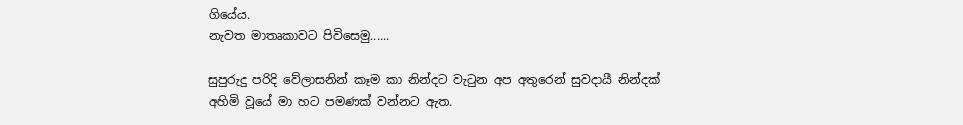ගියේය.
නැවත මාතෘකාවට පිවිසෙමු......

සුපුරුදු පරිදි වේලාසනින් කෑම කා නින්දට වැටුන අප අතුරෙන් සුවදායී නින්දක් අහිමි වූයේ මා හට පමණක් වන්නට ඇත.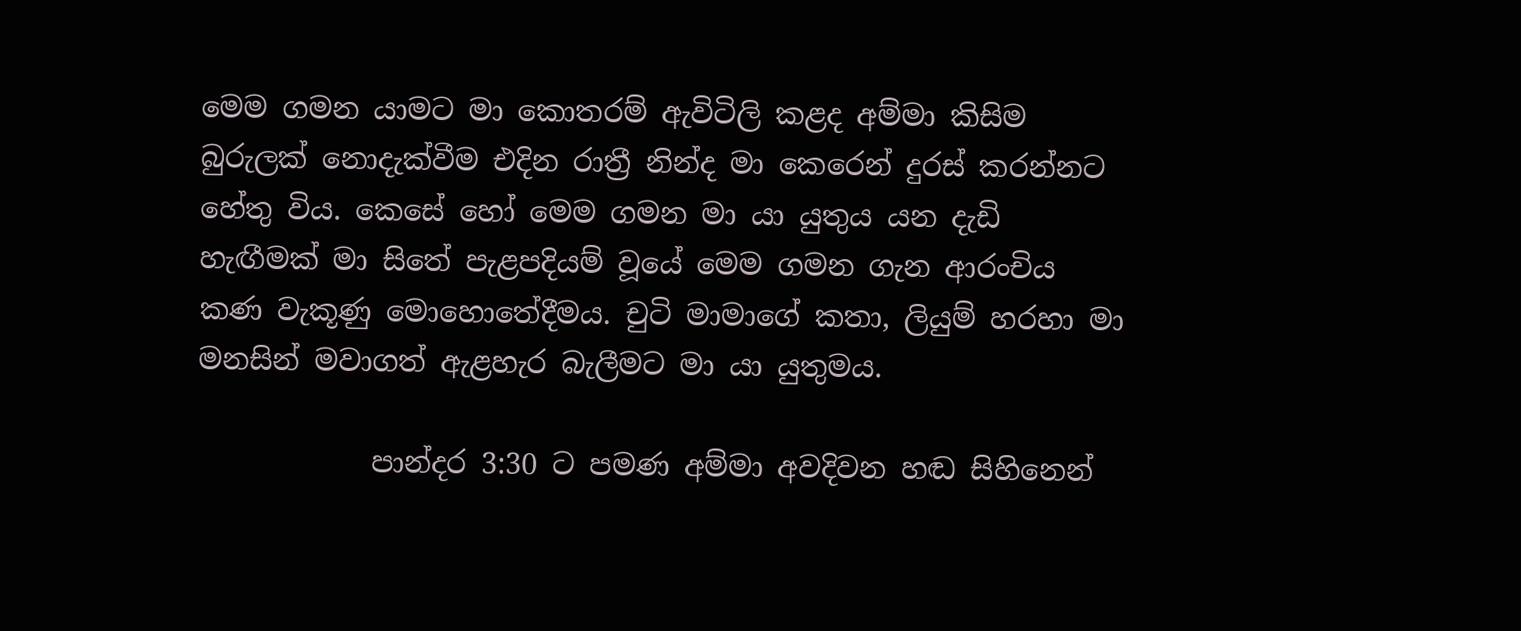මෙම ගමන යාමට මා කොතරම් ඇවිටිලි කළද අම්මා කිසිම බුරුලක් නොදැක්වීම එදින රාත්‍රී නින්ද මා කෙරෙන් දුරස් කරන්නට හේතු විය. කෙසේ හෝ මෙම ගමන මා යා යුතුය යන දැඩි හැඟීමක් මා සිතේ පැළපදියම් වූයේ මෙම ගමන ගැන ආරංචිය කණ වැකූණු මොහොතේදීමය. චුටි මාමාගේ කතා, ලියුම් හරහා මා මනසින් මවාගත් ඇළහැර බැලීමට මා යා යුතුමය.

            පාන්දර 3:30 ට පමණ අම්මා අවදිවන හඬ සිහිනෙන්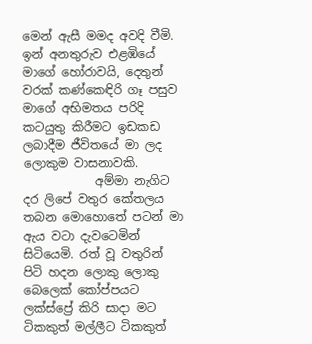මෙන් ඇසී මමද අවදි වීමි. ඉන් අනතුරුව එළඹියේ මාගේ හෝරාවයි, දෙතුන් වරක් කණ්කෙඳිරි ගෑ පසුව මාගේ අභිමතය පරිදි කටයුතු කිරීමට ඉඩකඩ ලබාදීම ජීවිතයේ මා ලද ලොකුම වාසනාවකි.
            අම්මා නැගිට දර ලිපේ වතුර කේතලය තබන මොහොතේ පටන් මා ඇය වටා දැවටෙමින් සිටියෙමි. රත් වූ වතුරින් පිටි හදන ලොකු ලොකු බෙලෙක් කෝප්පයට ලක්ස්ප්‍රේ කිරි සාදා මට ටිකකුත් මල්ලීට ටිකකුත්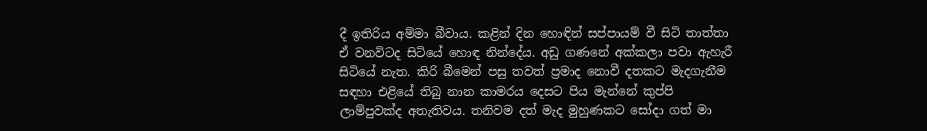දී ඉතිරිය අම්මා බීවාය. කළින් දින හොඳින් සප්පායම් වී සිටි තාත්තා ඒ වනවිටද සිටියේ හොඳ නින්දේය. අඩු ගණනේ අක්කලා පවා ඇහැරී සිටියේ නැත. කිරි බීමෙන් පසු තවත් ප්‍රමාද නොවී දතකට මැදගැනීම සඳහා එළියේ තිබු නාන කාමරය දෙසට පිය මැන්නේ කුප්පි ලාම්පුවක්ද අතැතිවය. තනිවම දත් මැද මුහුණකට සෝදා ගත් මා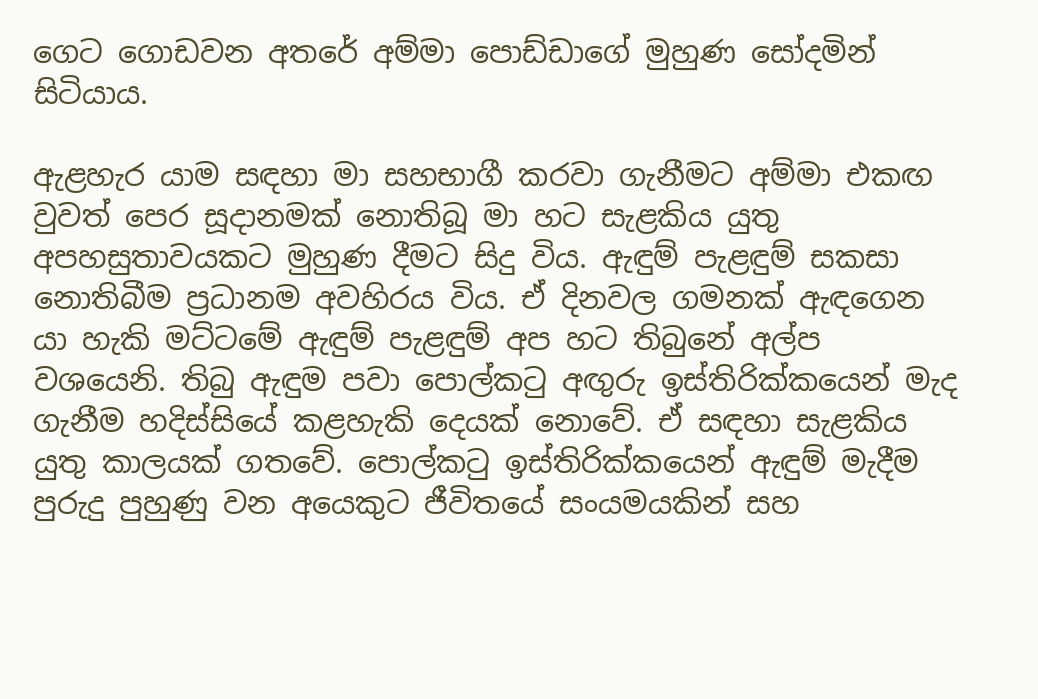ගෙට ගොඩවන අතරේ අම්මා පොඩ්ඩාගේ මුහුණ සෝදමින් සිටියාය.

ඇළහැර යාම සඳහා මා සහභාගී කරවා ගැනීමට අම්මා එකඟ වුවත් පෙර සූදානමක් නොතිබූ මා හට සැළකිය යුතු අපහසුතාවයකට මුහුණ දීමට සිදු විය. ඇඳුම් පැළඳුම් සකසා නොතිබීම ප්‍රධානම අවහිරය විය. ඒ දිනවල ගමනක් ඇඳගෙන යා හැකි මට්ටමේ ඇඳුම් පැළඳුම් අප හට තිබුනේ අල්ප වශයෙනි. තිබු ඇඳුම පවා පොල්කටු අඟුරු ඉස්තිරික්කයෙන් මැද ගැනීම හදිස්සියේ කළහැකි දෙයක් නොවේ. ඒ සඳහා සැළකිය යුතු කාලයක් ගතවේ. පොල්කටු ඉස්තිරික්කයෙන් ඇඳුම් මැදීම පුරුදු පුහුණු වන අයෙකුට ජීවිතයේ සංයමයකින් සහ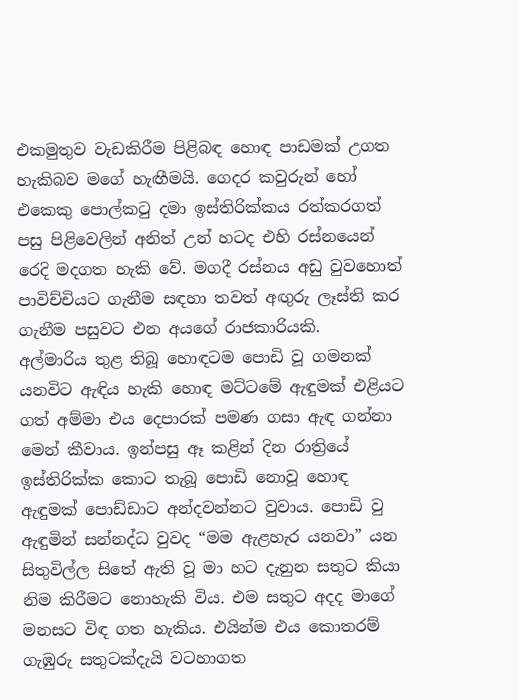එකමුතුව වැඩකිරීම පිළිබඳ හොඳ පාඩමක් උගත හැකිබව මගේ හැඟීමයි. ගෙදර කවුරුන් හෝ එකෙකු පොල්කටු දමා ඉස්තිරික්කය රත්කරගත් පසු පිළිවෙලින් අනිත් උන් හටද එහි රස්නයෙන් රෙදි මදගත හැකි වේ. මගදී රස්නය අඩු වුවහොත් පාවිච්චියට ගැනීම සඳහා තවත් අඟුරු ලෑස්ති කර ගැනීම පසුවට එන අයගේ රාජකාරියකි.
අල්මාරිය තුළ තිබූ හොඳටම පොඩි වූ ගමනක් යනවිට ඇඳිය හැකි හොඳ මට්ටමේ ඇඳුමක් එළියට ගත් අම්මා එය දෙපාරක් පමණ ගසා ඇඳ ගන්නා මෙන් කීවාය. ඉන්පසු ඈ කළින් දින රාත්‍රියේ ඉස්තිරික්ක කොට තැබූ පොඩි නොවූ හොඳ ඇඳුමක් පොඩ්ඩාට අන්දවන්නට වුවාය. පොඩි වු ඇඳුමින් සන්නද්ධ වුවද “මම ඇළහැර යනවා” යන සිතුවිල්ල සිතේ ඇති වූ මා හට දැනුන සතුට කියා නිම කිරීමට නොහැකි විය. එම සතුට අදද මාගේ මනසට විඳ ගත හැකිය. එයින්ම එය කොතරම් ගැඹුරු සතුටක්දැයි වටහාගත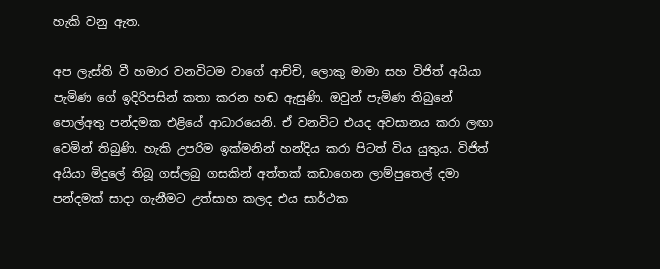හැකි වනු ඇත.

අප ලැස්ති වී හමාර වනවිටම වාගේ ආච්චි, ලොකු මාමා සහ විජිත් අයියා පැමිණ ගේ ඉදිරිපසින් කතා කරන හඬ ඇසුණි. ඔවුන් පැමිණ තිබුනේ පොල්අතු පන්දමක එළියේ ආධාරයෙනි. ඒ වනවිට එයද අවසානය කරා ලඟා වෙමින් තිබුණි. හැකි උපරිම ඉක්මනින් හන්දිය කරා පිටත් විය යුතුය. විජිත් අයියා මිදුලේ තිබූ ගස්ලබු ගසකින් අත්තක් කඩාගෙන ලාම්පුතෙල් දමා පන්දමක් සාදා ගැනීමට උත්සාහ කලද එය සාර්ථක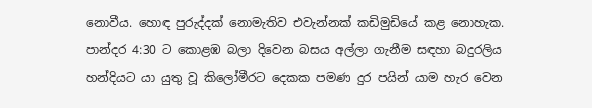නොවීය. හොඳ පුරුද්දක් නොමැතිව එවැන්නක් කඩිමුඩියේ කළ නොහැක. පාන්දර 4:30 ට කොළඹ බලා දිවෙන බසය අල්ලා ගැනීම සඳහා බදුරලිය හන්දියට යා යුතු වූ කිලෝමීරට දෙකක පමණ දුර පයින් යාම හැර වෙන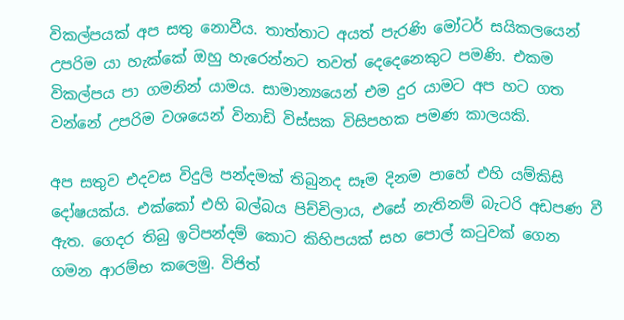විකල්පයක් අප සතු නොවීය. තාත්තාට අයත් පැරණි මෝටර් සයිකලයෙන් උපරිම යා හැක්කේ ඔහු හැරෙන්නට තවත් දෙදෙනෙකුට පමණි. එකම විකල්පය පා ගමනින් යාමය. සාමාන්‍යයෙන් එම දුර යාමට අප හට ගත වන්නේ උපරිම වශයෙන් විනාඩි විස්සක විසිපහක පමණ කාලයකි.

අප සතුව එදවස විදුලි පන්දමක් තිබුනද සෑම දිනම පාහේ එහි යම්කිසි දෝෂයක්ය. එක්කෝ එහි බල්බය පිච්චිලාය, එසේ නැතිනම් බැටරි අඩපණ වී ඇත. ගෙදර තිබු ඉටිපන්දම් කොට කිහිපයක් සහ පොල් කටුවක් ගෙන ගමන ආරම්භ කලෙමු. විජිත්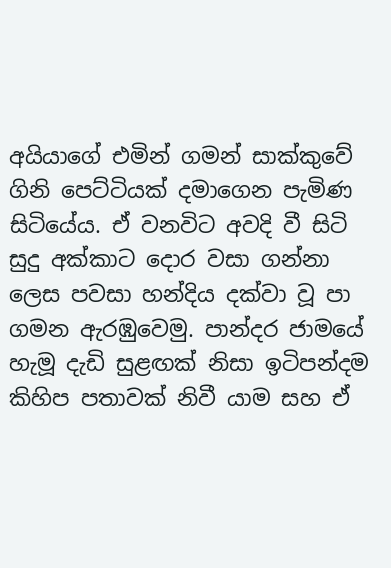අයියාගේ එමින් ගමන් සාක්කුවේ ගිනි පෙට්ටියක් දමාගෙන පැමිණ සිටියේය. ඒ වනවිට අවදි වී සිටි සුදු අක්කාට දොර වසා ගන්නා ලෙස පවසා හන්දිය දක්වා වූ පා ගමන ඇරඹුවෙමු. පාන්දර ජාමයේ හැමූ දැඩි සුළඟක් නිසා ඉටිපන්දම කිහිප පතාවක් නිවී යාම සහ ඒ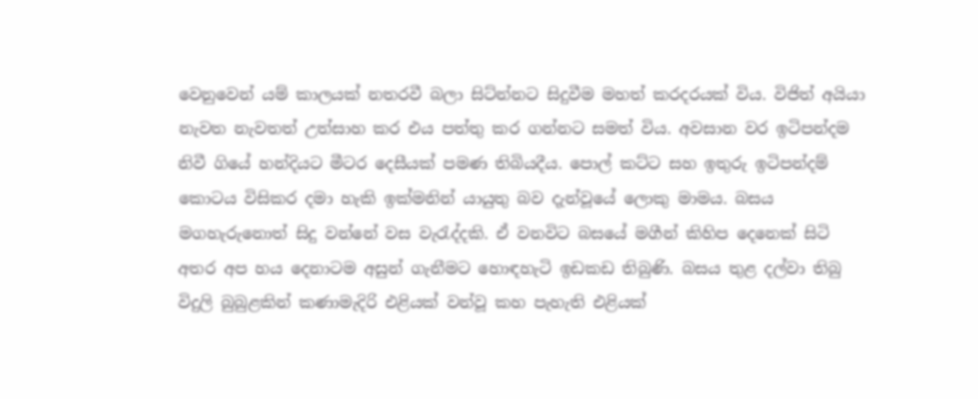වෙනුවෙන් යම් කාලයක් නතරවී බලා සිට්න්නට සිදුවීම මහත් කරදරයක් විය. විජිත් අයියා නැවත නැවතත් උත්සාහ කර එය පත්තු කර ගන්නට සමත් විය. අවසාන වර ඉටිපන්දම නිවී ගියේ හන්දියට මීටර දෙසීයක් පමණ තිබියදීය. පොල් කට්ට සහ ඉතුරු ඉටිපන්දම් කොටය විසිකර දමා හැකි ඉක්මනින් යායුතු බව දැන්වූයේ ලොකු මාමය. බසය මගහැරුනොත් සිදු වන්නේ වස වැරැද්දකි. ඒ වනවිට බසයේ මගීන් කිහිප දෙනෙක් සිටි අතර අප හය දෙනාටම අසුන් ගැනීමට හොඳහැටි ඉඩකඩ තිබුණි. බසය තුළ දල්වා තිබු විදුලි බුබුළකින් කණාමැදිරි එළියක් වන්වූ කහ පැහැති එළියක්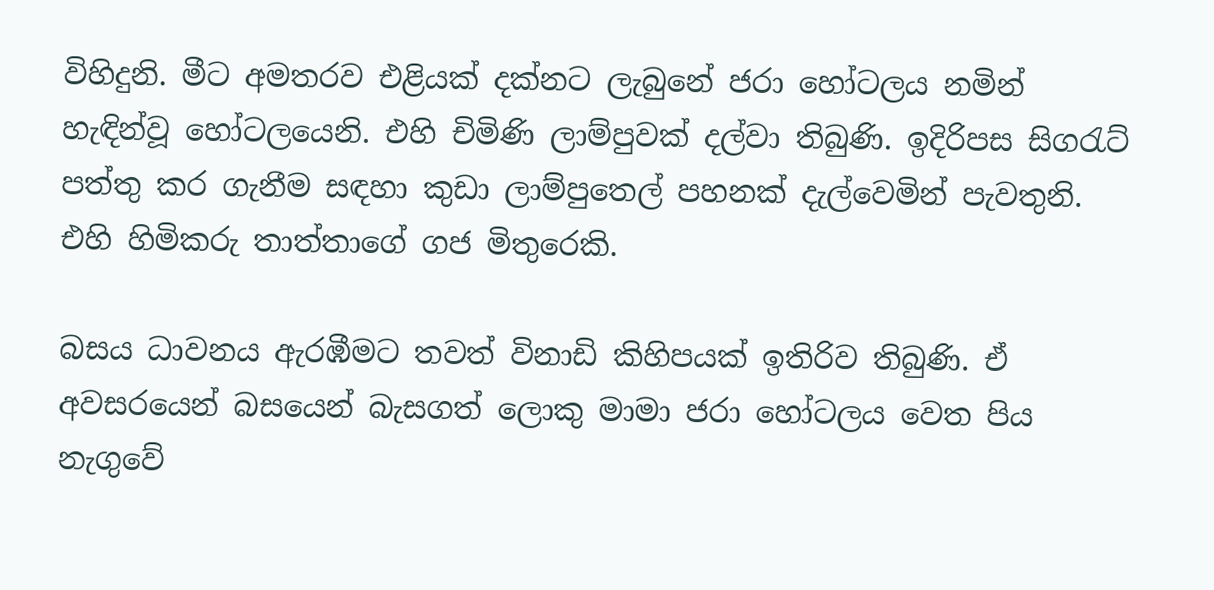විහිදුනි. මීට අමතරව එළියක් දක්නට ලැබුනේ ජරා හෝටලය නමින් හැඳින්වූ හෝටලයෙනි. එහි චිමිණි ලාම්පුවක් දල්වා තිබුණි. ඉදිරිපස සිගරැට් පත්තු කර ගැනීම සඳහා කුඩා ලාම්පුතෙල් පහනක් දැල්වෙමින් පැවතුනි. එහි හිමිකරු තාත්තාගේ ගජ මිතුරෙකි.

බසය ධාවනය ඇරඹීමට තවත් විනාඩි කිහිපයක් ඉතිරිව තිබුණි. ඒ අවසරයෙන් බසයෙන් බැසගත් ලොකු මාමා ජරා හෝටලය වෙත පිය නැගුවේ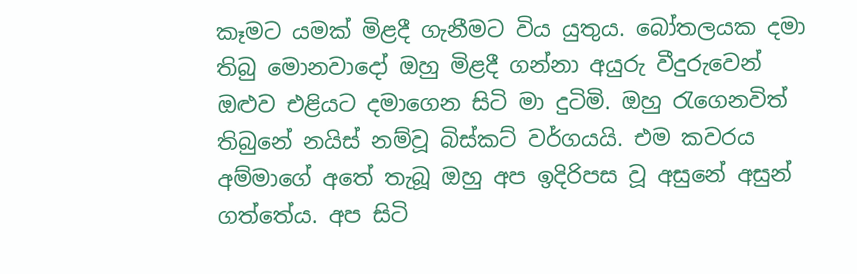කෑමට යමක් මිළදී ගැනීමට විය යුතුය. බෝතලයක දමා තිබු මොනවාදෝ ඔහු මිළදී ගන්නා අයුරු වීදුරුවෙන් ඔළුව එළියට දමාගෙන සිටි මා දුටිමි. ඔහු රැගෙනවිත් තිබුනේ නයිස් නම්වූ බිස්කට් වර්ගයයි. එම කවරය අම්මාගේ අතේ තැබූ ඔහු අප ඉදිරිපස වූ අසුනේ අසුන් ගත්තේය. අප සිටි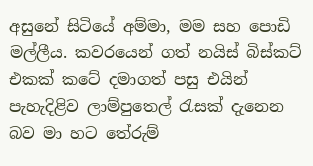අසුනේ සිටියේ අම්මා, මම සහ පොඩි මල්ලීය. කවරයෙන් ගත් නයිස් බිස්කට් එකක් කටේ දමාගත් පසු එයින් පැහැදිළිව ලාම්පුතෙල් රැසක් දැනෙන බව මා හට තේරුම්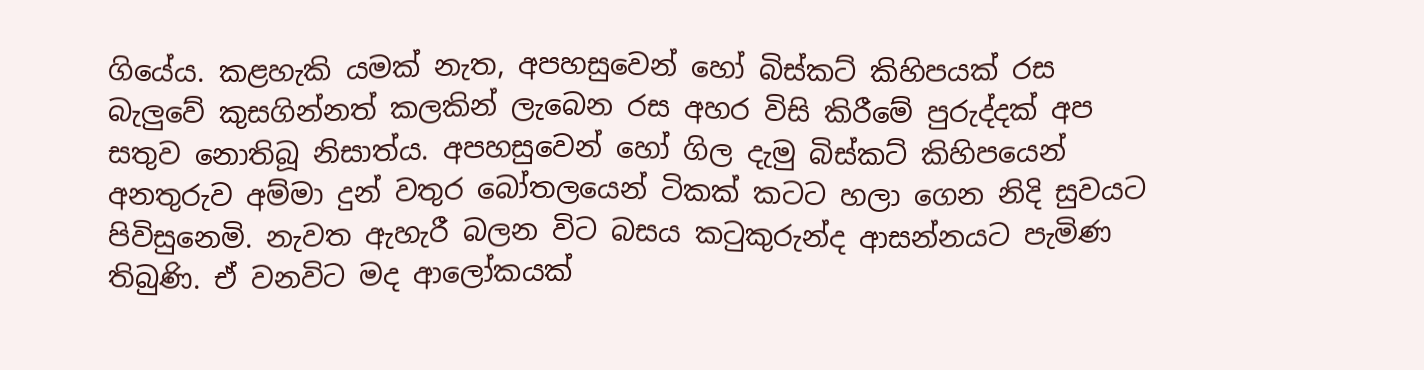ගියේය. කළහැකි යමක් නැත, අපහසුවෙන් හෝ බිස්කට් කිහිපයක් රස බැලුවේ කුසගින්නත් කලකින් ලැබෙන රස අහර විසි කිරීමේ පුරුද්දක් අප සතුව නොතිබූ නිසාත්ය. අපහසුවෙන් හෝ ගිල දැමු බිස්කට් කිහිපයෙන් අනතුරුව අම්මා දුන් වතුර බෝතලයෙන් ටිකක් කටට හලා ගෙන නිදි සුවයට පිවිසුනෙමි. නැවත ඇහැරී බලන විට බසය කටුකුරුන්ද ආසන්නයට පැමිණ තිබුණි. ඒ වනවිට මද ආලෝකයක්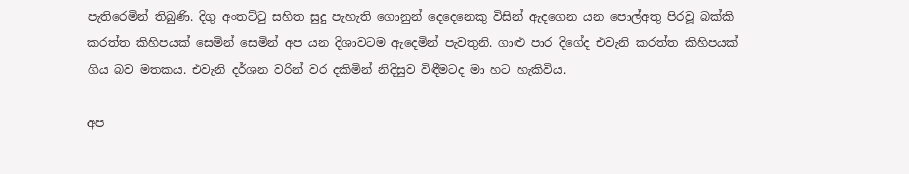පැතිරෙමින් තිබුණි. දිගු අංතට්ටු සහිත සුදු පැහැති ගොනුන් දෙදෙනෙකු විසින් ඇදගෙන යන පොල්අතු පිරවූ බක්කි කරත්ත කිහිපයක් සෙමින් සෙමින් අප යන දිශාවටම ඇදෙමින් පැවතුනි. ගාළු පාර දිගේද එවැනි කරත්ත කිහිපයක් ගිය බව මතකය. එවැනි දර්ශන වරින් වර දකිමින් නිදිසුව විඳීමටද මා හට හැකිවිය.

අප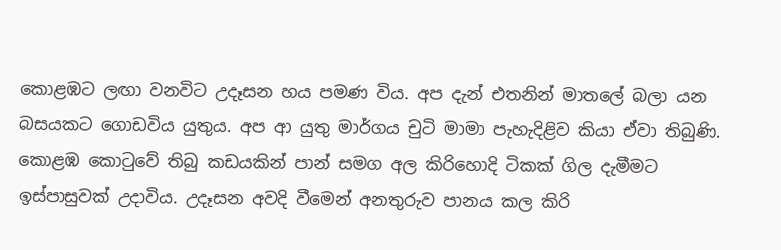කොළඹට ලඟා වනවිට උදෑසන හය පමණ විය. අප දැන් එතනින් මාතලේ බලා යන බසයකට ගොඩවිය යුතුය. අප ආ යුතු මාර්ගය චුටි මාමා පැහැදිළිව කියා ඒවා තිබුණි. කොළඹ කොටුවේ තිබු කඩයකින් පාන් සමග අල කිරිහොදි ටිකක් ගිල දැමීමට ඉස්පාසුවක් උදාවිය. උදෑසන අවදි වීමෙන් අනතුරුව පානය කල කිරි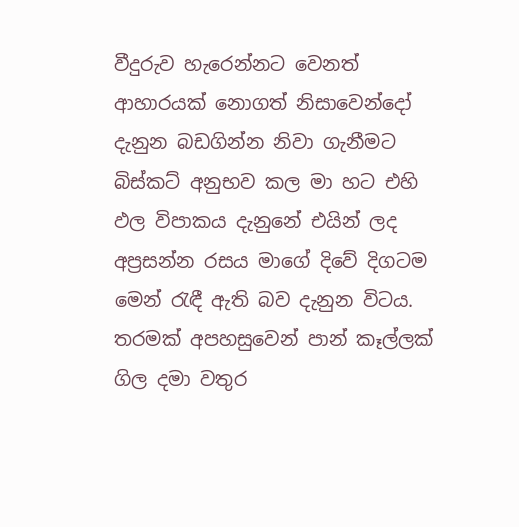වීදුරුව හැරෙන්නට වෙනත් ආහාරයක් නොගත් නිසාවෙන්දෝ දැනුන බඩගින්න නිවා ගැනීමට බිස්කට් අනුභව කල මා හට එහි ඵල විපාකය දැනුනේ එයින් ලද අප්‍රසන්න රසය මාගේ දිවේ දිගටම මෙන් රැඳී ඇති බව දැනුන විටය. තරමක් අපහසුවෙන් පාන් කෑල්ලක් ගිල දමා වතුර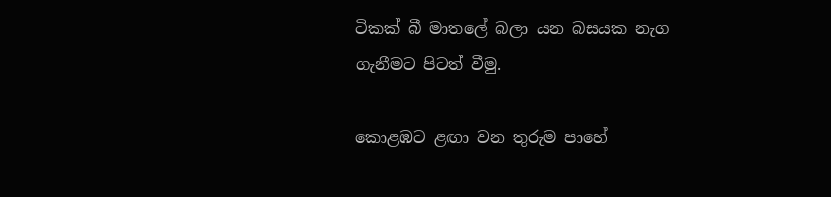ටිකක් බී මාතලේ බලා යන බසයක නැග ගැනීමට පිටත් වීමු.

කොළඹට ළඟා වන තුරුම පාහේ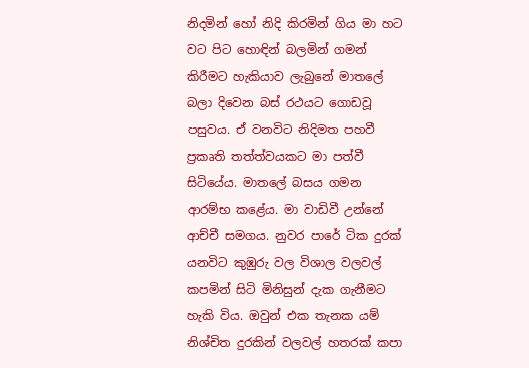නිදමින් හෝ නිදි කිරමින් ගිය මා හට වට පිට හොඳින් බලමින් ගමන් කිරීමට හැකියාව ලැබුනේ මාතලේ බලා දිවෙන බස් රථයට ගොඩවූ පසුවය. ඒ වනවිට නිදිමත පහවී ප්‍රකෘති තත්ත්වයකට මා පත්වී සිටියේය. මාතලේ බසය ගමන ආරම්භ කළේය. මා වාඩිවී උන්නේ ආච්චී සමගය. නුවර පාරේ ටික දුරක් යනවිට කුඹුරු වල විශාල වලවල් කපමින් සිටි මිනිසුන් දැක ගැනීමට හැකි විය. ඔවුන් එක තැනක යම් නිශ්චිත දුරකින් වලවල් හතරක් කපා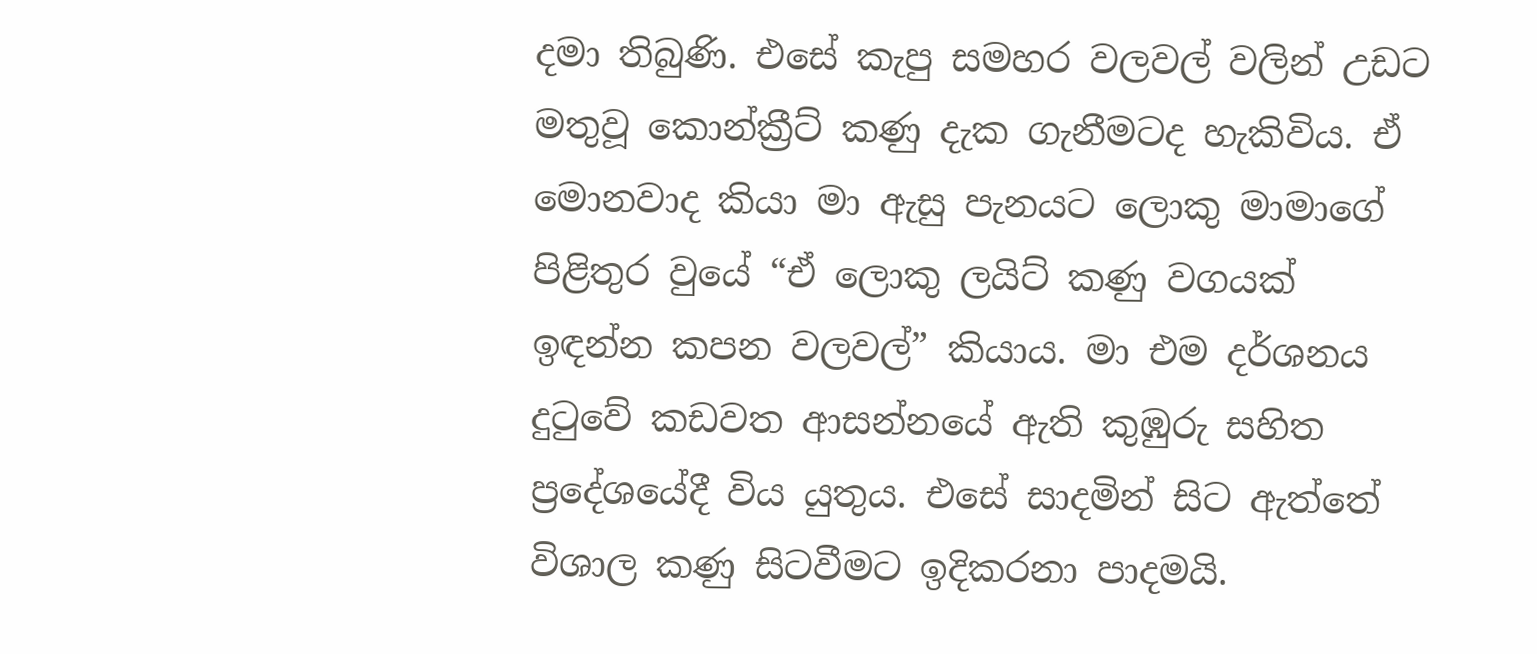දමා තිබුණි. එසේ කැපු සමහර වලවල් වලින් උඩට මතුවූ කොන්ක්‍රීට් කණු දැක ගැනීමටද හැකිවිය. ඒ මොනවාද කියා මා ඇසු පැනයට ලොකු මාමාගේ පිළිතුර වුයේ “ඒ ලොකු ලයිට් කණු වගයක් ඉඳන්න කපන වලවල්” කියාය. මා එම දර්ශනය දුටුවේ කඩවත ආසන්නයේ ඇති කුඹුරු සහිත ප්‍රදේශයේදී විය යුතුය. එසේ සාදමින් සිට ඇත්තේ විශාල කණු සිටවීමට ඉදිකරනා පාදමයි.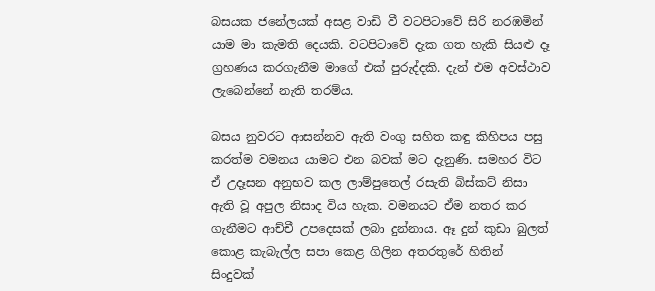බසයක ජනේලයක් අසළ වාඩි වී වටපිටාවේ සිරි නරඹමින් යාම මා කැමති දෙයකි. වටපිටාවේ දැක ගත හැකි සියළු දෑ ග්‍රහණය කරගැනීම මාගේ එක් පුරුද්දකි. දැන් එම අවස්ථාව ලැබෙන්නේ නැති තරම්ය.

බසය නුවරට ආසන්නව ඇති වංගු සහිත කඳු කිහිපය පසු කරත්ම වමනය යාමට එන බවක් මට දැනුණි. සමහර විට ඒ උදෑසන අනුභව කල ලාම්පුතෙල් රසැති බිස්කට් නිසා ඇති වූ අපුල නිසාද විය හැක. වමනයට ඒම නතර කර ගැනීමට ආච්චී උපදෙසක් ලබා දුන්නාය. ඈ දුන් කුඩා බුලත් කොළ කැබැල්ල සපා කෙළ ගිලින අතරතුරේ හිතින් සිංදුවක්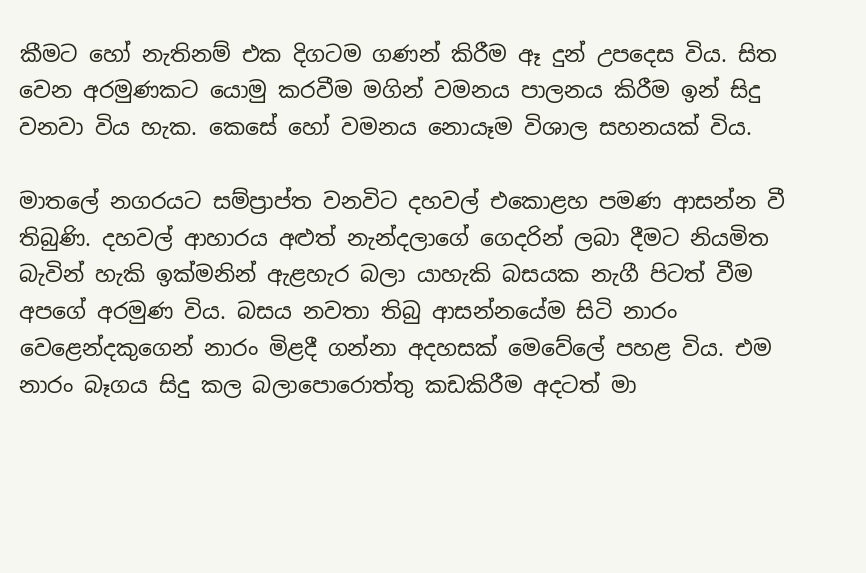කීමට හෝ නැතිනම් එක දිගටම ගණන් කිරීම ඈ දුන් උපදෙස විය. සිත වෙන අරමුණකට යොමු කරවීම මගින් වමනය පාලනය කිරීම ඉන් සිදු වනවා විය හැක. කෙසේ හෝ වමනය නොයෑම විශාල සහනයක් විය.

මාතලේ නගරයට සම්ප්‍රාප්ත වනවිට දහවල් එකොළහ පමණ ආසන්න වී තිබුණි. දහවල් ආහාරය අළුත් නැන්දලාගේ ගෙදරින් ලබා දීමට නියමිත බැවින් හැකි ඉක්මනින් ඇළහැර බලා යාහැකි බසයක නැගී පිටත් වීම අපගේ අරමුණ විය. බසය නවතා තිබු ආසන්නයේම සිටි නාරං වෙළෙන්දකුගෙන් නාරං මිළදී ගන්නා අදහසක් මෙවේලේ පහළ විය. එම නාරං බෑගය සිදු කල බලාපොරොත්තු කඩකිරීම අදටත් මා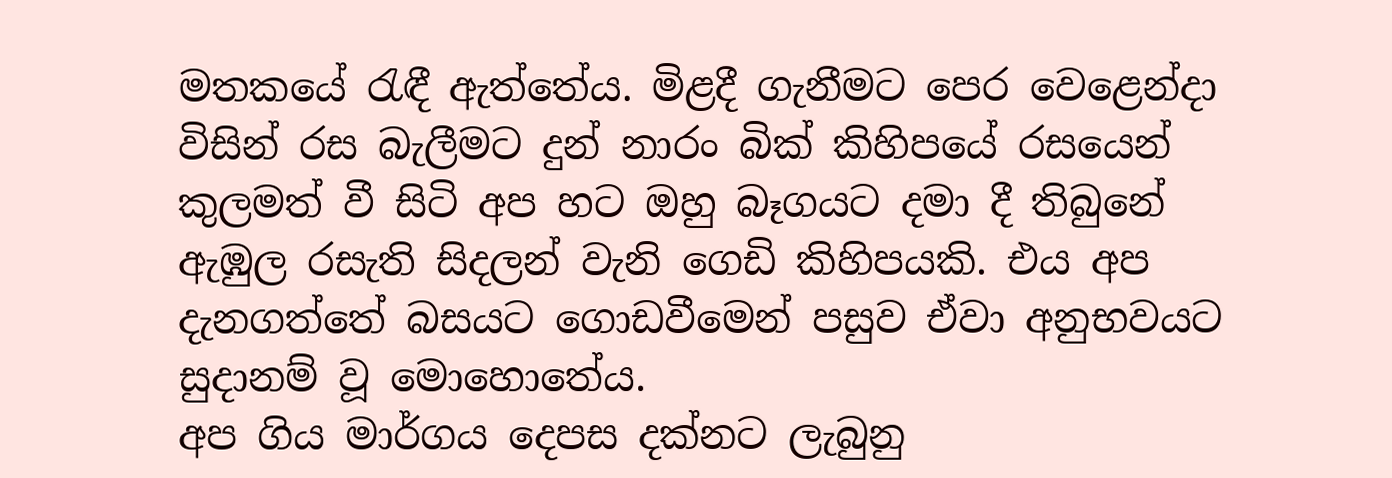මතකයේ රැඳී ඇත්තේය. මිළදී ගැනීමට පෙර වෙළෙන්දා විසින් රස බැලීමට දුන් නාරං බික් කිහිපයේ රසයෙන් කුලමත් වී සිටි අප හට ඔහු බෑගයට දමා දී තිබුනේ ඇඹුල රසැති සිදලන් වැනි ගෙඩි කිහිපයකි. එය අප දැනගත්තේ බසයට ගොඩවීමෙන් පසුව ඒවා අනුභවයට සුදානම් වූ මොහොතේය.
අප ගිය මාර්ගය දෙපස දක්නට ලැබුනු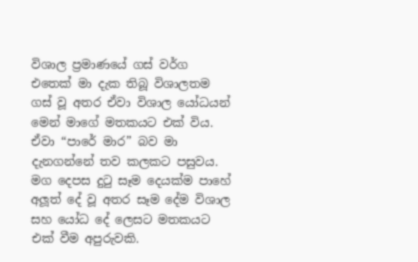විශාල ප්‍රමාණයේ ගස් වර්ග එතෙක් මා දැක තිබූ විශාලතම ගස් වූ අතර ඒවා විශාල යෝධයන් මෙන් මාගේ මතකයට එක් විය. ඒවා “පාරේ මාර” බව මා දැනගන්නේ තව කලකට පසුවය. මග දෙපස දුටු සෑම දෙයක්ම පාහේ අලූත් දේ වූ අතර සෑම දේම විශාල සහ යෝධ දේ ලෙසට මතකයට එක් වීම අපුරුවකි.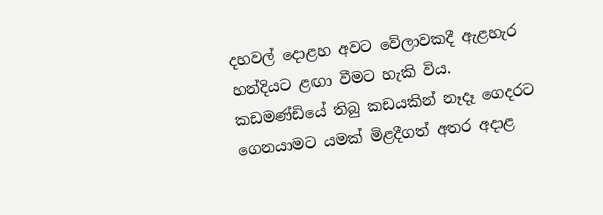දහවල් දොළහ අවට වේලාවකදී ඇළහැර හන්දියට ළඟා වීමට හැකි විය. කඩමණ්ඩියේ තිබු කඩයකින් නෑදෑ ගෙදරට ගෙනයාමට යමක් මිළදීගත් අතර අදාළ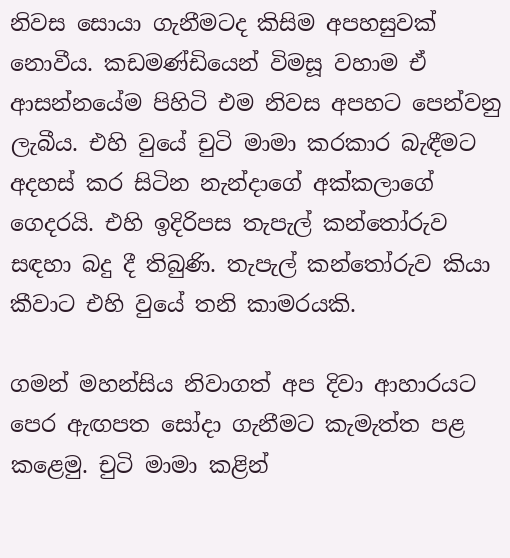නිවස සොයා ගැනීමටද කිසිම අපහසුවක් නොවීය. කඩමණ්ඩියෙන් විමසූ වහාම ඒ ආසන්නයේම පිහිටි එම නිවස අපහට පෙන්වනු ලැබීය. එහි වුයේ චුටි මාමා කරකාර බැඳීමට අදහස් කර සිටින නැන්දාගේ අක්කලාගේ ගෙදරයි. එහි ඉදිරිපස තැපැල් කන්තෝරුව සඳහා බදු දී තිබුණි. තැපැල් කන්තෝරුව කියා කීවාට එහි වුයේ තනි කාමරයකි.

ගමන් මහන්සිය නිවාගත් අප දිවා ආහාරයට පෙර ඇඟපත සෝදා ගැනීමට කැමැත්ත පළ කළෙමු. චුටි මාමා කළින්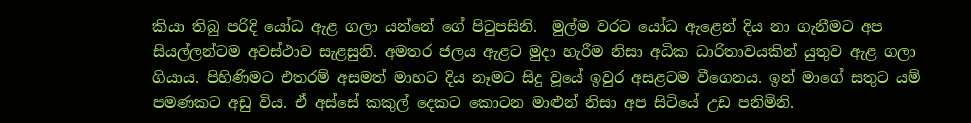කියා තිබු පරිදි යෝධ ඇළ ගලා යන්නේ ගේ පිටුපසිනි.  මුල්ම වරට යෝධ ඇළෙන් දිය නා ගැනීමට අප සියල්ලන්ටම අවස්ථාව සැළසුනි. අමතර ජලය ඇළට මුදා හැරීම නිසා අධික ධාරිතාවයකින් යුතුව ඇළ ගලා ගියාය. පිහිණිමට එතරම් අසමත් මාහට දිය නෑමට සිදු වූයේ ඉවුර අසළටම වීගෙනය. ඉන් මාගේ සතුට යම් පමණකට අඩු විය. ඒ අස්සේ කකුල් දෙකට කොටන මාළුන් නිසා අප සිටියේ උඩ පනිමිනි.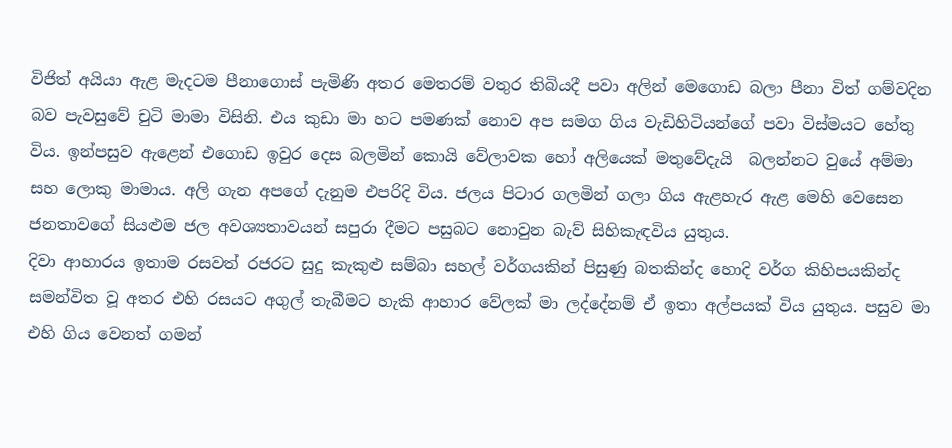විජිත් අයියා ඇළ මැදටම පීනාගොස් පැමිණි අතර මෙතරම් වතුර තිබියදී පවා අලින් මෙගොඩ බලා පීනා විත් ගම්වදින බව පැවසුවේ චුටි මාමා විසිනි. එය කුඩා මා හට පමණක් නොව අප සමග ගිය වැඩිහිටියන්ගේ පවා විස්මයට හේතු විය. ඉන්පසුව ඇළෙන් එගොඩ ඉවුර දෙස බලමින් කොයි වේලාවක හෝ අලියෙක් මතුවේදැයි  බලන්නට වුයේ අම්මා සහ ලොකු මාමාය. අලි ගැන අපගේ දැනුම එපරිදි විය. ජලය පිටාර ගලමින් ගලා ගිය ඇළහැර ඇළ මෙහි වෙසෙන ජනතාවගේ සියළුම ජල අවශ්‍යතාවයන් සපුරා දීමට පසුබට නොවුන බැව් සිහිකැඳවිය යුතුය.
දිවා ආහාරය ඉතාම රසවත් රජරට සුදු කැකුළු සම්බා සහල් වර්ගයකින් පිසුණු බතකින්ද හොදි වර්ග කිහිපයකින්ද සමන්විත වූ අතර එහි රසයට අගුල් තැබීමට හැකි ආහාර වේලක් මා ලද්දේනම් ඒ ඉතා අල්පයක් විය යුතුය. පසුව මා එහි ගිය වෙනත් ගමන්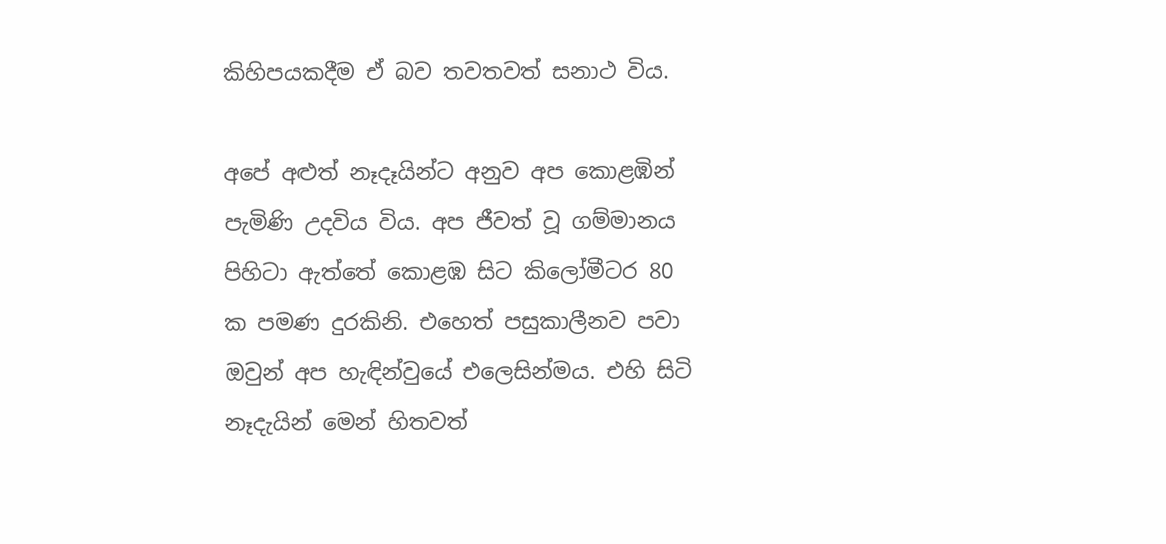කිහිපයකදීම ඒ බව තවතවත් සනාථ විය.

අපේ අළුත් නෑදෑයින්ට අනුව අප කොළඹින් පැමිණි උදවිය විය. අප ජීවත් වූ ගම්මානය පිහිටා ඇත්තේ කොළඹ සිට කිලෝමීටර 80 ක පමණ දුරකිනි. එහෙත් පසුකාලීනව පවා ඔවුන් අප හැඳින්වුයේ එලෙසින්මය. එහි සිටි නෑදැයින් මෙන් හිතවත්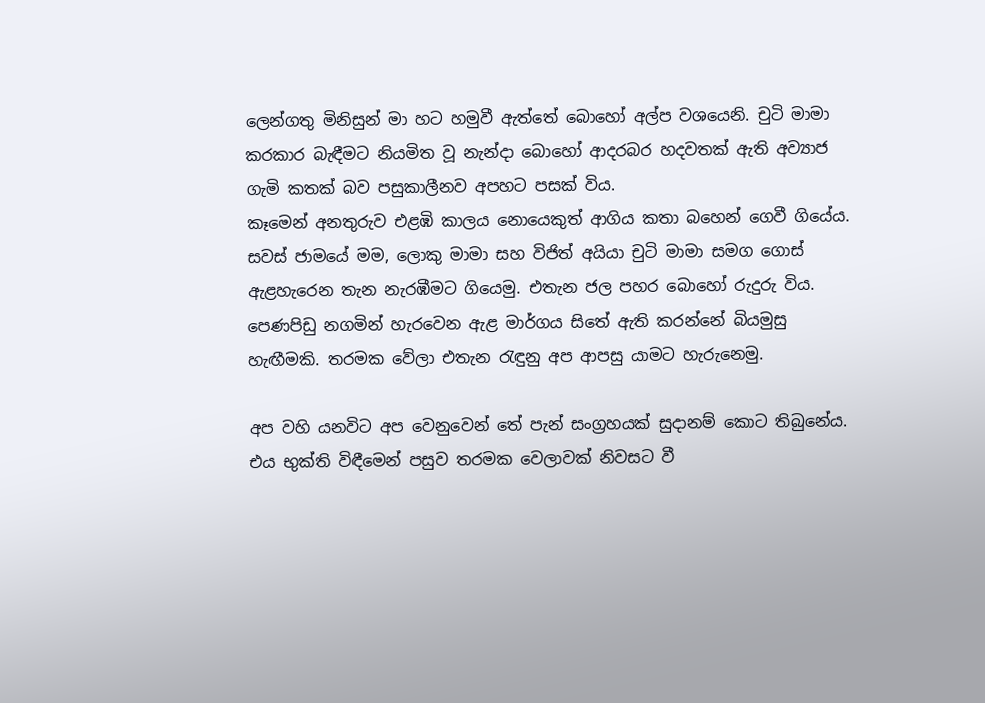ලෙන්ගතු මිනිසුන් මා හට හමුවී ඇත්තේ බොහෝ අල්ප වශයෙනි. චුටි මාමා කරකාර බැඳීමට නියමිත වූ නැන්දා බොහෝ ආදරබර හදවතක් ඇති අව්‍යාජ ගැමි කතක් බව පසුකාලීනව අපහට පසක් විය.
කෑමෙන් අනතුරුව එළඹි කාලය නොයෙකුත් ආගිය කතා බහෙන් ගෙවී ගියේය. සවස් ජාමයේ මම, ලොකු මාමා සහ විජිත් අයියා චුටි මාමා සමග ගොස් ඇළහැරෙන තැන නැරඹීමට ගියෙමු. එතැන ජල පහර බොහෝ රුදුරු විය. පෙණපිඩු නගමින් හැරවෙන ඇළ මාර්ගය සිතේ ඇති කරන්නේ බියමුසු හැඟීමකි. තරමක වේලා එතැන රැඳුනු අප ආපසු යාමට හැරුනෙමු.

අප වහි යනවිට අප වෙනුවෙන් තේ පැන් සංග්‍රහයක් සුදානම් කොට තිබුනේය. එය භුක්ති විඳීමෙන් පසුව තරමක වෙලාවක් නිවසට වී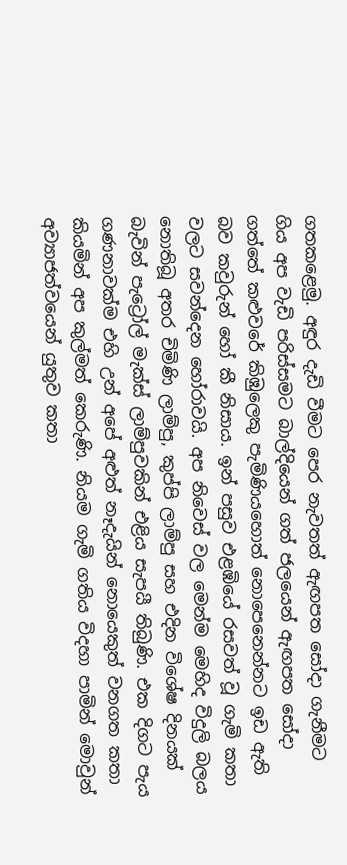ගතකළෙමු. අඳුර දැඩි වීමට පෙර නැවතත් ඇඟපත සෝදා ගැනීමට ගිය අප වැඩි පරිස්සමට බාල්දියෙන් ගත් ජලයෙන් ඇඟපත සෝදා ගත්තේ කළුවරේ කිඹුලෙකු පැමිණියහොත් නොපෙනෙන්නට ඉඩ ඇති බව කවුරුන් හෝ කී නිසාය. ඉන් පසුව එළඹියේ රසවත් වූ ගැමි කතා වලට සවන්දෙන හෝරාවයි. අප නිවෙස් වල මෙන්ම මෙහිද විදුලි බලය නොතිබූ අතර චිමිණි ලාම්පු, කුප්පි ලාම්පු සහ එදින විශේෂ දිනයක් බැවින් පැට්‍රෝල් මැක්ස් ලාම්පුවකින් එළිය සැපයී තිබුණි. එක දිගට පැය ගණනාවක්ම එහි උන් අපේ අළුත් නෑදැයින් නොයෙකුත් වනගත කතා කියමින් අප කුල්මත් කෙරුණි. නියම ගැමි ගතිය විදහා පාමින් මොවුන් අව්‍යාජත්වයෙන් යුතුව කතා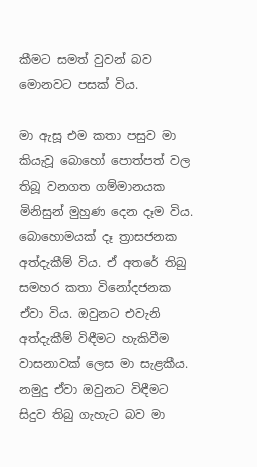කීමට සමත් වුවන් බව මොනවට පසක් විය.

මා ඇසූ එම කතා පසුව මා කියැවූ බොහෝ පොත්පත් වල තිබූ වනගත ගම්මානයක මිනිසුන් මුහුණ දෙන දෑම විය. බොහොමයක් දෑ ත්‍රාසජනක අත්දැකීම් විය. ඒ අතරේ තිබු සමහර කතා විනෝදජනක ඒවා විය. ඔවුනට එවැනි අත්දැකීම් විඳීමට හැකිවීම වාසනාවක් ලෙස මා සැළකීය. නමුදු ඒවා ඔවුනට විඳීමට සිදුව තිබු ගැහැට බව මා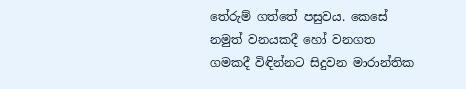තේරුම් ගත්තේ පසුවය. කෙසේ නමුත් වනයකදී හෝ වනගත ගමකදී විඳින්නට සිදුවන මාරාන්තික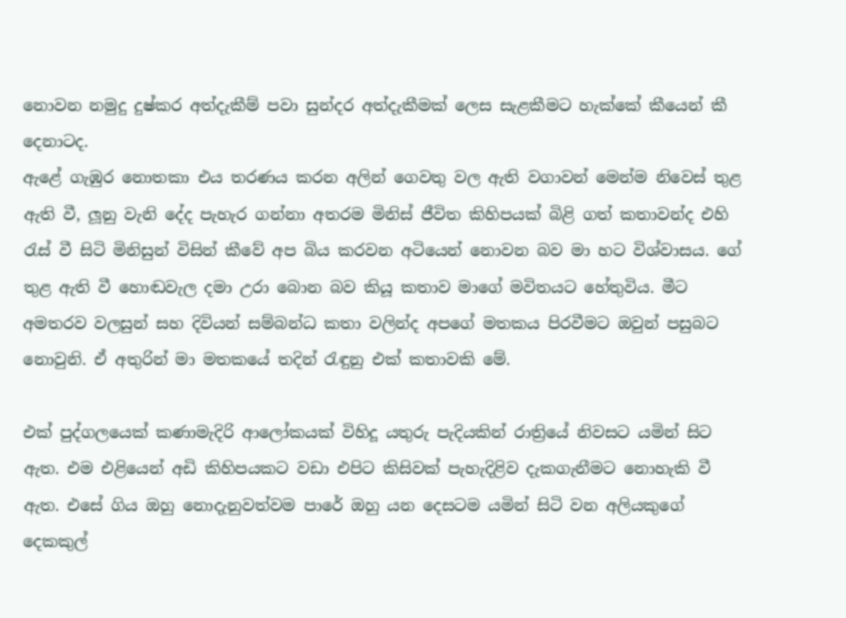නොවන නමුදු දුෂ්කර අත්දැකීම් පවා සුන්දර අත්දැකීමක් ලෙස සැළකීමට හැක්කේ කීයෙන් කී දෙනාටද.
ඇළේ ගැඹුර නොතකා එය තරණය කරන අලින් ගෙවතු වල ඇති වගාවන් මෙන්ම නිවෙස් තුළ ඇති වී, ලූනු වැනි දේද පැහැර ගන්නා අතරම මිනිස් ජීවිත කිහිපයක් බිළි ගත් කතාවන්ද එහි රැස් වී සිටි මිනිසුන් විසින් කීවේ අප බිය කරවන අටියෙන් නොවන බව මා හට විශ්වාසය. ගේ තුළ ඇති වී හොඬවැල දමා උරා බොන බව කියූ කතාව මාගේ මවිතයට හේතුවිය. මීට අමතරව වලසුන් සහ දිවියන් සම්බන්ධ කතා වලින්ද අපගේ මතකය පිරවීමට ඔවුන් පසුබට නොවුනි. ඒ අතුරින් මා මතකයේ තදින් රැඳුනු එක් කතාවකි මේ.

එක් පුද්ගලයෙක් කණාමැදිරි ආලෝකයක් විහිදූ යතුරු පැදියකින් රාත්‍රියේ නිවසට යමින් සිට ඇත. එම එළියෙන් අඩි කිහිපයකට වඩා එපිට කිසිවක් පැහැදිළිව දැකගැනීමට නොහැකි වී ඇත. එසේ ගිය ඔහු නොදැනුවත්වම පාරේ ඔහු යන දෙසටම යමින් සිටි වන අලියකුගේ දෙකකුල්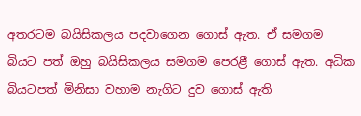අතරටම බයිසිකලය පදවාගෙන ගොස් ඇත. ඒ සමගම බියට පත් ඔහු බයිසිකලය සමගම පෙරළී ගොස් ඇත. අධික බියටපත් මිනිසා වහාම නැගිට දුව ගොස් ඇති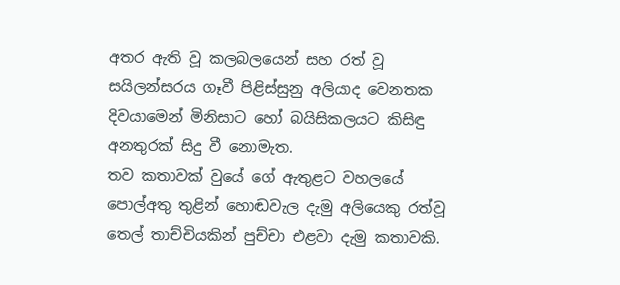අතර ඇති වූ කලබලයෙන් සහ රත් වූ සයිලන්සරය ගෑවී පිළිස්සුනු අලියාද වෙනතක දිවයාමෙන් මිනිසාට හෝ බයිසිකලයට කිසිඳු අනතුරක් සිදු වී නොමැත.
තව කතාවක් වුයේ ගේ ඇතුළට වහලයේ පොල්අතු තුළින් හොඬවැල දැමු අලියෙකු රත්වූ තෙල් තාච්චියකින් පුච්චා එළවා දැමු කතාවකි.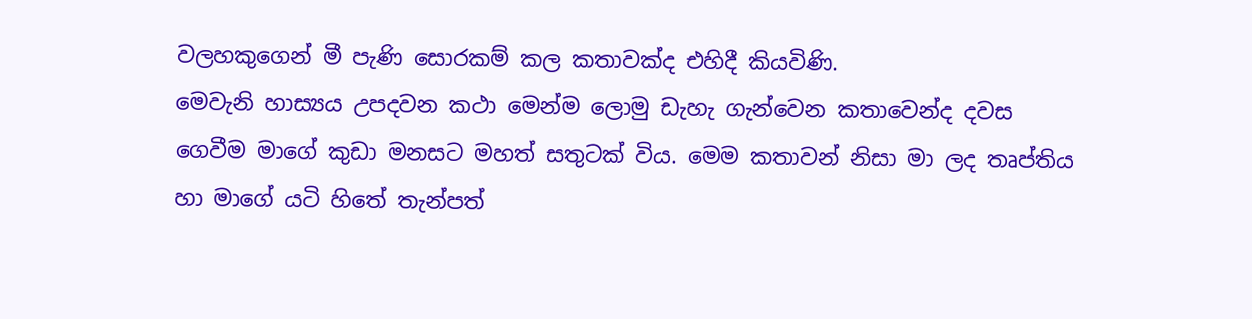වලහකුගෙන් මී පැණි සොරකම් කල කතාවක්ද එහිදී කියවිණි.
මෙවැනි හාස්‍යය උපදවන කථා මෙන්ම ලොමු ඩැහැ ගැන්වෙන කතාවෙන්ද දවස ගෙවීම මාගේ කුඩා මනසට මහත් සතුටක් විය. මෙම කතාවන් නිසා මා ලද තෘප්තිය හා මාගේ යටි හිතේ තැන්පත්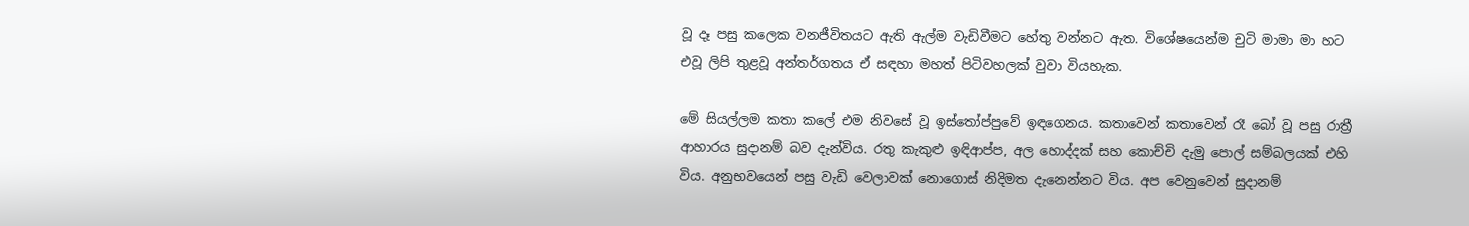වූ දෑ පසු කලෙක වනජීවිතයට ඇති ඇල්ම වැඩිවීමට හේතු වන්නට ඇත. විශේෂයෙන්ම චුටි මාමා මා හට එවූ ලිපි තුළවූ අන්තර්ගතය ඒ සඳහා මහත් පිටිවහලක් වුවා වියහැක.

මේ සියල්ලම කතා කලේ එම නිවසේ වූ ඉස්තෝප්පුවේ ඉඳගෙනය. කතාවෙන් කතාවෙන් රෑ බෝ වූ පසු රාත්‍රී ආහාරය සුදානම් බව දැන්විය. රතු කැකුළු ඉඳිආප්ප, අල හොද්දක් සහ කොච්චි දැමු පොල් සම්බලයක් එහි විය. අනුභවයෙන් පසු වැඩි වෙලාවක් නොගොස් නිදිමත දැනෙන්නට විය. අප වෙනුවෙන් සුදානම්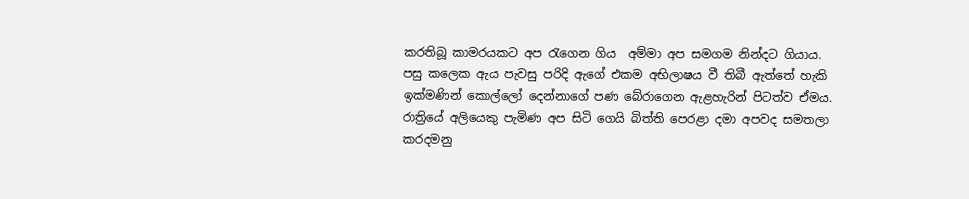කරතිබූ කාමරයකට අප රැගෙන ගිය  අම්මා අප සමගම නින්දට ගියාය.
පසු කලෙක ඇය පැවසු පරිදි ඇගේ එකම අභිලාෂය වී තිබී ඇත්තේ හැකි ඉක්මණින් කොල්ලෝ දෙන්නාගේ පණ බේරාගෙන ඇළහැරින් පිටත්ව ඒමය. රාත්‍රියේ අලියෙකු පැමිණ අප සිටි ගෙයි බිත්ති පෙරළා දමා අපවද සමතලා කරදමනු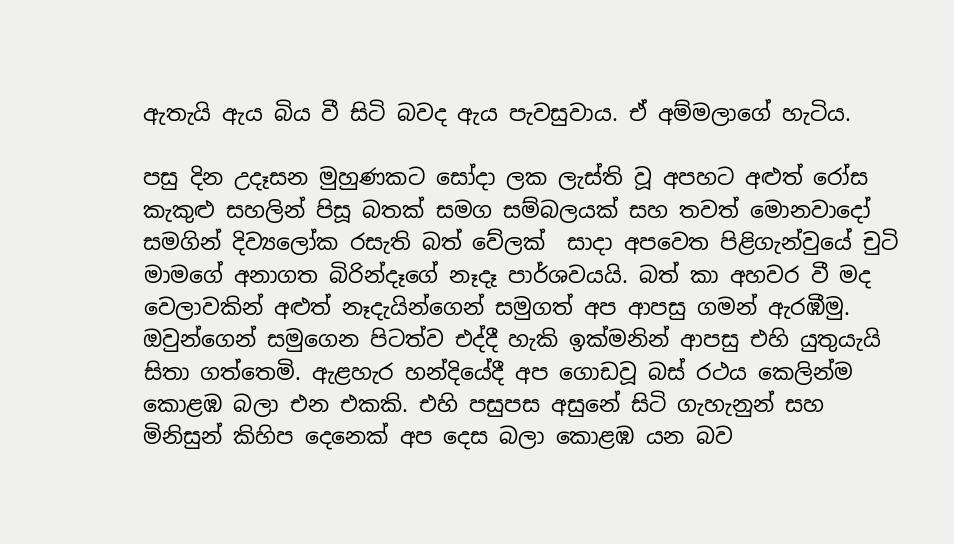ඇතැයි ඇය බිය වී සිටි බවද ඇය පැවසුවාය. ඒ අම්මලාගේ හැටිය.

පසු දින උදෑසන මුහුණකට සෝදා ලක ලැස්ති වූ අපහට අළුත් රෝස කැකුළු සහලින් පිසූ බතක් සමග සම්බලයක් සහ තවත් මොනවාදෝ සමගින් දිව්‍යලෝක රසැති බත් වේලක්  සාදා අපවෙත පිළිගැන්වුයේ චුටි මාමගේ අනාගත බිරින්දෑගේ නෑදෑ පාර්ශවයයි. බත් කා අහවර වී මද වෙලාවකින් අළුත් නෑදැයින්ගෙන් සමුගත් අප ආපසු ගමන් ඇරඹීමු. ඔවුන්ගෙන් සමුගෙන පිටත්ව එද්දී හැකි ඉක්මනින් ආපසු එහි යුතුයැයි සිතා ගත්තෙමි. ඇළහැර හන්දියේදී අප ගොඩවූ බස් රථය කෙලින්ම කොළඹ බලා එන එකකි. එහි පසුපස අසුනේ සිටි ගැහැනුන් සහ මිනිසුන් කිහිප දෙනෙක් අප දෙස බලා කොළඹ යන බව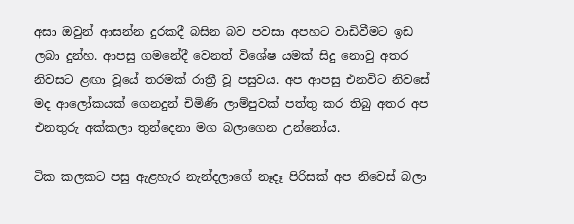අසා ඔවුන් ආසන්න දුරකදී බසින බව පවසා අපහට වාඩිවීමට ඉඩ ලබා දුන්හ. ආපසු ගමනේදී වෙනත් විශේෂ යමක් සිදු නොවු අතර නිවසට ළඟා වූයේ තරමක් රාත්‍රී වූ පසුවය. අප ආපසු එනවිට නිවසේ මද ආලෝකයක් ගෙනදුන් චිමිණි ලාම්පුවක් පත්තු කර තිබු අතර අප එනතුරු අක්කලා තුන්දෙනා මග බලාගෙන උන්නෝය.

ටික කලකට පසු ඇළහැර නැන්දලාගේ නෑදෑ පිරිසක් අප නිවෙස් බලා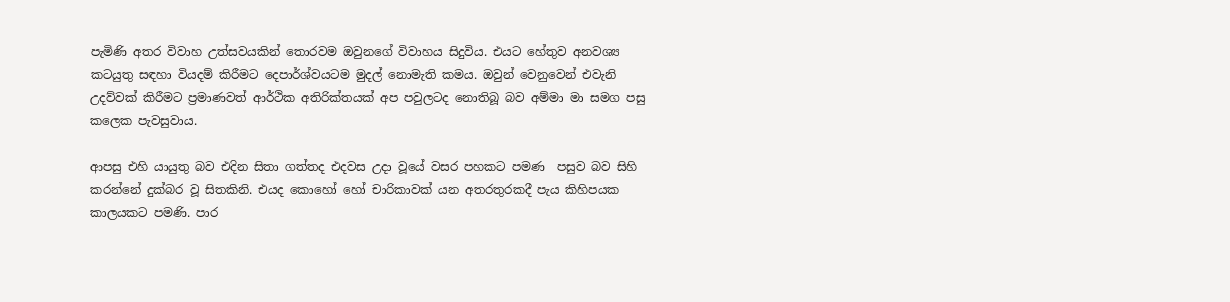පැමිණි අතර විවාහ උත්සවයකින් තොරවම ඔවුනගේ විවාහය සිදුවිය. එයට හේතුව අනවශ්‍ය කටයුතු සඳහා වියදම් කිරීමට දෙපාර්ශ්වයටම මුදල් නොමැති කමය. ඔවුන් වෙනුවෙන් එවැනි උදව්වක් කිරීමට ප්‍රමාණවත් ආර්ථික අතිරික්තයක් අප පවුලටද නොතිබූ බව අම්මා මා සමග පසු කලෙක පැවසුවාය.

ආපසු එහි යායුතු බව එදින සිතා ගත්තද එදවස උදා වූයේ වසර පහකට පමණ  පසුව බව සිහි කරන්නේ දුක්බර වූ සිතකිනි. එයද කොහෝ හෝ චාරිකාවක් යන අතරතුරකදී පැය කිහිපයක කාලයකට පමණි. පාර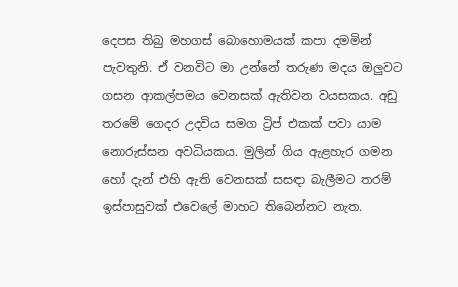දෙපස තිබු මහගස් බොහොමයක් කපා දමමින් පැවතුනි. ඒ වනවිට මා උන්නේ තරුණ මදය ඔලුවට ගසන ආකල්පමය වෙනසක් ඇතිවන වයසකය. අඩු තරමේ ගෙදර උදවිය සමග ට්‍රිප් එකක් පවා යාම නොරුස්සන අවධියකය. මුලින් ගිය ඇළහැර ගමන හෝ දැන් එහි ඇති වෙනසක් සසඳා බැලීමට තරම් ඉස්පාසුවක් එවෙලේ මාහට තිබෙන්නට නැත.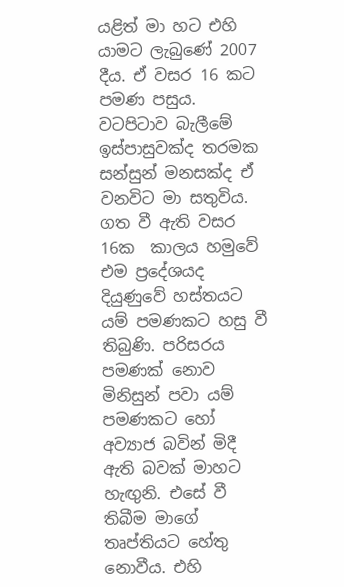යළිත් මා හට එහි යාමට ලැබුණේ 2007 දීය. ඒ වසර 16 කට පමණ පසුය. වටපිටාව බැලීමේ ඉස්පාසුවක්ද තරමක සන්සුන් මනසක්ද ඒ වනවිට මා සතුවිය. ගත වී ඇති වසර 16ක  කාලය හමුවේ එම ප්‍රදේශයද දියුණුවේ හස්තයට යම් පමණකට හසු වී තිබුණි. පරිසරය පමණක් නොව මිනිසුන් පවා යම් පමණකට හෝ අව්‍යාජ බවින් මිදී ඇති බවක් මාහට හැඟුනි. එසේ වී තිබීම මාගේ තෘප්තියට හේතු නොවීය. එහි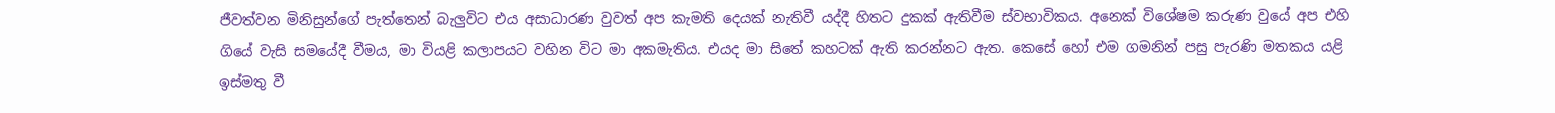ජීවත්වන මිනිසුන්ගේ පැත්තෙන් බැලුවිට එය අසාධාරණ වුවත් අප කැමති දෙයක් නැතිවී යද්දී හිතට දුකක් ඇතිවීම ස්වභාවිකය. අනෙක් විශේෂම කරුණ වුයේ අප එහි ගියේ වැසි සමයේදී වීමය, මා වියළි කලාපයට වහින විට මා අකමැතිය. එයද මා සිතේ කහටක් ඇති කරන්නට ඇත. කෙසේ හෝ එම ගමනින් පසු පැරණි මතකය යළි ඉස්මතු වී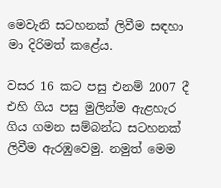මෙවැනි සටහනක් ලිවීම සඳහා මා දිරිමත් කළේය.

වසර 16 කට පසු එනම් 2007 දී එහි ගිය පසු මුලින්ම ඇළහැර ගිය ගමන සම්බන්ධ සටහනක් ලිවීම ඇරඹුවෙමු. නමුත් මෙම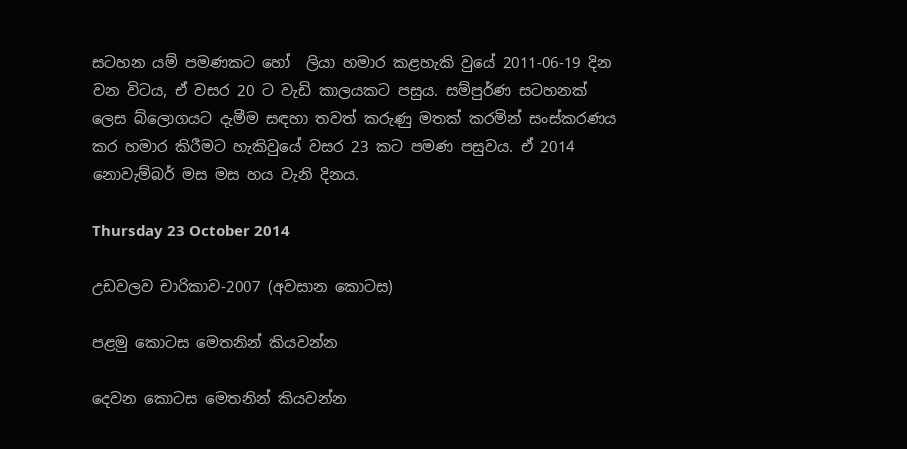සටහන යම් පමණකට හෝ  ලියා හමාර කළහැකි වුයේ 2011-06-19 දින වන විටය, ඒ වසර 20 ට වැඩි කාලයකට පසුය. සම්පුර්ණ සටහනක් ලෙස බ්ලොගයට දැමීම සඳහා තවත් කරුණු මතක් කරමින් සංස්කරණය කර හමාර කිරීමට හැකිවුයේ වසර 23 කට පමණ පසුවය. ඒ 2014 නොවැම්බර් මස මස හය වැනි දිනය.

Thursday 23 October 2014

උඩවලව චාරිකාව-2007 (අවසාන කොටස)

පළමු කොටස මෙතනින් කියවන්න

දෙවන කොටස මෙතනින් කියවන්න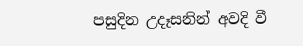පසුදින උදෑසනින් අවදි වී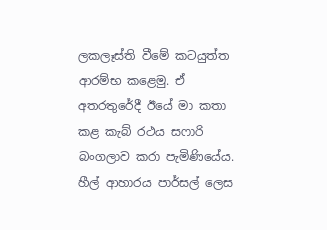ලකලෑස්ති වීමේ කටයුත්ත ආරම්භ කළෙමු. ඒ අතරතුරේදී ඊයේ මා කතා කළ කැබ් රථය සෆාරි බංගලාව කරා පැමිණියේය. හීල් ආහාරය පාර්සල් ලෙස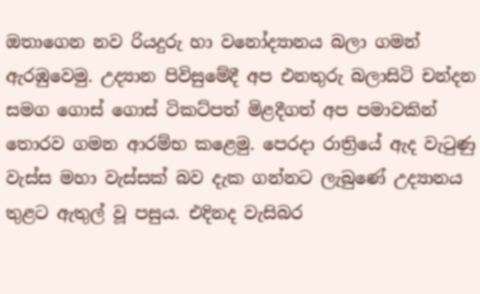ඔතාගෙන නව රියදුරු හා වනෝද්‍යානය බලා ගමන් ඇරඹුවෙමු. උද්‍යාන පිවිසුමේදී අප එනතුරු බලාසිටි චන්දන සමග ගොස් ගොස් ටිකට්පත් මිළදීගත් අප පමාවකින් තොරව ගමන ආරම්භ කළෙමු. පෙරදා රාත්‍රියේ ඇද වැටුණු වැස්ස මහා වැස්සක් බව දැක ගන්නට ලැබුණේ උද්‍යානය තුළට ඇතුල් වූ පසුය. එදිනද වැසිබර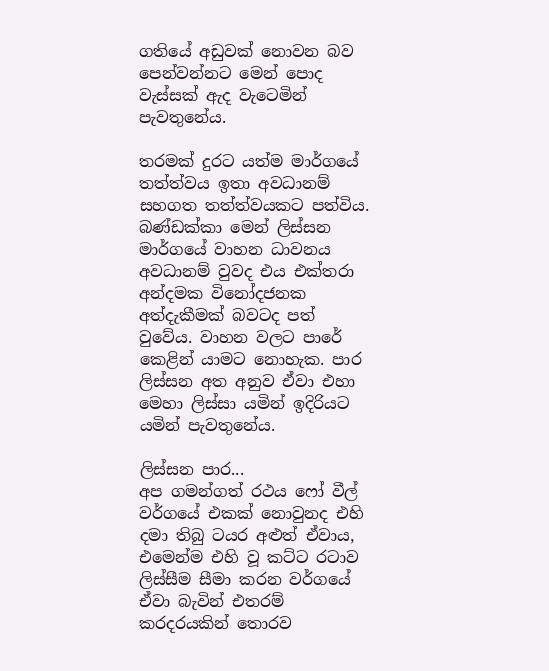ගතියේ අඩුවක් නොවන බව පෙන්වන්නට මෙන් පොද වැස්සක් ඇද වැටෙමින් පැවතුනේය.

තරමක් දුරට යත්ම මාර්ගයේ තත්ත්වය ඉතා අවධානම් සහගත තත්ත්වයකට පත්විය. බණ්ඩක්කා මෙන් ලිස්සන මාර්ගයේ වාහන ධාවනය අවධානම් වුවද එය එක්තරා අන්දමක විනෝදජනක අත්දැකීමක් බවටද පත් වුවේය. වාහන වලට පාරේ කෙළින් යාමට නොහැක. පාර ලිස්සන අත අනුව ඒවා එහා මෙහා ලිස්සා යමින් ඉදිරියට යමින් පැවතුනේය.

ලිස්සන පාර...
අප ගමන්ගත් රථය ෆෝ වීල් වර්ගයේ එකක් නොවුනද එහි දමා තිබු ටයර අළුත් ඒවාය, එමෙන්ම එහි වූ කට්ට රටාව ලිස්සීම සීමා කරන වර්ගයේ ඒවා බැවින් එතරම් කරදරයකින් තොරව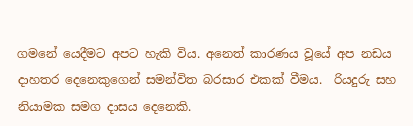ගමනේ යෙදීමට අපට හැකි විය. අනෙත් කාරණය වූයේ අප නඩය දාහතර දෙනෙකුගෙන් සමන්විත බරසාර එකක් වීමය.  රියදුරු සහ නියාමක සමග දාසය දෙනෙකි.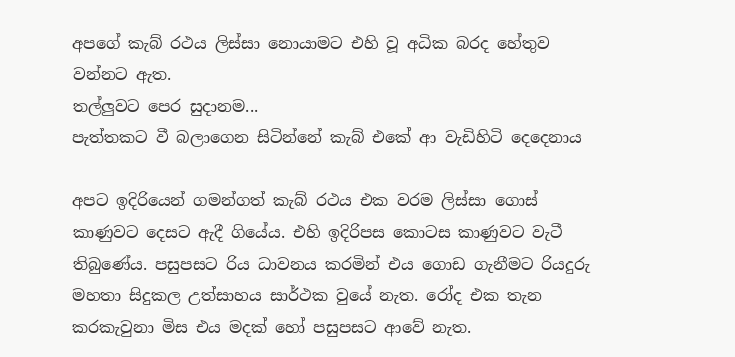අපගේ කැබ් රථය ලිස්සා නොයාමට එහි වූ අධික බරද හේතුව වන්නට ඇත.
තල්ලුවට පෙර සුදානම...
පැත්තකට වී බලාගෙන සිටින්නේ කැබ් එකේ ආ වැඩිහිටි දෙදෙනාය

අපට ඉදිරියෙන් ගමන්ගත් කැබ් රථය එක වරම ලිස්සා ගොස් කාණුවට දෙසට ඇදී ගියේය. එහි ඉදිරිපස කොටස කාණුවට වැටී තිබුණේය. පසුපසට රිය ධාවනය කරමින් එය ගොඩ ගැනීමට රියදුරු මහතා සිදුකල උත්සාහය සාර්ථක වුයේ නැත. රෝද එක තැන කරකැවුනා මිස එය මදක් හෝ පසුපසට ආවේ නැත.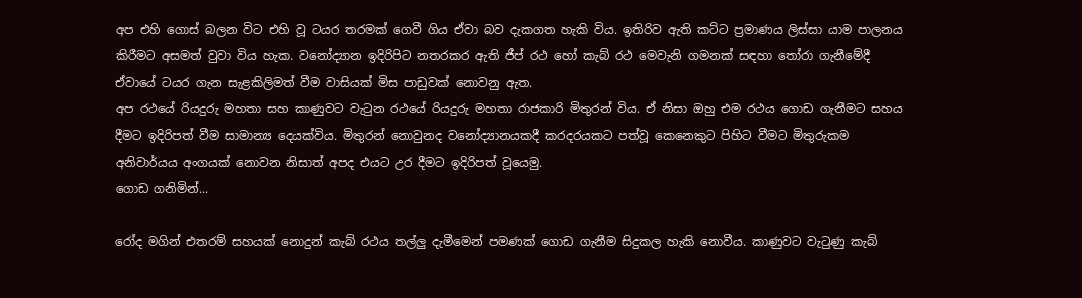අප එහි ගොස් බලන විට එහි වූ ටයර තරමක් ගෙවී ගිය ඒවා බව දැකගත හැකි විය. ඉතිරිව ඇති කට්ට ප්‍රමාණය ලිස්සා යාම පාලනය කිරීමට අසමත් වුවා විය හැක. වනෝද්‍යාන ඉදිරිපිට නතරකර ඇති ජීප් රථ හෝ කැබ් රථ මෙවැනි ගමනක් සඳහා තෝරා ගැනීමේදී ඒවායේ ටයර ගැන සැළකිලිමත් වීම වාසියක් මිස පාඩුවක් නොවනු ඇත.
අප රථයේ රියදුරු මහතා සහ කාණුවට වැටුන රථයේ රියදුරු මහතා රාජකාරි මිතුරන් විය. ඒ නිසා ඔහු එම රථය ගොඩ ගැනීමට සහය දීමට ඉදිරිපත් වීම සාමාන්‍ය දෙයක්විය. මිතුරන් නොවුනද වනෝද්‍යානයකදී කරදරයකට පත්වූ කෙනෙකුට පිහිට වීමට මිතුරුකම අනිවාර්යය අංගයක් නොවන නිසාත් අපද එයට උර දීමට ඉදිරිපත් වූයෙමු.
ගොඩ ගනිමින්...

රෝද මගින් එතරම් සහයක් නොදුන් කැබ් රථය තල්ලු දැමීමෙන් පමණක් ගොඩ ගැනීම සිදුකල හැකි නොවීය. කාණුවට වැටුණු කැබ්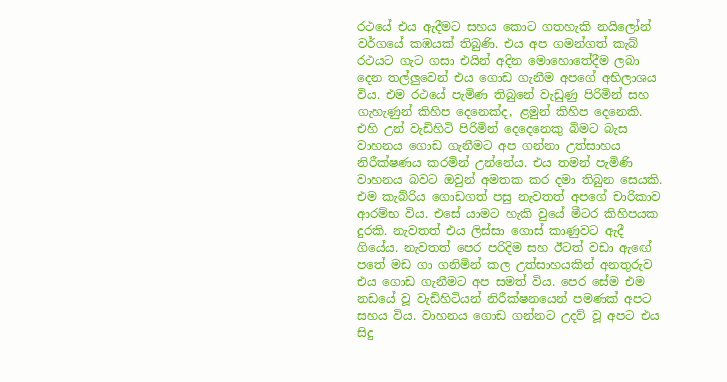රථයේ එය ඇදීමට සහය කොට ගතහැකි නයිලෝන් වර්ගයේ කඹයක් තිබුණි. එය අප ගමන්ගත් කැබ් රථයට ගැට ගසා එයින් අදින මොහොතේදීම ලබා දෙන තල්ලුවෙන් එය ගොඩ ගැනීම අපගේ අභිලාශය විය. එම රථයේ පැමිණ තිබුනේ වැඩුණු පිරිමින් සහ ගැහැණුන් කිහිප දෙනෙක්ද, ළමුන් කිහිප දෙනෙකි. එහි උන් වැඩිහිටි පිරිමින් දෙදෙනෙකු බිමට බැස වාහනය ගොඩ ගැනීමට අප ගන්නා උත්සාහය නිරීක්ෂණය කරමින් උන්නේය. එය තමන් පැමිණි වාහනය බවට ඔවුන් අමතක කර දමා තිබුන සෙයකි.
එම කැබ්රිය ගොඩගත් පසු නැවතත් අපගේ චාරිකාව ආරම්භ විය. එසේ යාමට හැකි වුයේ මීටර කිහිපයක දුරකි. නැවතත් එය ලිස්සා ගොස් කාණුවට ඇදී ගියේය. නැවතත් පෙර පරිදිම සහ ඊටත් වඩා ඇඟේ පතේ මඩ ගා ගනිමින් කල උත්සාහයකින් අනතුරුව එය ගොඩ ගැනීමට අප සමත් විය. පෙර සේම එම නඩයේ වූ වැඩිහිටියන් නිරීක්ෂනයෙන් පමණක් අපට සහය විය. වාහනය ගොඩ ගන්නට උදව් වූ අපට එය සිදු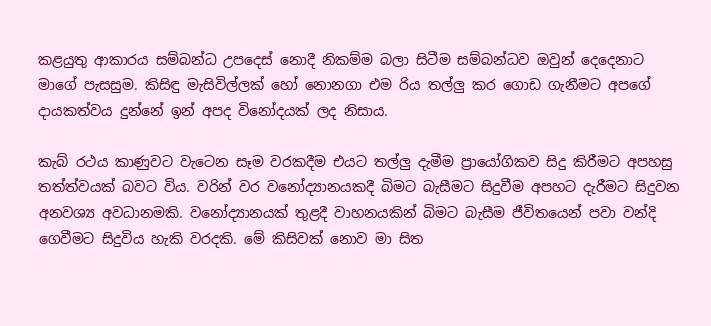කළයුතු ආකාරය සම්බන්ධ උපදෙස් නොදී නිකම්ම බලා සිටීම සම්බන්ධව ඔවුන් දෙදෙනාට මාගේ පැසසුම. කිසිඳු මැසිවිල්ලක් හෝ නොනගා එම රිය තල්ලු කර ගොඩ ගැනීමට අපගේ දායකත්වය දුන්නේ ඉන් අපද විනෝදයක් ලද නිසාය.

කැබ් රථය කාණුවට වැටෙන සෑම වරකදීම එයට තල්ලු දැමීම ප්‍රායෝගිකව සිදු කිරීමට අපහසු තත්ත්වයක් බවට විය. වරින් වර වනෝද්‍යානයකදී බිමට බැසීමට සිදුවීම අපහට දැරීමට සිදුවන අනවශ්‍ය අවධානමකි. වනෝද්‍යානයක් තුළදී වාහනයකින් බිමට බැසීම ජීවිතයෙන් පවා වන්දි ගෙවීමට සිදුවිය හැකි වරදකි. මේ කිසිවක් නොව මා සිත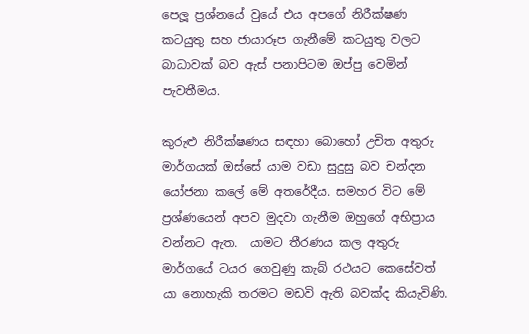පෙලූ ප්‍රශ්නයේ වුයේ එය අපගේ නිරීක්ෂණ කටයුතු සහ ජායාරූප ගැනීමේ කටයුතු වලට බාධාවක් බව ඇස් පනාපිටම ඔප්පු වෙමින් පැවතීමය.

කුරුළු නිරීක්ෂණය සඳහා බොහෝ උචිත අතුරු මාර්ගයක් ඔස්සේ යාම වඩා සුදුසු බව චන්දන යෝජනා කලේ මේ අතරේදීය. සමහර විට මේ ප්‍රශ්ණයෙන් අපව මුදවා ගැනීම ඔහුගේ අභිප්‍රාය වන්නට ඇත.  යාමට තීරණය කල අතුරු මාර්ගයේ ටයර ගෙවුණු කැබ් රථයට කෙසේවත් යා නොහැකි තරමට මඩවි ඇති බවක්ද කියැවිණි.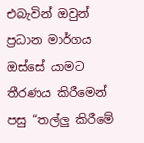එබැවින් ඔවුන් ප්‍රධාන මාර්ගය ඔස්සේ යාමට තීරණය කිරීමෙන් පසු “තල්ලු කිරීමේ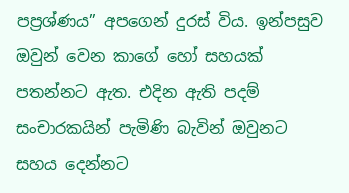පප්‍රශ්ණය” අපගෙන් දුරස් විය. ඉන්පසුව ඔවුන් වෙන කාගේ හෝ සහයක් පතන්නට ඇත. එදින ඇති පදම් සංචාරකයින් පැමිණි බැවින් ඔවුනට සහය දෙන්නට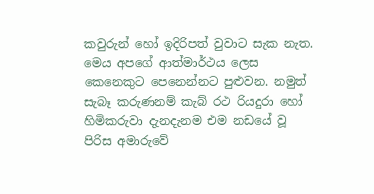කවුරුන් හෝ ඉදිරිපත් වුවාට සැක නැත.
මෙය අපගේ ආත්මාර්ථය ලෙස කෙනෙකුට පෙනෙන්නට පුළුවන. නමුත් සැබෑ කරුණනම් කැබ් රථ රියදුරා හෝ හිමිකරුවා දැනදැනම එම නඩයේ වූ පිරිස අමාරුවේ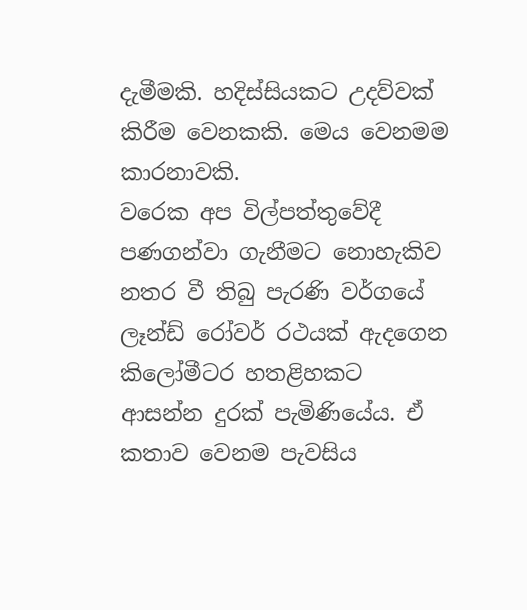දැමීමකි. හදිස්සියකට උදව්වක් කිරීම වෙනකකි. මෙය වෙනමම කාරනාවකි.
වරෙක අප විල්පත්තුවේදී පණගන්වා ගැනීමට නොහැකිව නතර වී තිබු පැරණි වර්ගයේ ලෑන්ඩ් රෝවර් රථයක් ඇදගෙන කිලෝමීටර හතළිහකට ආසන්න දුරක් පැමිණියේය. ඒ කතාව වෙනම පැවසිය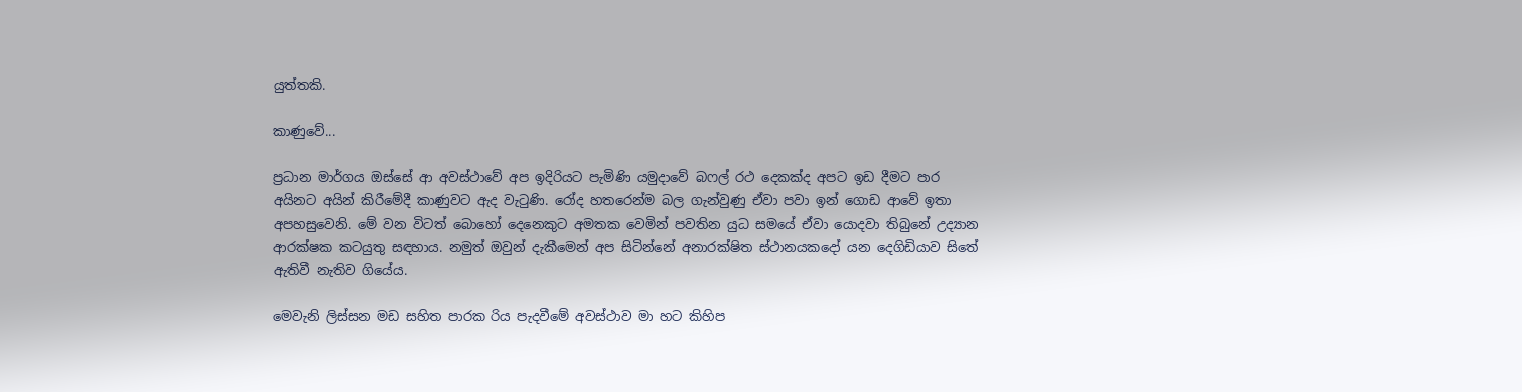යුත්තකි.

කාණුවේ...

ප්‍රධාන මාර්ගය ඔස්සේ ආ අවස්ථාවේ අප ඉදිරියට පැමිණි යමුදාවේ බෆල් රථ දෙකක්ද අපට ඉඩ දීමට පාර අයිනට අයින් කිරීමේදී කාණුවට ඇද වැටුණි. රෝද හතරෙන්ම බල ගැන්වුණු ඒවා පවා ඉන් ගොඩ ආවේ ඉතා අපහසුවෙනි. මේ වන විටත් බොහෝ දෙනෙකුට අමතක වෙමින් පවතින යුධ සමයේ ඒවා යොදවා තිබුනේ උද්‍යාන ආරක්ෂක කටයුතු සඳහාය. නමුත් ඔවුන් දැකීමෙන් අප සිටින්නේ අනාරක්ෂිත ස්ථානයකදෝ යන දෙගිඩියාව සිතේ ඇතිවී නැතිව ගියේය.

මෙවැනි ලිස්සන මඩ සහිත පාරක රිය පැදවීමේ අවස්ථාව මා හට කිහිප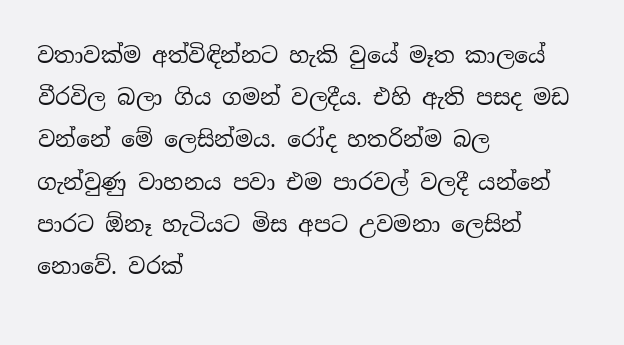වතාවක්ම අත්විඳින්නට හැකි වුයේ මෑත කාලයේ වීරවිල බලා ගිය ගමන් වලදීය. එහි ඇති පසද මඩ වන්නේ මේ ලෙසින්මය. රෝද හතරින්ම බල ගැන්වුණු වාහනය පවා එම පාරවල් වලදී යන්නේ පාරට ඕනෑ හැටියට මිස අපට උවමනා ලෙසින් නොවේ. වරක්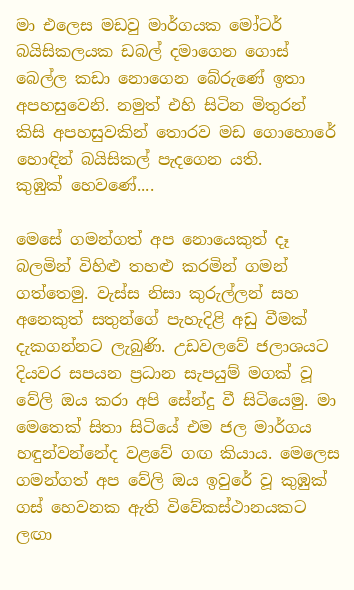මා එලෙස මඩවු මාර්ගයක මෝටර් බයිසිකලයක ඩබල් දමාගෙන ගොස් බෙල්ල කඩා නොගෙන බේරුණේ ඉතා අපහසුවෙනි. නමුත් එහි සිටින මිතුරන් කිසි අපහසුවකින් තොරව මඩ ගොහොරේ හොඳින් බයිසිකල් පැදගෙන යති.
කුඹුක් හෙවණේ....

මෙසේ ගමන්ගත් අප නොයෙකුත් දෑ බලමින් විහිළු තහළු කරමින් ගමන් ගත්තෙමු. වැස්ස නිසා කුරුල්ලන් සහ අනෙකුත් සතුන්ගේ පැහැදිළි අඩු වීමක් දැකගන්නට ලැබුණි. උඩවලවේ ජලාශයට දියවර සපයන ප්‍රධාන සැපයුම් මගක් වූ වේලි ඔය කරා අපි සේන්දු වී සිටියෙමු. මා මෙතෙක් සිතා සිටියේ එම ජල මාර්ගය හඳුන්වන්නේද වළවේ ගඟ කියාය. මෙලෙස ගමන්ගත් අප වේලි ඔය ඉවුරේ වූ කුඹුක් ගස් හෙවනක ඇති විවේකස්ථානයකට ලඟා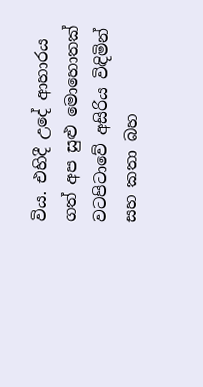විය. එහිදී උදේ ආහාරය ගත් අප සුළු මොහොතක් වටපිටාවේ අසිරිය විඳිමින් සහ කතා බහ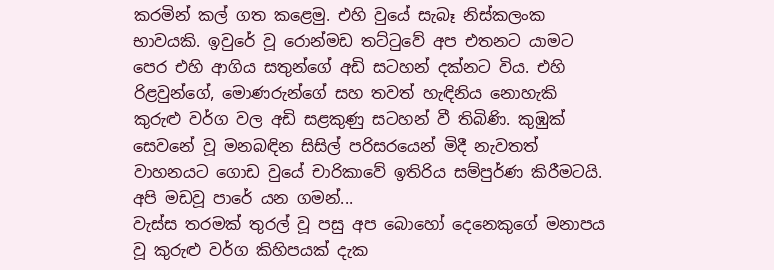කරමින් කල් ගත කළෙමු. එහි වුයේ සැබෑ නිස්කලංක භාවයකි. ඉවුරේ වූ රොන්මඩ තට්ටුවේ අප එතනට යාමට පෙර එහි ආගිය සතුන්ගේ අඩි සටහන් දක්නට විය. එහි රිළවුන්ගේ, මොණරුන්ගේ සහ තවත් හැඳිනිය නොහැකි කුරුළු වර්ග වල අඩි සළකුණු සටහන් වී තිබිණි. කුඹුක් සෙවනේ වූ මනබඳින සිසිල් පරිසරයෙන් මිදී නැවතත් වාහනයට ගොඩ වුයේ චාරිකාවේ ඉතිරිය සම්පුර්ණ කිරීමටයි.
අපි මඩවූ පාරේ යන ගමන්...
වැස්ස තරමක් තුරල් වූ පසු අප බොහෝ දෙනෙකුගේ මනාපය වූ කුරුළු වර්ග කිහිපයක් දැක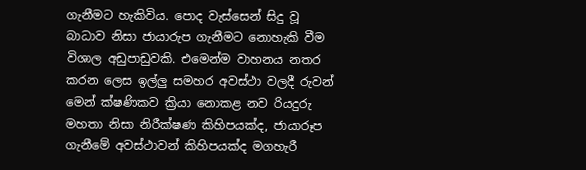ගැනීමට හැකිවිය. පොද වැස්සෙන් සිදු වූ බාධාව නිසා ජායාරුප ගැනීමට නොහැකි වීම විශාල අඩුපාඩුවකි. එමෙන්ම වාහනය නතර කරන ලෙස ඉල්ලු සමහර අවස්ථා වලදී රුවන් මෙන් ක්ෂණිකව ක්‍රියා නොකළ නව රියදුරු මහතා නිසා නිරීක්ෂණ කිහිපයක්ද, ජායාරූප ගැනීමේ අවස්ථාවන් කිහිපයක්ද මගහැරී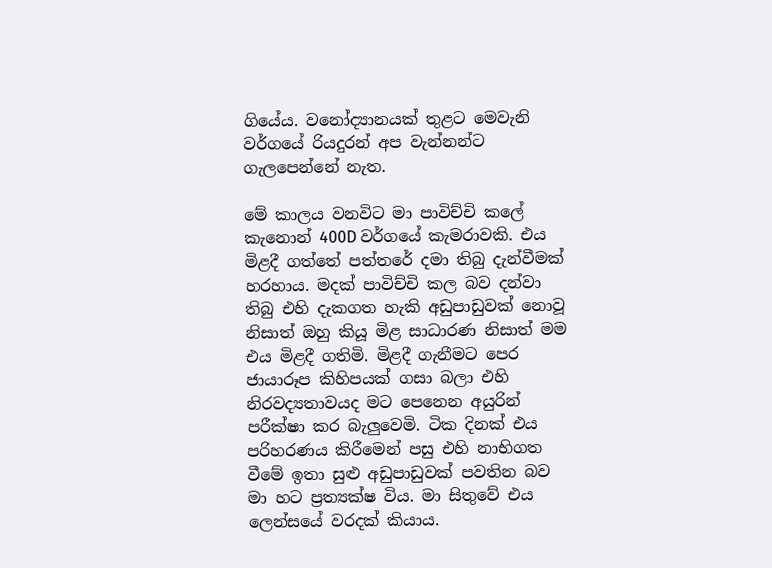ගියේය. වනෝද්‍යානයක් තුළට මෙවැනි වර්ගයේ රියදුරන් අප වැන්නන්ට ගැලපෙන්නේ නැත.

මේ කාලය වනවිට මා පාවිච්චි කලේ කැනොන් 400D වර්ගයේ කැමරාවකි. එය මිළදී ගත්තේ පත්තරේ දමා තිබු දැන්වීමක් හරහාය. මදක් පාවිච්චි කල බව දන්වා තිබු එහි දැකගත හැකි අඩුපාඩුවක් නොවූ නිසාත් ඔහු කියූ මිළ සාධාරණ නිසාත් මම එය මිළදී ගතිමි. මිළදී ගැනීමට පෙර ජායාරූප කිහිපයක් ගසා බලා එහි නිරවද්‍යතාවයද මට පෙනෙන අයුරින් පරීක්ෂා කර බැලුවෙමි. ටික දිනක් එය පරිහරණය කිරීමෙන් පසු එහි නාභිගත වීමේ ඉතා සුළු අඩුපාඩුවක් පවතින බව මා හට ප්‍රත්‍යක්ෂ විය. මා සිතුවේ එය ලෙන්සයේ වරදක් කියාය.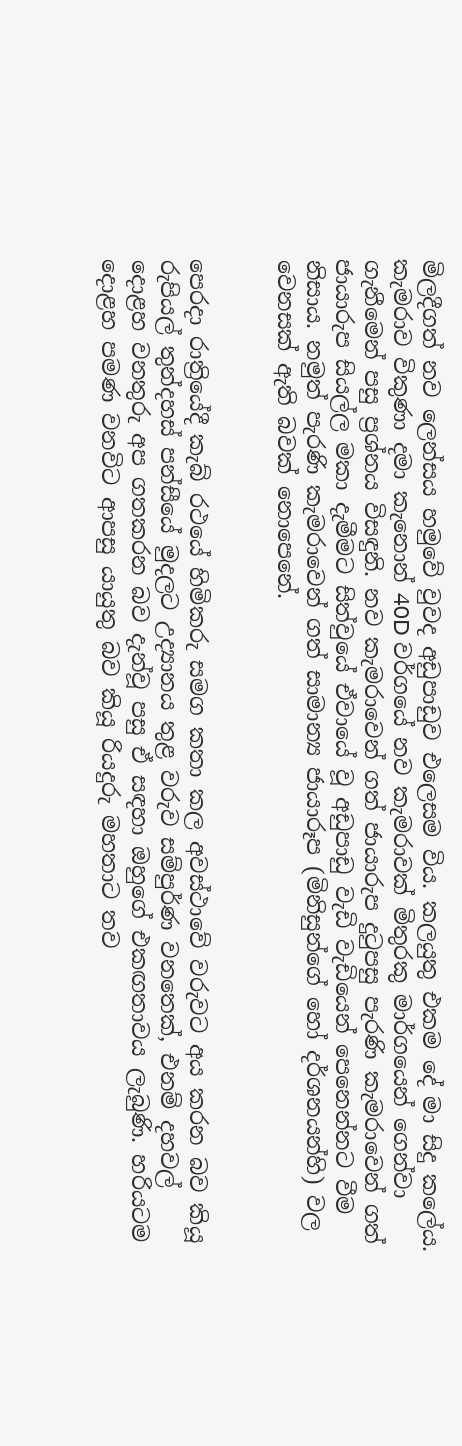මිලදීගත් නව ලෙන්සය හමුවේ වුවද අඩුපාඩුව එලෙසම විය. කලයුතු එකම දේ මා සිදු කලේය. කැමරාව විකුණා දමා කැනොන් 40D වර්ගයේ නව කැමරාවක් මිතුරකු මාර්ගයෙන් ගෙන්වා ගැනීමෙන් පසු ප්‍රශ්නය විසඳුනි. නව කැමරාවෙන් ගත් ජායාරුප දුටුපසු පැරණි කැමරාවෙන් ගත් ජායාරුප සියල්ල මකා දැමීමට සිත්වුයේ ඒවායේ වූ අඩුපාඩු වැඩි වැඩියෙන් පෙනෙන්නට වීම නිසාය. නමුත් පැරණි කැමරාවෙන් ගත් සාමාන්‍ය ජායාරූප (මිනිසුන්ගේ හෝ දර්ශනයන්හි) වල වෙනසක් ඇති බවක් නොපෙනේ.


පෙරදා රාත්‍රියේදී කැබ් රථයේ හිමිකරු සමග කතා කල අවස්ථාවේ වරුවට අය කරන බව කියූ රුපියල් තුන්දහස් පන්සීයේ මුදලට උද්‍යානය තුළ වරුව සම්පුර්ණ වනතෙක්, එනම් දහවල් දොළහ වනතුරු අප ගතකරන බව දැන්වූ පසු ඒ සඳහා ඔහුගේ එකඟතාවය ලැබුණි. හරියටම දොළහ පමණ වනවිට ආපසු යායුතු බව කියූ රියදුරු මහතාට තව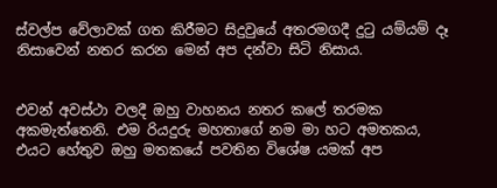ස්වල්ප වේලාවක් ගත කිරීමට සිදුවුයේ අතරමගදී දුටු යම්යම් දෑ නිසාවෙන් නතර කරන මෙන් අප දන්වා සිටි නිසාය.


එවන් අවස්ථා වලදී ඔහු වාහනය නතර කලේ තරමක අකමැත්තෙනි. එම රියදුරු මහතාගේ නම මා හට අමතකය, එයට හේතුව ඔහු මතකයේ පවතින විශේෂ යමක් අප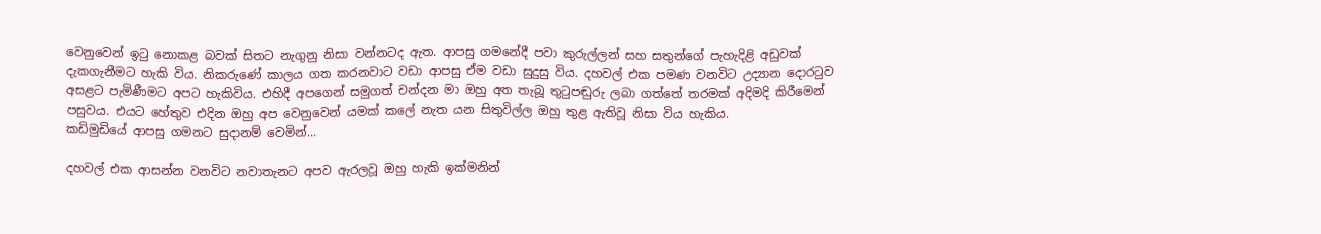වෙනුවෙන් ඉටු නොකළ බවක් සිතට නැගුනු නිසා වන්නටද ඇත. ආපසු ගමනේදී පවා කුරුල්ලන් සහ සතුන්ගේ පැහැදිළි අඩුවක් දැකගැනීමට හැකි විය. නිකරුණේ කාලය ගත කරනවාට වඩා ආපසු ඒම වඩා සුදුසු විය. දහවල් එක පමණ වනවිට උද්‍යාන දොරටුව අසළට පැමිණීමට අපට හැකිවිය. එහිදී අපගෙන් සමුගත් චන්දන මා ඔහු අත තැබූ තුටුපඬුරු ලබා ගත්තේ තරමක් අදිමදි කිරීමෙන් පසුවය. එයට හේතුව එදින ඔහු අප වෙනුවෙන් යමක් කලේ නැත යන සිතුවිල්ල ඔහු තුළ ඇතිවූ නිසා විය හැකිය.
කඩිමුඩියේ ආපසු ගමනට සුදානම් වෙමින්...

දහවල් එක ආසන්න වනවිට නවාතැනට අපව ඇරලවූ ඔහු හැකි ඉක්මනින්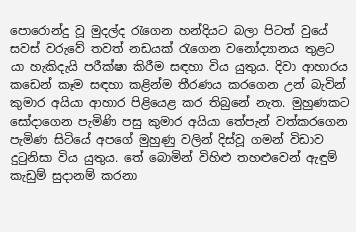පොරොන්දු වූ මුදල්ද රැගෙන හන්දියට බලා පිටත් වුයේ සවස් වරුවේ තවත් නඩයක් රැගෙන වනෝද්‍යානය තුළට යා හැකිදැයි පරීක්ෂා කිරීම සඳහා විය යුතුය. දිවා ආහාරය කඩෙන් කෑම සඳහා කළින්ම තීරණය කරගෙන උන් බැවින් කුමාර අයියා ආහාර පිළියෙළ කර තිබුනේ නැත. මුහුණකට සෝදාගෙන පැමිණි පසු කුමාර අයියා තේපැන් වත්කරගෙන පැමිණ සිටියේ අපගේ මුහුණු වලින් දිස්වූ ගමන් විඩාව දුටුනිසා විය යුතුය. තේ බොමින් විහිළු තහළුවෙන් ඇඳුම් කැඩුම් සුදානම් කරනා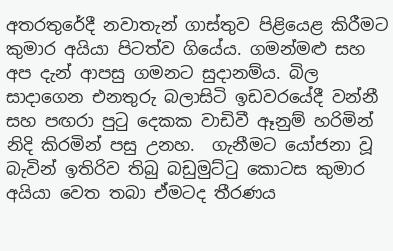අතරතුරේදී නවාතැන් ගාස්තුව පිළියෙළ කිරීමට කුමාර අයියා පිටත්ව ගියේය. ගමන්මළු සහ අප දැන් ආපසු ගමනට සුදානම්ය. බිල සාදාගෙන එනතුරු බලාසිටි ඉඩවරයේදී වන්නී සහ පඟරා පුටු දෙකක වාඩිවී ඈනුම් හරිමින් නිදි කිරමින් පසු උනහ.  ගැනීමට යෝජනා වූ බැවින් ඉතිරිව තිබු බඩුමුට්ටු කොටස කුමාර අයියා වෙත තබා ඒමටද තීරණය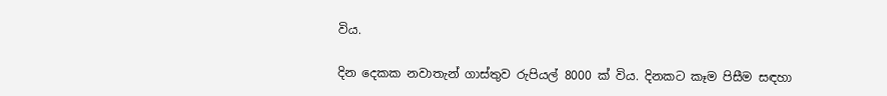විය.

දින දෙකක නවාතැන් ගාස්තුව රුපියල් 8000 ක් විය. දිනකට කෑම පිසීම සඳහා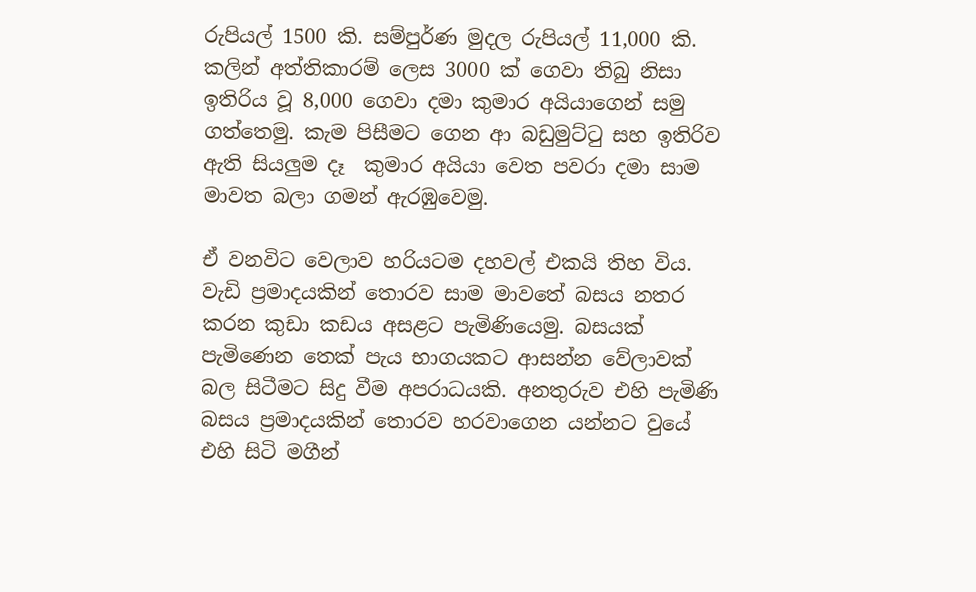රුපියල් 1500 කි. සම්පුර්ණ මුදල රුපියල් 11,000 කි. කලින් අත්තිකාරම් ලෙස 3000 ක් ගෙවා තිබු නිසා ඉතිරිය වූ 8,000 ගෙවා දමා කුමාර අයියාගෙන් සමු ගත්තෙමු. කැම පිසීමට ගෙන ආ බඩුමුට්ටු සහ ඉතිරිව ඇති සියලුම දෑ  කුමාර අයියා වෙත පවරා දමා සාම මාවත බලා ගමන් ඇරඹුවෙමු.

ඒ වනවිට වෙලාව හරියටම දහවල් එකයි තිහ විය. වැඩි ප්‍රමාදයකින් තොරව සාම මාවතේ බසය නතර කරන කුඩා කඩය අසළට පැමිණියෙමු. බසයක් පැමිණෙන තෙක් පැය භාගයකට ආසන්න වේලාවක් බල සිටීමට සිදු වීම අපරාධයකි. අනතුරුව එහි පැමිණි බසය ප්‍රමාදයකින් තොරව හරවාගෙන යන්නට වුයේ එහි සිටි මගීන්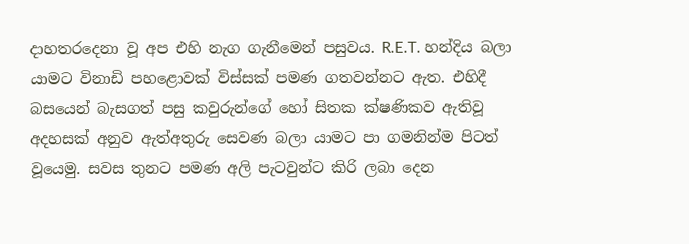දාහතරදෙනා වූ අප එහි නැග ගැනීමෙන් පසුවය. R.E.T. හන්දිය බලා යාමට විනාඩි පහළොවක් විස්සක් පමණ ගතවන්නට ඇත. එහිදී බසයෙන් බැසගත් පසු කවුරුන්ගේ හෝ සිතක ක්ෂණිකව ඇතිවූ අදහසක් අනුව ඇත්අතුරු සෙවණ බලා යාමට පා ගමනින්ම පිටත් වූයෙමු. සවස තුනට පමණ අලි පැටවුන්ට කිරි ලබා දෙන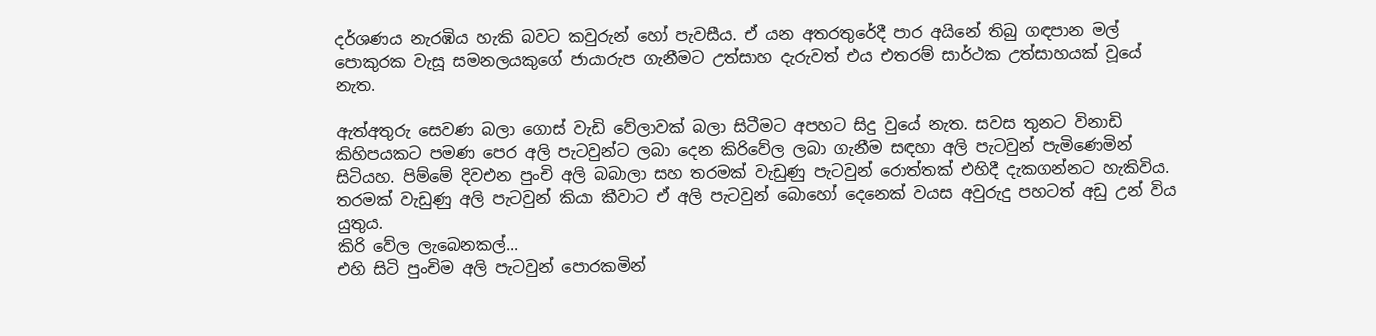දර්ශණය නැරඹිය හැකි බවට කවුරුන් හෝ පැවසීය. ඒ යන අතරතුරේදී පාර අයිනේ තිබු ගඳපාන මල් පොකුරක වැසූ සමනලයකුගේ ජායාරුප ගැනීමට උත්සාහ දැරුවත් එය එතරම් සාර්ථක උත්සාහයක් වූයේ නැත.

ඇත්අතුරු සෙවණ බලා ගොස් වැඩි වේලාවක් බලා සිටීමට අපහට සිදු වුයේ නැත. සවස තුනට විනාඩි කිහිපයකට පමණ පෙර අලි පැටවුන්ට ලබා දෙන කිරිවේල ලබා ගැනීම සඳහා අලි පැටවුන් පැමිණෙමින් සිටියහ. පිම්මේ දිවඑන පුංචි අලි බබාලා සහ තරමක් වැඩුණු පැටවුන් රොත්තක් එහිදී දැකගන්නට හැකිවිය. තරමක් වැඩුණු අලි පැටවුන් කියා කීවාට ඒ අලි පැටවුන් බොහෝ දෙනෙක් වයස අවුරුදු පහටත් අඩු උන් විය යුතුය.
කිරි වේල ලැබෙනකල්...
එහි සිටි පුංචිම අලි පැටවුන් පොරකමින්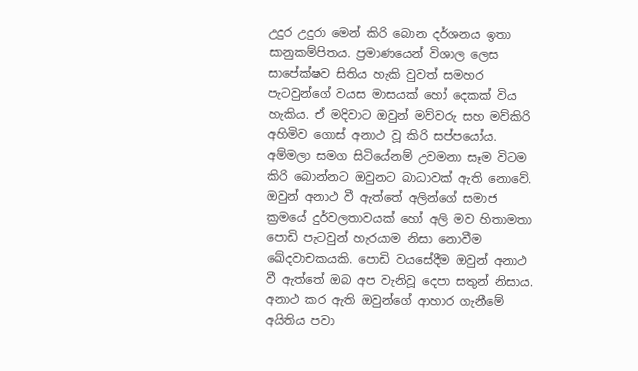උදුර උදුරා මෙන් කිරි බොන දර්ශනය ඉතා සානුකම්පිතය. ප්‍රමාණයෙන් විශාල ලෙස සාපේක්ෂව සිතිය හැකි වුවත් සමහර පැටවුන්ගේ වයස මාසයක් හෝ දෙකක් විය හැකිය. ඒ මදිවාට ඔවුන් මව්වරු සහ මව්කිරි අහිමිව ගොස් අනාථ වූ කිරි සප්පයෝය. අම්මලා සමග සිටියේනම් උවමනා සෑම විටම කිරි බොන්නට ඔවුනට බාධාවක් ඇති නොවේ. ඔවුන් අනාථ වී ඇත්තේ අලින්ගේ සමාජ ක්‍රමයේ දුර්වලතාවයක් හෝ අලි මව හිතාමතා පොඩි පැටවුන් හැරයාම නිසා නොවීම ඛේදවාචකයකි. පොඩි වයසේදීම ඔවුන් අනාථ වී ඇත්තේ ඔබ අප වැනිවූ දෙපා සතුන් නිසාය. අනාථ කර ඇති ඔවුන්ගේ ආහාර ගැනීමේ අයිතිය පවා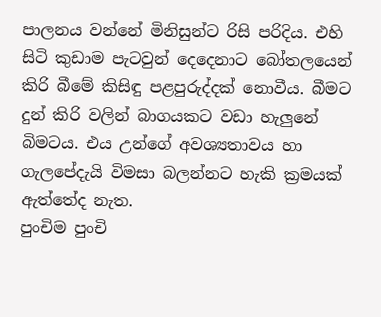පාලනය වන්නේ මිනිසුන්ට රිසි පරිදිය. එහි සිටි කුඩාම පැටවුන් දෙදෙනාට බෝතලයෙන් කිරි බීමේ කිසිඳු පළපුරුද්දක් නොවීය. බීමට දුන් කිරි වලින් බාගයකට වඩා හැලුනේ බිමටය. එය උන්ගේ අවශ්‍යතාවය හා ගැලපේදැයි විමසා බලන්නට හැකි ක්‍රමයක් ඇත්තේද නැත.
පුංචිම පුංචි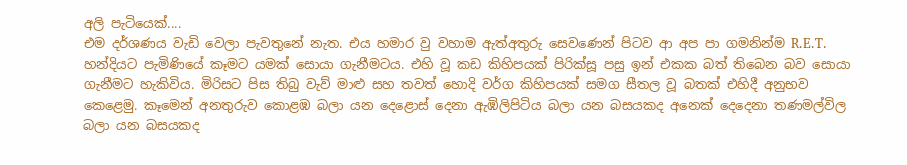අලි පැටියෙක්....
එම දර්ශණය වැඩි වෙලා පැවතුනේ නැත. එය හමාර වු වහාම ඇත්අතුරු සෙවණෙන් පිටව ආ අප පා ගමනින්ම R.E.T. හන්දියට පැමිණියේ කෑමට යමක් සොයා ගැනීමටය. එහි වූ කඩ කිහිපයක් පිරික්සූ පසු ඉන් එකක බත් තිබෙන බව සොයා ගැනීමට හැකිවිය. මිරිසට පිස තිබු වැව් මාළු සහ තවත් හොදි වර්ග කිහිපයක් සමග සීතල වූ බතක් එහිදී අනුභව කෙළෙමු. කෑමෙන් අනතුරුව කොළඹ බලා යන දෙළොස් දෙනා ඇඹිලිපිටිය බලා යන බසයකද අනෙක් දෙදෙනා තණමල්විල බලා යන බසයකද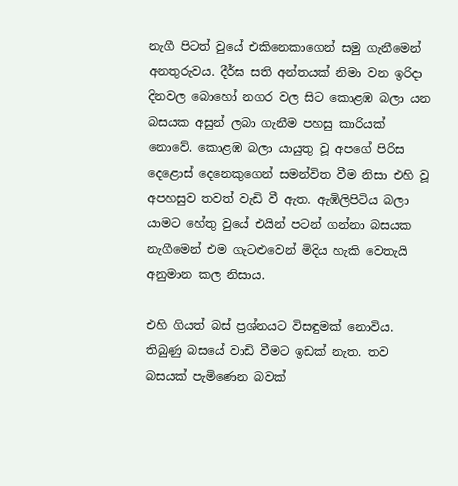නැගී පිටත් වුයේ එකිනෙකාගෙන් සමු ගැනීමෙන් අනතුරුවය. දීර්ඝ සති අන්තයක් නිමා වන ඉරිදා දිනවල බොහෝ නගර වල සිට කොළඹ බලා යන බසයක අසුන් ලබා ගැනීම පහසු කාරියක් නොවේ. කොළඹ බලා යායුතු වූ අපගේ පිරිස දෙළොස් දෙනෙකුගෙන් සමන්විත වීම නිසා එහි වූ අපහසුව තවත් වැඩි වී ඇත. ඇඹිලිපිටිය බලා යාමට හේතු වුයේ එයින් පටන් ගන්නා බසයක නැගීමෙන් එම ගැටළුවෙන් මිදිය හැකි වෙතැයි අනුමාන කල නිසාය.

එහි ගියත් බස් ප්‍රශ්නයට විසඳුමක් නොවිය. තිබුණු බසයේ වාඩි වීමට ඉඩක් නැත. තව බසයක් පැමිණෙන බවක්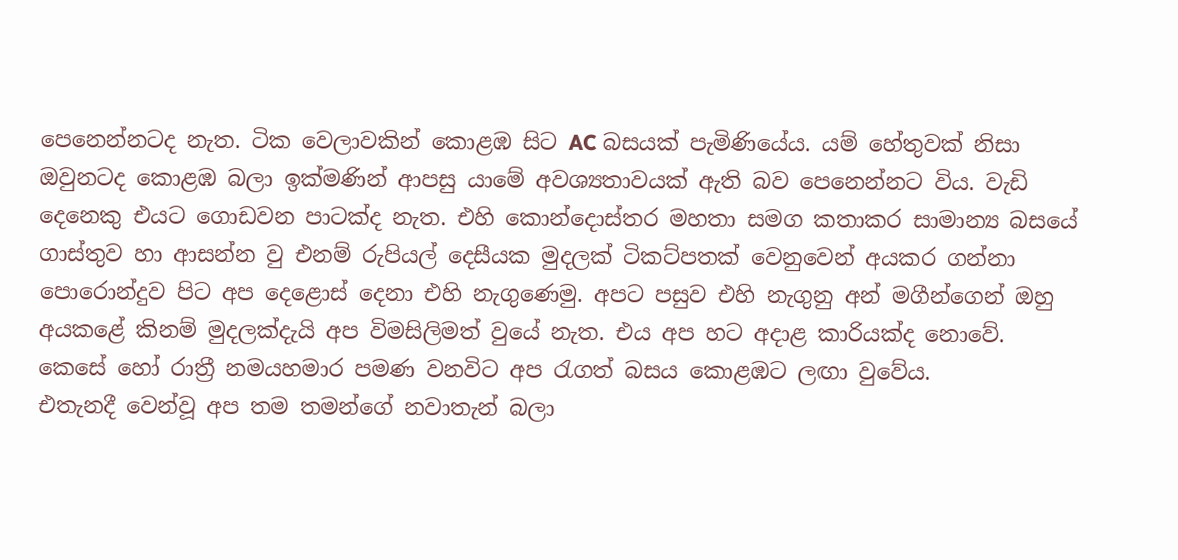පෙනෙන්නටද නැත. ටික වෙලාවකින් කොළඹ සිට AC බසයක් පැමිණියේය. යම් හේතුවක් නිසා ඔවුනටද කොළඹ බලා ඉක්මණින් ආපසු යාමේ අවශ්‍යතාවයක් ඇති බව පෙනෙන්නට විය. වැඩි දෙනෙකු එයට ගොඩවන පාටක්ද නැත. එහි කොන්දොස්තර මහතා සමග කතාකර සාමාන්‍ය බසයේ ගාස්තුව හා ආසන්න වු එනම් රුපියල් දෙසීයක මුදලක් ටිකට්පතක් වෙනුවෙන් අයකර ගන්නා පොරොන්දුව පිට අප දෙළොස් දෙනා එහි නැගුණෙමු. අපට පසුව එහි නැගුනු අන් මගීන්ගෙන් ඔහු අයකළේ කිනම් මුදලක්දැයි අප විමසිලිමත් වුයේ නැත. එය අප හට අදාළ කාරියක්ද නොවේ. කෙසේ හෝ රාත්‍රී නමයහමාර පමණ වනවිට අප රැගත් බසය කොළඹට ලඟා වුවේය.
එතැනදී වෙන්වූ අප තම තමන්ගේ නවාතැන් බලා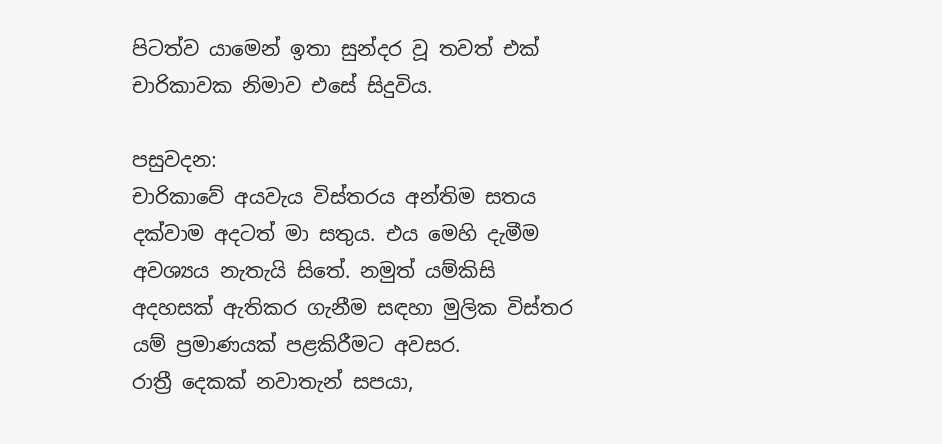පිටත්ව යාමෙන් ඉතා සුන්දර වූ තවත් එක් චාරිකාවක නිමාව එසේ සිදුවිය.

පසුවදන:
චාරිකාවේ අයවැය විස්තරය අන්තිම සතය දක්වාම අදටත් මා සතුය. එය මෙහි දැමීම අවශ්‍යය නැතැයි සිතේ. නමුත් යම්කිසි අදහසක් ඇතිකර ගැනීම සඳහා මුලික විස්තර යම් ප්‍රමාණයක් පළකිරීමට අවසර.
රාත්‍රී දෙකක් නවාතැන් සපයා,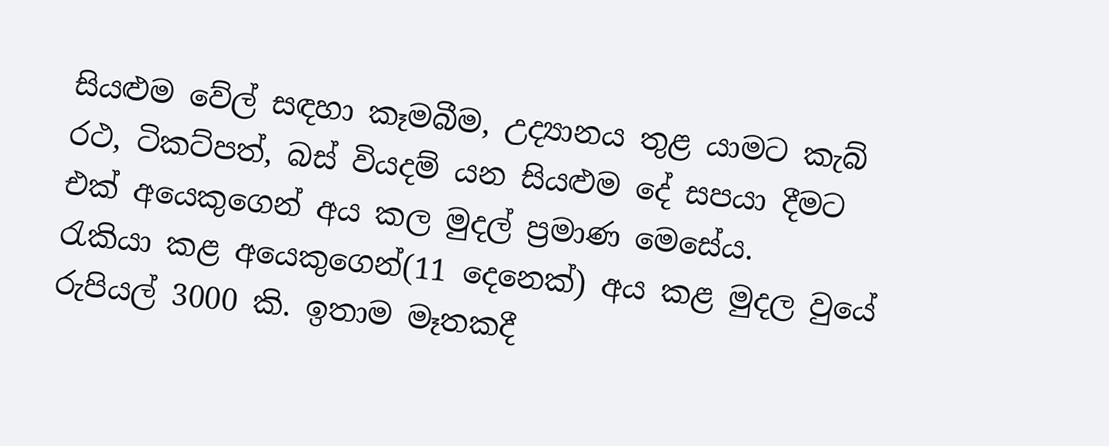සියළුම වේල් සඳහා කෑමබීම, උද්‍යානය තුළ යාමට කැබ් රථ, ටිකට්පත්, බස් වියදම් යන සියළුම දේ සපයා දීමට එක් අයෙකුගෙන් අය කල මුදල් ප්‍රමාණ මෙසේය.
රැකියා කළ අයෙකුගෙන්(11 දෙනෙක්) අය කළ මුදල වුයේ රුපියල් 3000 කි. ඉතාම මෑතකදී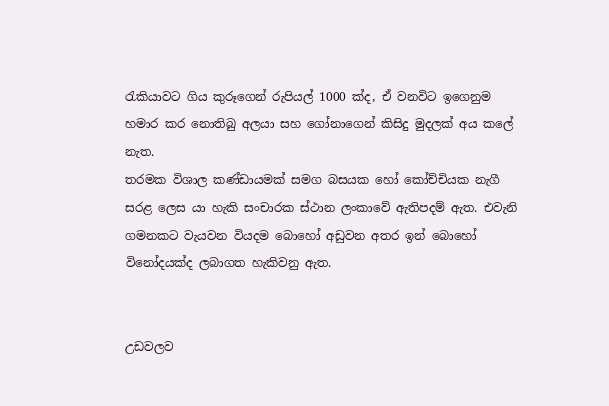රැකියාවට ගිය කුරූගෙන් රුපියල් 1000 ක්ද, ඒ වනවිට ඉගෙනුම හමාර කර නොතිබු අලයා සහ ගෝනාගෙන් කිසිදු මුදලක් අය කලේ නැත.
තරමක විශාල කණ්ඩායමක් සමග බසයක හෝ කෝච්චියක නැගී සරළ ලෙස යා හැකි සංචාරක ස්ථාන ලංකාවේ ඇතිපදම් ඇත. එවැනි ගමනකට වැයවන වියදම බොහෝ අඩුවන අතර ඉන් බොහෝ විනෝදයක්ද ලබාගත හැකිවනු ඇත.


උඩවලව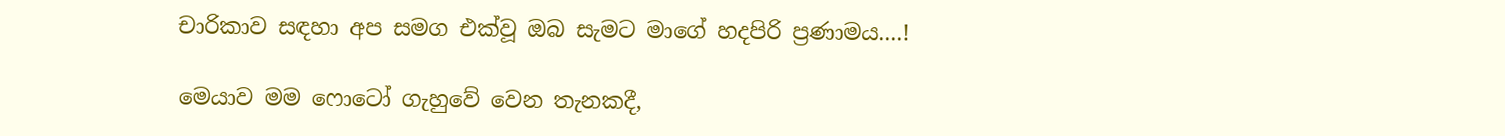චාරිකාව සඳහා අප සමග එක්වූ ඔබ සැමට මාගේ හදපිරි ප්‍රණාමය....!

මෙයාව මම ෆොටෝ ගැහුවේ වෙන තැනකදී,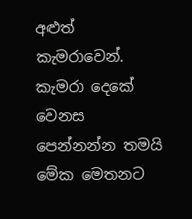අළුත් කැමරාවෙන්. කැමරා දෙකේ වෙනස පෙන්නන්න තමයි මේක මෙතනට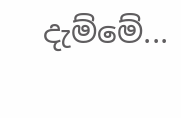දැම්මේ...